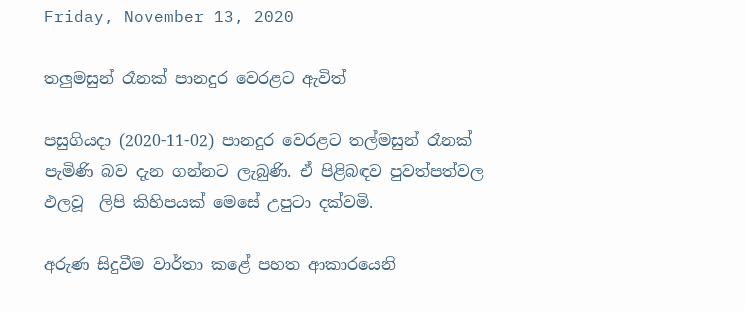Friday, November 13, 2020

තලුමසුන් රෑනක් පානදුර වෙරළට ඇවිත්

පසුගියදා (2020-11-02) පානදුර වෙරළට තල්මසුන් රෑනක් පැමිණි බව දැන ගන්නට ලැබුණි. ඒ පිළිබඳව පුවත්පත්වල ඵලවූ  ලිපි කිහිපයක් මෙසේ උපුටා දක්වමි.

අරුණ සිදුවීම වාර්තා කළේ පහත ආකාරයෙනි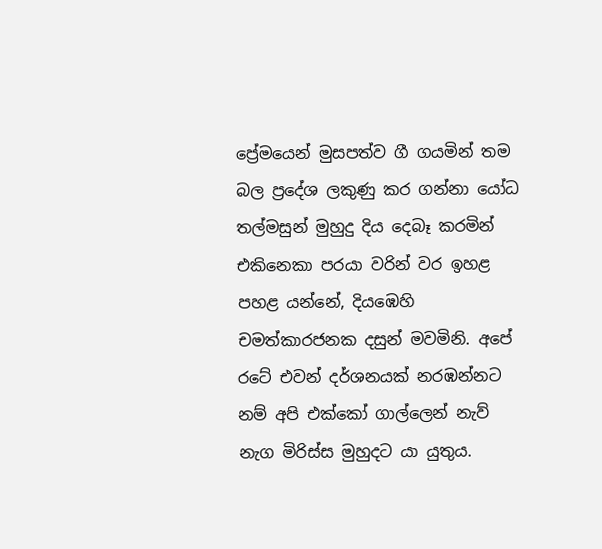ප්‍රේමයෙන් මුසපත්ව ගී ගයමින් තම බල ප්‍රදේශ ලකුණු කර ගන්නා යෝධ තල්මසුන් මුහුදු දිය දෙබෑ කරමින් එකිනෙකා පරයා වරින් වර ඉහළ පහළ යන්නේ, දියඹෙහි චමත්කාරජනක දසුන් මවමිනි. අපේ රටේ එවන් දර්ශනයක් නරඹන්නට නම් අපි එක්කෝ ගාල්ලෙන් නැව් නැග මිරිස්ස මුහුදට යා යුතුය.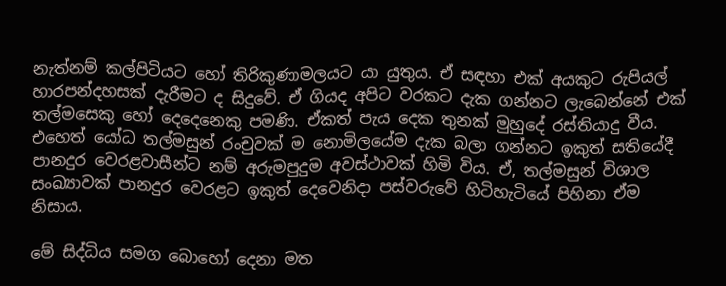නැත්නම් කල්පිටියට හෝ තිරිකුණාමලයට යා යුතුය. ඒ සඳහා එක් අයකුට රුපියල් හාරපන්දහසක් දැරීමට ද සිදුවේ. ඒ ගියද අපිට වරකට දැක ගන්නට ලැබෙන්නේ එක් තල්මසෙකු හෝ දෙදෙනෙකු පමණි. ඒකත් පැය දෙක තුනක් මුහුදේ රස්තියාදු වීය. එහෙත් යෝධ තල්මසුන් රංචුවක් ම නොමිලයේම දැක බලා ගන්නට ඉකුත් සතියේදී පානදුර වෙරළවාසීන්ට නම් අරුමපුදුම අවස්ථාවක් හිමි විය. ඒ, තල්මසුන් විශාල සංඛ්‍යාවක් පානදුර වෙරළට ඉකුත් දෙවෙනිදා පස්වරුවේ හිටිහැටියේ පිහිනා ඒම නිසාය.

මේ සිද්ධිය සමග බොහෝ දෙනා මත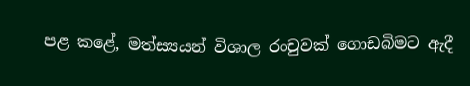පළ කළේ, මත්ස්‍යයන් විශාල රංචුවක් ගොඩබිමට ඇදී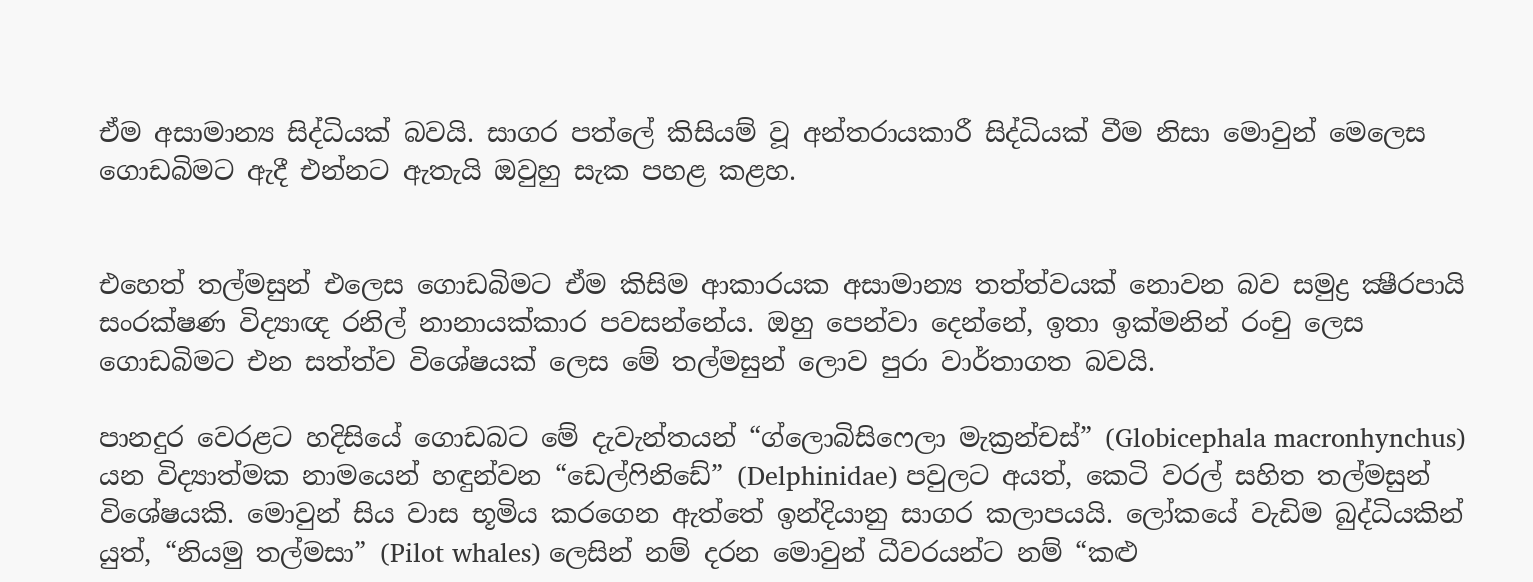ඒම අසාමාන්‍ය සිද්ධියක් බවයි. සාගර පත්ලේ කිසියම් වූ අන්තරායකාරී සිද්ධියක් වීම නිසා මොවුන් මෙලෙස ගොඩබිමට ඇදී එන්නට ඇතැයි ඔවුහු සැක පහළ කළහ.


එහෙත් තල්මසුන් එලෙස ගොඩබිමට ඒම කිසිම ආකාරයක අසාමාන්‍ය තත්ත්වයක් නොවන බව සමුද්‍ර ක්‍ෂීරපායි සංරක්ෂණ විද්‍යාඥ රනිල් නානායක්කාර පවසන්නේය. ඔහු පෙන්වා දෙන්නේ, ඉතා ඉක්මනින් රංචු ලෙස ගොඩබිමට එන සත්ත්ව විශේෂයක් ලෙස මේ තල්මසුන් ලොව පුරා වාර්තාගත බවයි.

පානදුර වෙරළට හදිසියේ ගොඩබට මේ දැවැන්තයන් “ග්ලොබිසිෆෙලා මැක්‍රන්චස්” (Globicephala macronhynchus) යන විද්‍යාත්මක නාමයෙන් හඳුන්වන “ඩෙල්ෆිනිඩේ” (Delphinidae) පවුලට අයත්, කෙටි වරල් සහිත තල්මසුන් විශේෂයකි. මොවුන් සිය වාස භූමිය කරගෙන ඇත්තේ ඉන්දියානු සාගර කලාපයයි. ලෝකයේ වැඩිම බුද්ධියකින් යුත්, “නියමු තල්මසා” (Pilot whales) ලෙසින් නම් දරන මොවුන් ධීවරයන්ට නම් “කළු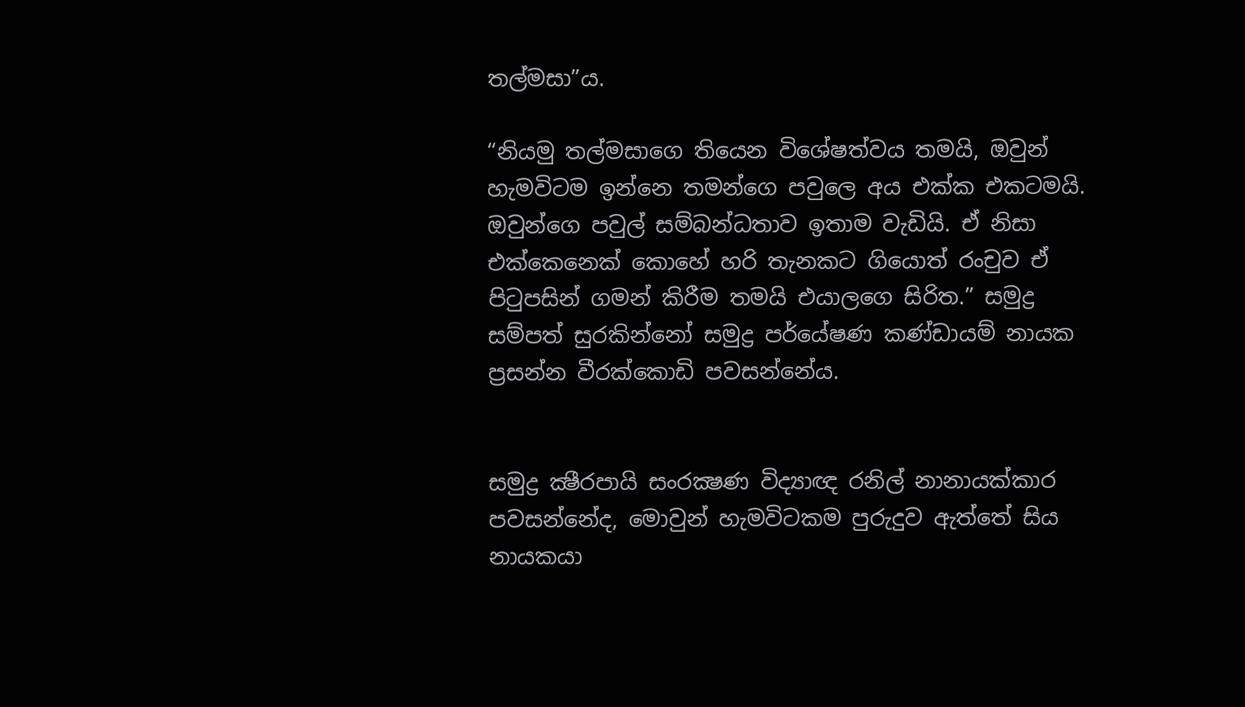තල්මසා”ය.

“නියමු තල්මසාගෙ තියෙන විශේෂත්වය තමයි, ඔවුන් හැමවිටම ඉන්නෙ තමන්ගෙ පවුලෙ අය එක්ක එකටමයි. ඔවුන්ගෙ පවුල් සම්බන්ධතාව ඉතාම වැඩියි. ඒ නිසා එක්කෙනෙක් කොහේ හරි තැනකට ගියොත් රංචුව ඒ පිටුපසින් ගමන් කිරීම තමයි එයාලගෙ සිරිත.” සමුද්‍ර සම්පත් සුරකින්නෝ සමුද්‍ර පර්‌යේෂණ කණ්ඩායම් නායක ප්‍රසන්න වීරක්කොඩි පවසන්නේය.


සමුද්‍ර ක්‍ෂීරපායි සංරක්‍ෂණ විද්‍යාඥ රනිල් නානායක්කාර පවසන්නේද, මොවුන් හැමවිටකම පුරුදුව ඇත්තේ සිය නායකයා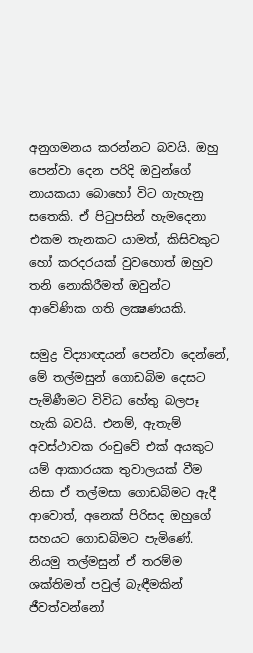අනුගමනය කරන්නට බවයි. ඔහු පෙන්වා දෙන පරිදි ඔවුන්ගේ නායකයා බොහෝ විට ගැහැනු සතෙකි. ඒ පිටුපසින් හැමදෙනා එකම තැනකට යාමත්, කිසිවකුට හෝ කරදරයක් වුවහොත් ඔහුව තනි නොකිරීමත් ඔවුන්ට ආවේණික ගති ලක්‍ෂණයකි.

සමුද්‍ර විද්‍යාඥයන් පෙන්වා දෙන්නේ, මේ තල්මසුන් ගොඩබිම දෙසට පැමිණීමට විවිධ හේතු බලපෑ හැකි බවයි. එනම්, ඇතැම් අවස්ථාවක රංචුවේ එක් අයකුට යම් ආකාරයක තුවාලයක් වීම නිසා ඒ තල්මසා ගොඩබිමට ඇදී ආවොත්, අනෙක් පිරිසද ඔහුගේ සහයට ගොඩබිමට පැමිණේ. නියමු තල්මසුන් ඒ තරම්ම ශක්තිමත් පවුල් බැඳීමකින් ජීවත්වන්නෝ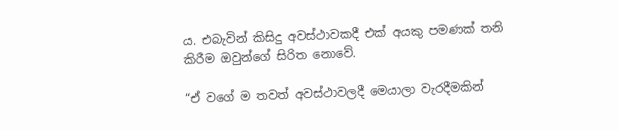ය. එබැවින් කිසිදු අවස්ථාවකදී එක් අයකු පමණක් තනි කිරීම ඔවුන්ගේ සිරිත නොවේ.

“ඒ වගේ ම තවත් අවස්ථාවලදී මෙයාලා වැරදීමකින්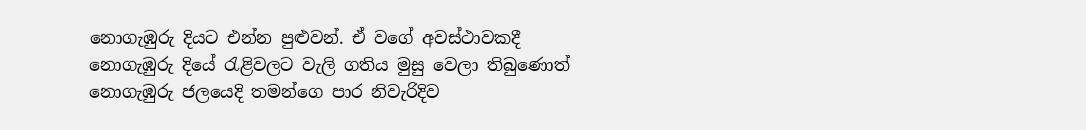නොගැඹුරු දියට එන්න පුළුවන්. ඒ වගේ අවස්ථාවකදී නොගැඹුරු දියේ රැළිවලට වැලි ගතිය මුසු වෙලා තිබුණොත් නොගැඹුරු ජලයෙදි තමන්ගෙ පාර නිවැරිදිව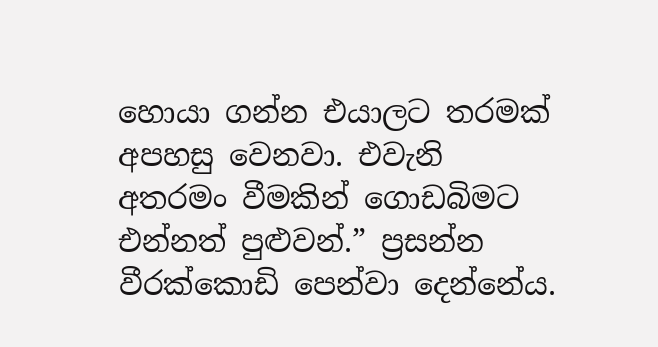හොයා ගන්න එයාලට තරමක් අපහසු වෙනවා. එවැනි අතරමං වීමකින් ගොඩබිමට එන්නත් පුළුවන්.” ප්‍රසන්න වීරක්කොඩි පෙන්වා දෙන්නේය.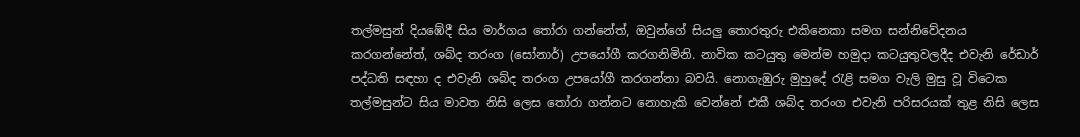තල්මසුන් දියඹේදී සිය මාර්ගය තෝරා ගන්නේත්, ඔවුන්ගේ සියලු තොරතුරු එකිනෙකා සමග සන්නිවේදනය කරගන්නේත්, ශබ්ද තරංග (සෝනාර්) උපයෝගී කරගනිමිනි. නාවික කටයුතු මෙන්ම හමුදා කටයුතුවලදීද එවැනි රේඩාර් පද්ධති සඳහා ද එවැනි ශබ්ද තරංග උපයෝගී කරගන්නා බවයි. නොගැඹුරු මුහුදේ රැළි සමග වැලි මුසු වූ විටෙක තල්මසුන්ට සිය මාවත නිසි ලෙස තෝරා ගන්නට නොහැකි වෙන්නේ එකී ශබ්ද තරංග එවැනි පරිසරයක් තුළ නිසි ලෙස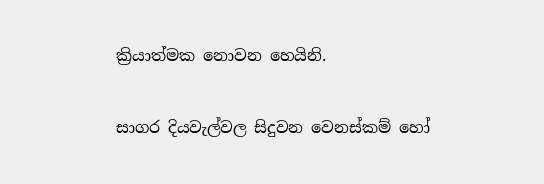ක්‍රියාත්මක නොවන හෙයිනි.

සාගර දියවැල්වල සිදුවන වෙනස්කම් හෝ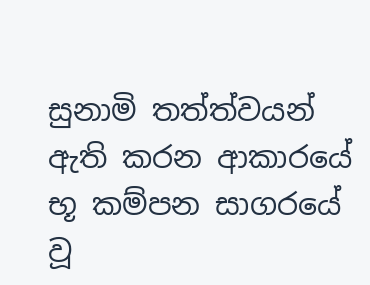සුනාමි තත්ත්වයන් ඇති කරන ආකාරයේ භූ කම්පන සාගරයේ වූ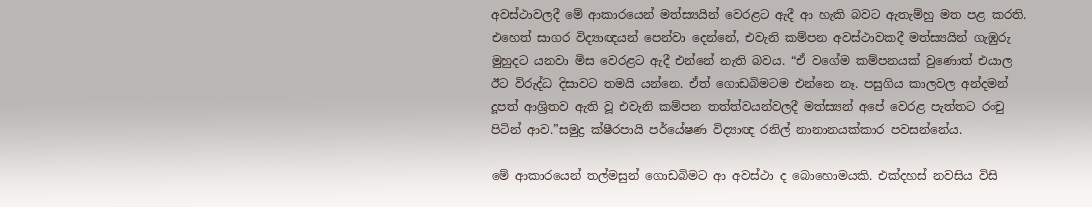අවස්ථාවලදී මේ ආකාරයෙන් මත්ස්‍යයින් වෙරළට ඇදී ආ හැකි බවට ඇතැම්හු මත පළ කරති. එහෙත් සාගර විද්‍යාඥයන් පෙන්වා දෙන්නේ, එවැනි කම්පන අවස්ථාවකදී මත්ස්‍යයින් ගැඹුරු මුහුදට යනවා මිස වෙරළට ඇදී එන්නේ නැති බවය. “ඒ වගේම කම්පනයක් වුණොත් එයාල ඊට විරුද්ධ දිසාවට තමයි යන්නෙ. ඒත් ගොඩබිමටම එන්නෙ නෑ. පසුගිය කාලවල අන්දමන් දූපත් ආශ්‍රිතව ඇති වූ එවැනි කම්පන තත්ත්වයන්වලදී මත්ස්‍යන් අපේ වෙරළ පැත්තට රංචු පිටින් ආව.”සමුද්‍ර ක්ෂීරපායි පර්‌යේෂණ විද්‍යාඥ රනිල් නානානයක්කාර පවසන්නේය.

මේ ආකාරයෙන් තල්මසුන් ගොඩබිමට ආ අවස්ථා ද බොහොමයකි. එක්දහස් නවසිය විසි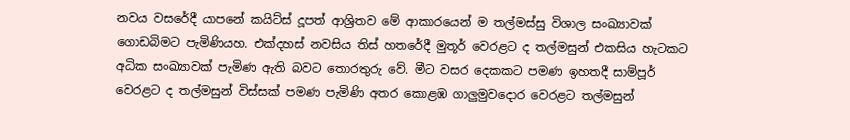නවය වසරේදී යාපනේ කයිට්ස් දූපත් ආශ්‍රිතව මේ ආකාරයෙන් ම තල්මස්සු විශාල සංඛ්‍යාවක් ගොඩබිමට පැමිණියහ. එක්දහස් නවසිය තිස් හතරේදී මුතූර් වෙරළට ද තල්මසුන් එකසිය හැටකට අධික සංඛ්‍යාවක් පැමිණ ඇති බවට තොරතුරු වේ. මීට වසර දෙකකට පමණ ඉහතදී සාම්පූර් වෙරළට ද තල්මසුන් විස්සක් පමණ පැමිණි අතර කොළඹ ගාලුමුවදොර වෙරළට තල්මසුන්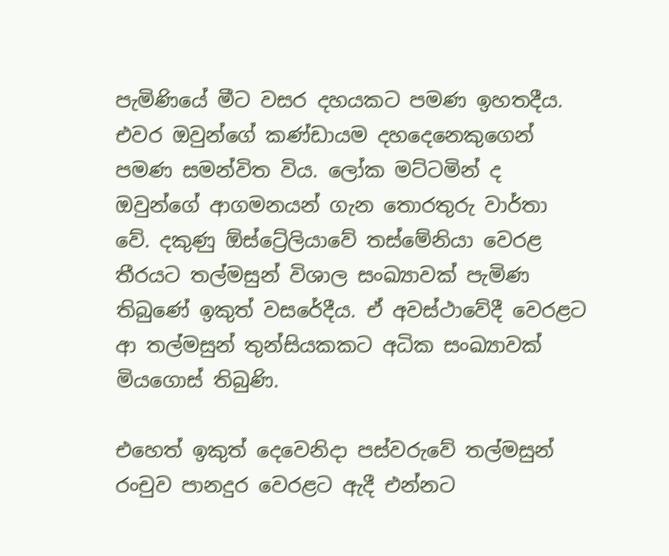පැමිණියේ මීට වසර දහයකට පමණ ඉහතදීය. එවර ඔවුන්ගේ කණ්ඩායම දහදෙනෙකුගෙන් පමණ සමන්විත විය. ලෝක මට්ටමින් ද ඔවුන්ගේ ආගමනයන් ගැන තොරතුරු වාර්තා වේ. දකුණු ඕස්ට්‍රේලියාවේ තස්මේනියා වෙරළ තීරයට තල්මසුන් විශාල සංඛ්‍යාවක් පැමිණ තිබුණේ ඉකුත් වසරේදීය. ඒ අවස්ථාවේදී වෙරළට ආ තල්මසුන් තුන්සියකකට අධික සංඛ්‍යාවක් මියගොස් තිබුණි.

එහෙත් ඉකුත් දෙවෙනිදා පස්වරුවේ තල්මසුන් රංචුව පානදුර වෙරළට ඇදී එන්නට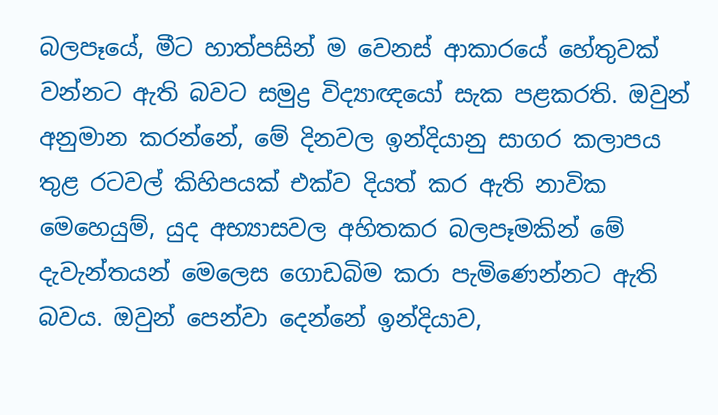බලපෑයේ, මීට හාත්පසින් ම වෙනස් ආකාරයේ හේතුවක් වන්නට ඇති බවට සමුද්‍ර විද්‍යාඥයෝ සැක පළකරති. ඔවුන් අනුමාන කරන්නේ, මේ දිනවල ඉන්දියානු සාගර කලාපය තුළ රටවල් කිහිපයක් එක්ව දියත් කර ඇති නාවික මෙහෙයුම්, යුද අභ්‍යාසවල අහිතකර බලපෑමකින් මේ දැවැන්තයන් මෙලෙස ගොඩබිම කරා පැමිණෙන්නට ඇති බවය. ඔවුන් පෙන්වා දෙන්නේ ඉන්දියාව,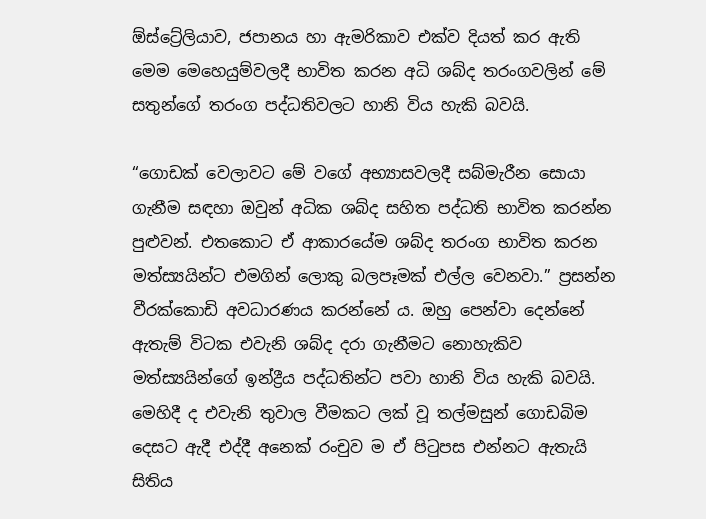ඕස්ට්‍රේලියාව, ජපානය හා ඇමරිකාව එක්ව දියත් කර ඇති මෙම මෙහෙයුම්වලදී භාවිත කරන අධි ශබ්ද තරංගවලින් මේ සතුන්ගේ තරංග පද්ධතිවලට හානි විය හැකි බවයි.

“ගොඩක් වෙලාවට මේ වගේ අභ්‍යාසවලදී සබ්මැරීන සොයා ගැනීම සඳහා ඔවුන් අධික ශබ්ද සහිත පද්ධති භාවිත කරන්න පුළුවන්. එතකොට ඒ ආකාරයේම ශබ්ද තරංග භාවිත කරන මත්ස්‍යයින්ට එමගින් ලොකු බලපෑමක් එල්ල වෙනවා.” ප්‍රසන්න වීරක්කොඩි අවධාරණය කරන්නේ ය. ඔහු පෙන්වා දෙන්නේ ඇතැම් විටක එවැනි ශබ්ද දරා ගැනීමට නොහැකිව මත්ස්‍යයින්ගේ ඉන්ද්‍රීය පද්ධතින්ට පවා හානි විය හැකි බවයි. මෙහිදී ද එවැනි තුවාල වීමකට ලක් වූ තල්මසුන් ගොඩබිම දෙසට ඇදී එද්දී අනෙක් රංචුව ම ඒ පිටුපස එන්නට ඇතැයි සිතිය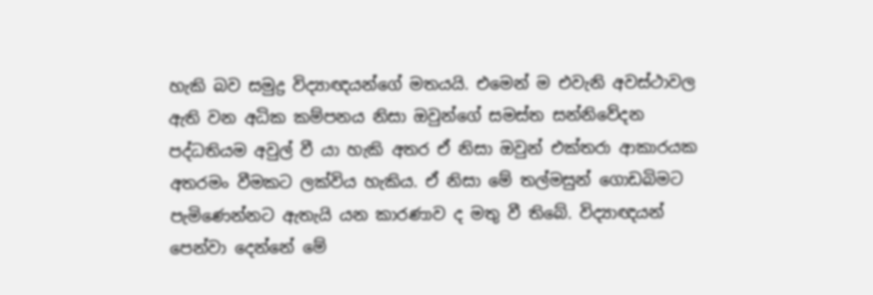හැකි බව සමුද්‍ර විද්‍යාඥයන්ගේ මතයයි. එමෙන් ම එවැනි අවස්ථාවල ඇති වන අධික කම්පනය නිසා ඔවුන්ගේ සමස්ත සන්නිවේදන පද්ධතියම අවුල් වී යා හැකි අතර ඒ නිසා ඔවුන් එක්තරා ආකාරයක අතරමං වීමකට ලක්විය හැකිය. ඒ නිසා මේ තල්මසුන් ගොඩබිමට පැමිණෙන්නට ඇතැයි යන කාරණාව ද මතු වී තිබේ. විද්‍යාඥයන් පෙන්වා දෙන්නේ මේ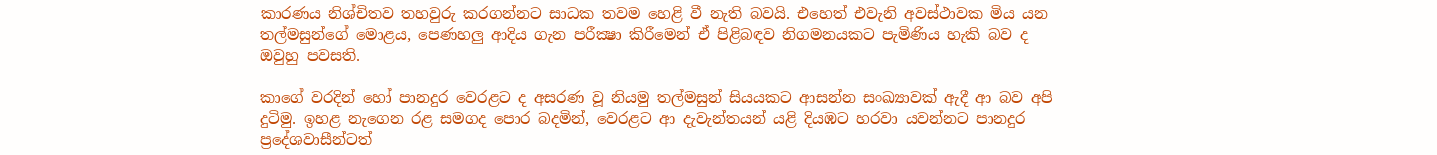කාරණය නිශ්චිතව තහවුරු කරගන්නට සාධක තවම හෙළි වී නැති බවයි. එහෙත් එවැනි අවස්ථාවක මිය යන තල්මසුන්ගේ මොළය, පෙණහලු ආදිය ගැන පරීක්‍ෂා කිරීමෙන් ඒ පිළිබඳව නිගමනයකට පැමිණිය හැකි බව ද ඔවුහු පවසති.

කාගේ වරදින් හෝ පානදුර වෙරළට ද අසරණ වූ නියමු තල්මසුන් සියයකට ආසන්න සංඛ්‍යාවක් ඇදී ආ බව අපි දුටිමු. ඉහළ නැගෙන රළ සමගද පොර බදමින්, වෙරළට ආ දැවැන්තයන් යළි දියඹට හරවා යවන්නට පානදුර ප්‍රදේශවාසීන්ටත්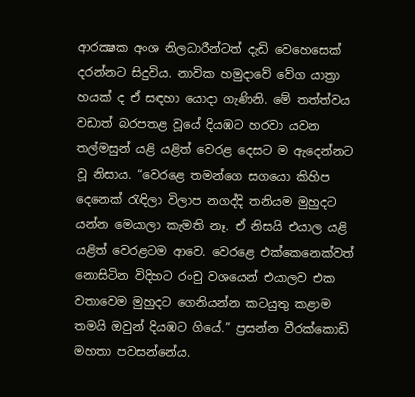ආරක්‍ෂක අංශ නිලධාරීන්ටත් දැඩි වෙහෙසෙක් දරන්නට සිදුවිය. නාවික හමුදාවේ වේග යාත්‍රා හයක් ද ඒ සඳහා යොදා ගැණිනි. මේ තත්ත්වය වඩාත් බරපතළ වූයේ දියඹට හරවා යවන තල්මසුන් යළි යළිත් වෙරළ දෙසට ම ඇදෙන්නට වූ නිසාය. “වෙරළෙ තමන්ගෙ සගයො කිහිප දෙනෙක් රැඳිලා විලාප නගද්දි තනියම මුහුදට යන්න මෙයාලා කැමති නෑ. ඒ නිසයි එයාල යළි යළිත් වෙරළටම ආවෙ. වෙරළෙ එක්කෙනෙක්වත් නොසිටින විදිහට රංචු වශයෙන් එයාලව එක වතාවෙම මුහුදට ගෙනියන්න කටයුතු කළාම තමයි ඔවුන් දියඹට ගියේ.” ප්‍රසන්න වීරක්කොඩි මහතා පවසන්නේය.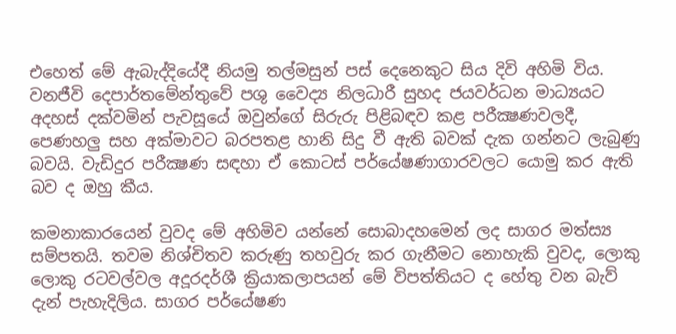එහෙත් මේ ඇබැද්දියේදී නියමු තල්මසුන් පස් දෙනෙකුට සිය දිවි අහිමි විය. වනජීවි දෙපාර්තමේන්තුවේ පශු වෛද්‍ය නිලධාරී සුහද ජයවර්ධන මාධ්‍යයට අදහස් දක්වමින් පැවසූයේ ඔවුන්ගේ සිරුරු පිළිබඳව කළ පරීක්‍ෂණවලදී, පෙණහලු සහ අක්මාවට බරපතළ හානි සිදු වී ඇති බවක් දැක ගන්නට ලැබුණු බවයි. වැඩිදුර පරීක්‍ෂණ සඳහා ඒ කොටස් පර්‌යේෂණාගාරවලට යොමු කර ඇති බව ද ඔහු කීය.

කමනාකාරයෙන් වුවද මේ අහිමිව යන්නේ සොබාදහමෙන් ලද සාගර මත්ස්‍ය සම්පතයි. තවම නිශ්චිතව කරුණු තහවුරු කර ගැනීමට නොහැකි වුවද, ලොකු ලොකු රටවල්වල අදූරදර්ශී ක්‍රියාකලාපයන් මේ විපත්තියට ද හේතු වන බැව් දැන් පැහැදිලිය. සාගර පර්‌යේෂණ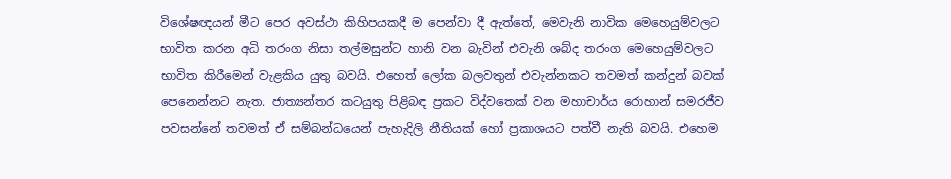විශේෂඥයන් මීට පෙර අවස්ථා කිහිපයකදී ම පෙන්වා දී ඇත්තේ, මෙවැනි නාවික මෙහෙයුම්වලට භාවිත කරන අධි තරංග නිසා තල්මසුන්ට හානි වන බැවින් එවැනි ශබ්ද තරංග මෙහෙයුම්වලට භාවිත කිරීමෙන් වැළකිය යුතු බවයි. එහෙත් ලෝක බලවතුන් එවැන්නකට තවමත් කන්දුන් බවක් පෙනෙන්නට නැත. ජාත්‍යන්තර කටයුතු පිළිබඳ ප්‍රකට විද්වතෙක් වන මහාචාර්ය රොහාන් සමරජීව පවසන්නේ තවමත් ඒ සම්බන්ධයෙන් පැහැදිලි නීතියක් හෝ ප්‍රකාශයට පත්වී නැති බවයි. එහෙම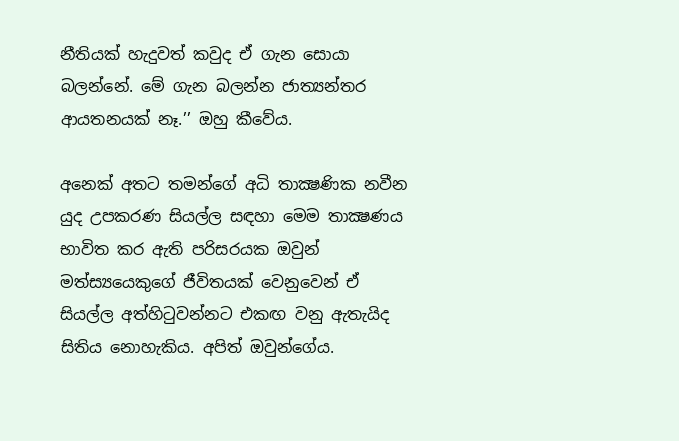නීතියක් හැදුවත් කවුද ඒ ගැන සොයා බලන්නේ. මේ ගැන බලන්න ජාත්‍යන්තර ආයතනයක් නෑ.’’ ඔහු කීවේය.

අනෙක් අතට තමන්ගේ අධි තාක්‍ෂණික නවීන යුද උපකරණ සියල්ල සඳහා මෙම තාක්‍ෂණය භාවිත කර ඇති පරිසරයක ඔවුන් මත්ස්‍යයෙකුගේ ජීවිතයක් වෙනුවෙන් ඒ සියල්ල අත්හිටුවන්නට එකඟ වනු ඇතැයිද සිතිය නොහැකිය. අපිත් ඔවුන්ගේය.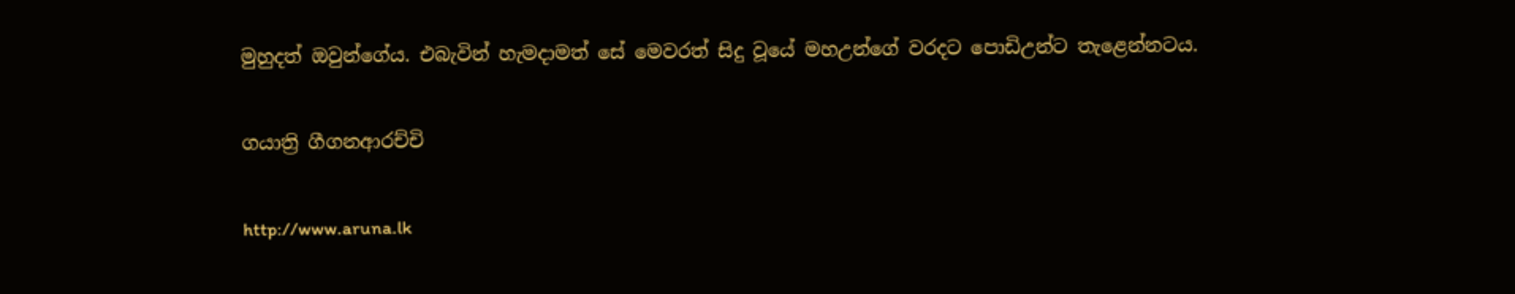මුහුදත් ඔවුන්ගේය. එබැවින් හැමදාමත් සේ මෙවරත් සිදු වූයේ මහඋන්ගේ වරදට පොඩිඋන්ට තැළෙන්නටය.

ගයාත්‍රි ගීගනආරච්චි

http://www.aruna.lk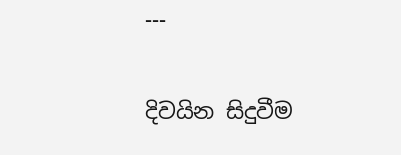---

දිවයින සිදුවීම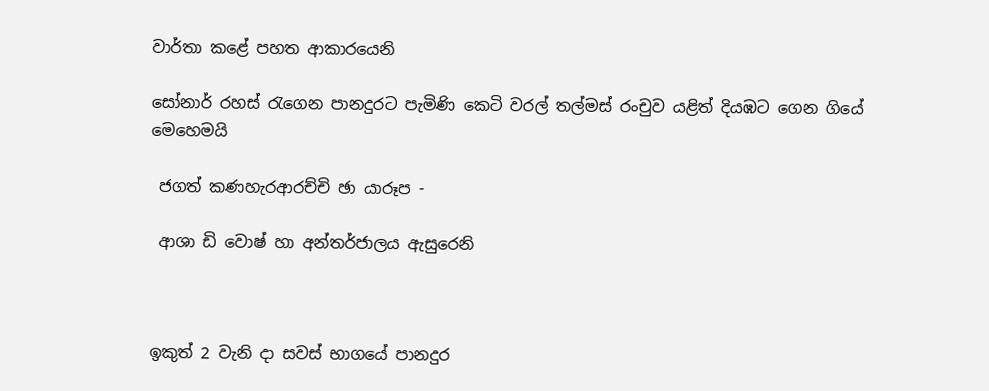වාර්තා කළේ පහත ආකාරයෙනි

සෝනාර් රහස් රැගෙන පානදුරට පැමිණි කෙටි වරල් තල්මස් රංචුව යළිත් දියඹට ගෙන ගියේ මෙහෙමයි

 ජගත් කණහැරආරච්චි ඡා යාරූප -

 ආශා ඩි වොෂ් හා අන්තර්ජාලය ඇසුරෙනි



ඉකුත් 2 වැනි දා සවස් භාගයේ පානදුර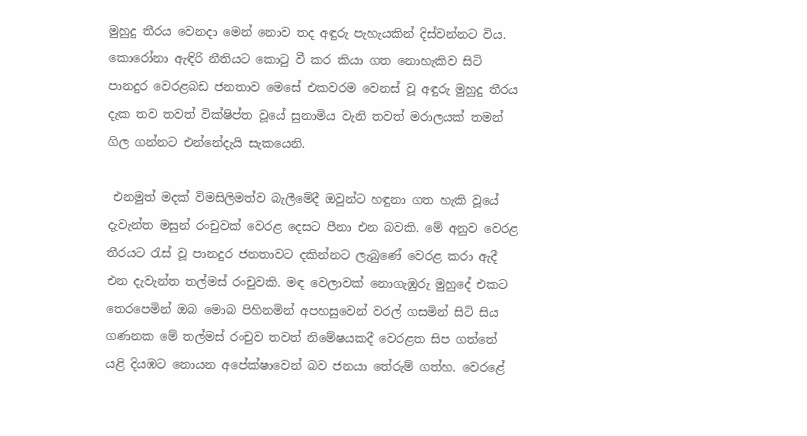මුහුදු තීරය වෙනදා මෙන් නොව තද අඳුරු පැහැයකින් දිස්වන්නට විය. කොරෝනා ඇඳිරි නීතියට කොටු වී කර කියා ගත නොහැකිව සිටි පානදුර වෙරළබඩ ජනතාව මෙසේ එකවරම වෙනස් වූ අඳුරු මුහුදු තීරය දැක තව තවත් වික්ෂිප්ත වූයේ සුනාමිය වැනි තවත් මරාලයක් තමන් ගිල ගන්නට එන්නේදැයි සැකයෙනි.

 එනමුත් මදක් විමසිලිමත්ව බැලීමේදී ඔවුන්ට හඳුනා ගත හැකි වූයේ දැවැන්ත මසුන් රංචුවක් වෙරළ දෙසට පීනා එන බවකි. මේ අනුව වෙරළ තීරයට රැස් වූ පානදුර ජනතාවට දකින්නට ලැබුණේ වෙරළ කරා ඇදී එන දැවැන්ත තල්මස් රංචුවකි. මඳ වෙලාවක් නොගැඹුරු මුහුදේ එකට තෙරපෙමින් ඔබ මොබ පිහිනමින් අපහසුවෙන් වරල් ගසමින් සිටි සිය ගණනක මේ තල්මස් රංචුව තවත් නිමේෂයකදී වෙරළත සිප ගත්තේ යළි දියඹට නොයන අපේක්ෂාවෙන් බව ජනයා තේරුම් ගත්හ. වෙරළේ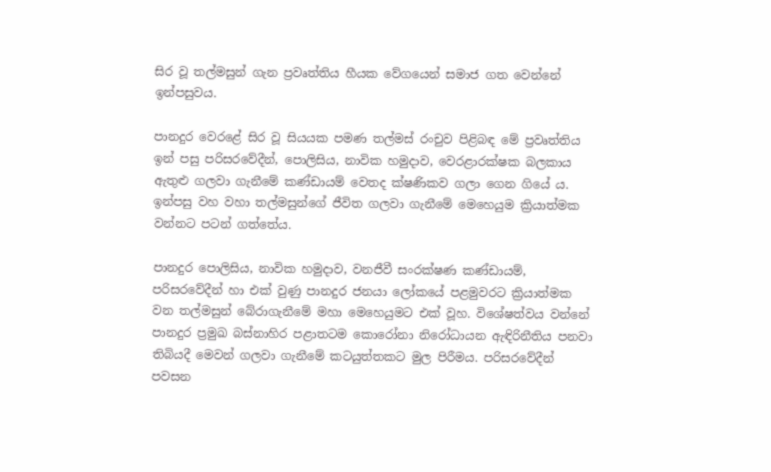සිර වූ තල්මසුන් ගැන ප්‍රවෘත්තිය හීයක වේගයෙන් සමාජ ගත වෙන්නේ ඉන්පසුවය.

පානදුර වෙරළේ සිර වූ සියයක පමණ තල්මස් රංචුව පිළිබඳ මේ ප්‍රවෘත්තිය ඉන් පසු පරිසරවේදීන්, පොලිසිය, නාවික හමුදාව, වෙරළාරක්ෂක බලකාය ඇතුළු ගලවා ගැනීමේ කණ්ඩායම් වෙතද ක්ෂණිකව ගලා ගෙන ගියේ ය. ඉන්පසු වහ වහා තල්මසුන්ගේ ජීවිත ගලවා ගැනීමේ මෙහෙයුම ක්‍රියාත්මක වන්නට පටන් ගත්තේය.

පානදුර පොලිසිය, නාවික හමුදාව, වනජීවී සංරක්ෂණ කණ්ඩායම්, පරිසරවේදීන් හා එක් වුණු පානදුර ජනයා ලෝකයේ පළමුවරට ක්‍රියාත්මක වන තල්මසුන් බේරාගැනීමේ මහා මෙහෙයුමට එක් වූහ. විශේෂත්වය වන්නේ පානදුර ප්‍රමුඛ බස්නාහිර පළාතටම කොරෝනා නිරෝධායන ඇඳිරිනීතිය පනවා තිබියදී මෙවන් ගලවා ගැනීමේ කටයුත්තකට මුල පිරීමය. පරිසරවේදීන් පවසන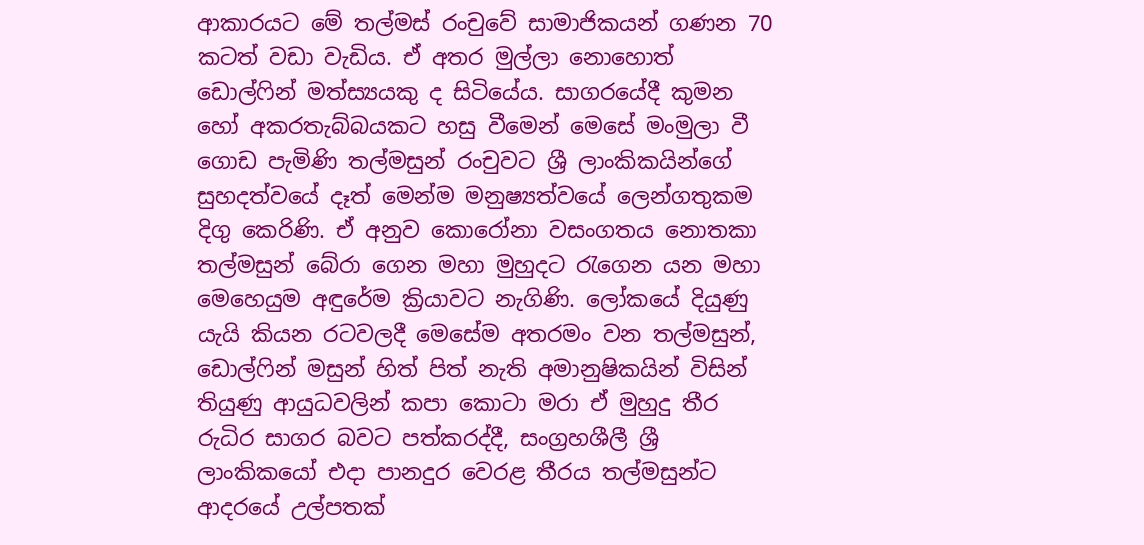ආකාරයට මේ තල්මස් රංචුවේ සාමාජිකයන් ගණන 70 කටත් වඩා වැඩිය. ඒ අතර මුල්ලා නොහොත් ඩොල්ෆින් මත්ස්‍යයකු ද සිටියේය. සාගරයේදී කුමන හෝ අකරතැබ්බයකට හසු වීමෙන් මෙසේ මංමුලා වී ගොඩ පැමිණි තල්මසුන් රංචුවට ශ්‍රී ලාංකිකයින්ගේ සුහදත්වයේ දෑත් මෙන්ම මනුෂ්‍යත්වයේ ලෙන්ගතුකම දිගු කෙරිණි. ඒ අනුව කොරෝනා වසංගතය නොතකා තල්මසුන් බේරා ගෙන මහා මුහුදට රැගෙන යන මහා මෙහෙයුම අඳුරේම ක්‍රියාවට නැගිණි. ලෝකයේ දියුණු යැයි කියන රටවලදී මෙසේම අතරමං වන තල්මසුන්, ඩොල්ෆින් මසුන් හිත් පිත් නැති අමානුෂිකයින් විසින් තියුණු ආයුධවලින් කපා කොටා මරා ඒ මුහුදු තීර රුධිර සාගර බවට පත්කරද්දී, සංග්‍රහශීලී ශ්‍රී ලාංකිකයෝ එදා පානදුර වෙරළ තීරය තල්මසුන්ට ආදරයේ උල්පතක්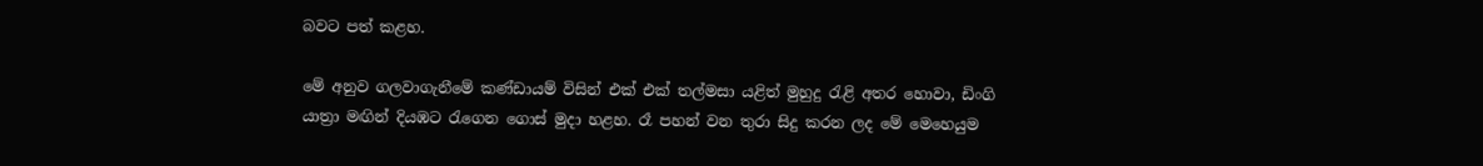බවට පත් කළහ.

මේ අනුව ගලවාගැනීමේ කණ්ඩායම් විසින් එක් එක් තල්මසා යළිත් මුහුදු රැළි අතර හොවා, ඩිංගි යාත්‍රා මඟින් දියඹට රැගෙන ගොස් මුදා හළහ. රෑ පහන් වන තුරා සිදු කරන ලද මේ මෙහෙයුම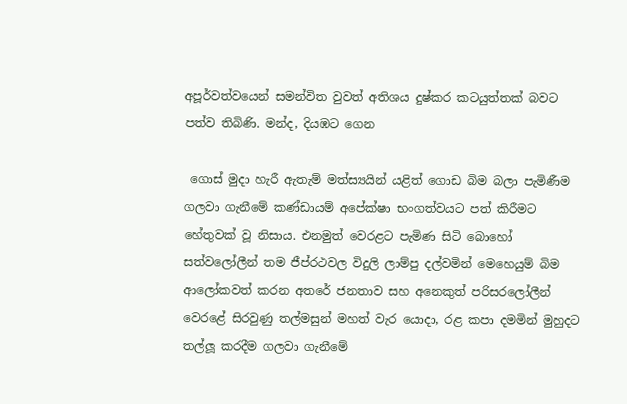අපූර්වත්වයෙන් සමන්විත වුවත් අතිශය දුෂ්කර කටයුත්තක් බවට පත්ව තිබිණි. මන්ද, දියඹට ගෙන

 ගොස් මුදා හැරී ඇතැම් මත්ස්‍යයින් යළිත් ගොඩ බිම බලා පැමිණීම ගලවා ගැනීමේ කණ්ඩායම් අපේක්ෂා භංගත්වයට පත් කිරීමට හේතුවක් වූ නිසාය. එනමුත් වෙරළට පැමිණ සිටි බොහෝ සත්වලෝලීන් තම ජීප්රථවල විදුලි ලාම්පු දල්වමින් මෙහෙයුම් බිම ආලෝකවත් කරන අතරේ ජනතාව සහ අනෙකුත් පරිසරලෝලීන් වෙරළේ සිරවුණු තල්මසුන් මහත් වැර යොදා, රළ කපා දමමින් මුහුදට තල්ලූ කරදීම ගලවා ගැනීමේ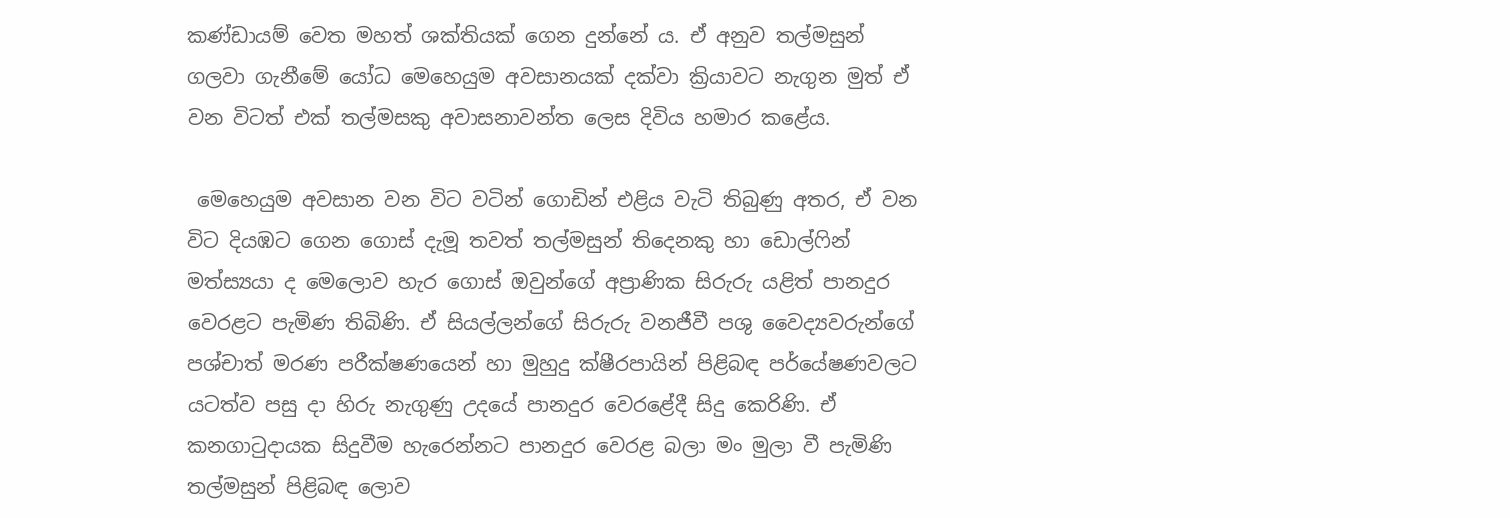කණ්ඩායම් වෙත මහත් ශක්තියක් ගෙන දුන්නේ ය. ඒ අනුව තල්මසුන් ගලවා ගැනීමේ යෝධ මෙහෙයුම අවසානයක් දක්වා ක්‍රියාවට නැගුන මුත් ඒ වන විටත් එක් තල්මසකු අවාසනාවන්ත ලෙස දිවිය හමාර කළේය.

 මෙහෙයුම අවසාන වන විට වටින් ගොඩින් එළිය වැටි තිබුණු අතර, ඒ වන විට දියඹට ගෙන ගොස් දැමූ තවත් තල්මසුන් තිදෙනකු හා ඩොල්ෆින් මත්ස්‍යයා ද මෙලොව හැර ගොස් ඔවුන්ගේ අප්‍රාණික සිරුරු යළිත් පානදුර වෙරළට පැමිණ තිබිණි. ඒ සියල්ලන්ගේ සිරුරු වනජීවී පශු වෛද්‍යවරුන්ගේ පශ්චාත් මරණ පරීක්ෂණයෙන් හා මුහුදු ක්ෂීරපායින් පිළිබඳ පර්යේෂණවලට යටත්ව පසු දා හිරු නැගුණු උදයේ පානදුර වෙරළේදී සිදු කෙරිණි. ඒ කනගාටුදායක සිදුවීම හැරෙන්නට පානදුර වෙරළ බලා මං මුලා වී පැමිණි තල්මසුන් පිළිබඳ ලොව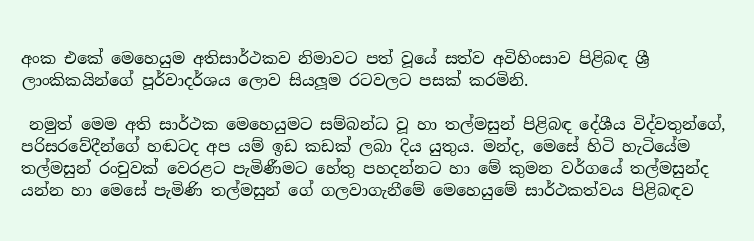අංක එකේ මෙහෙයුම අතිසාර්ථකව නිමාවට පත් වූයේ සත්ව අවිහිංසාව පිළිබඳ ශ්‍රී ලාංකිකයින්ගේ පූර්වාදර්ශය ලොව සියලූම රටවලට පසක් කරමිනි.

 නමුත් මෙම අති සාර්ථක මෙහෙයුමට සම්බන්ධ වූ හා තල්මසුන් පිළිබඳ දේශීය විද්වතුන්ගේ, පරිසරවේදීන්ගේ හඬටද අප යම් ඉඩ කඩක් ලබා දිය යුතුය. මන්ද, මෙසේ හිටි හැටියේම තල්මසුන් රංචුවක් වෙරළට පැමිණීමට හේතු පහදන්නට හා මේ කුමන වර්ගයේ තල්මසුන්ද යන්න හා මෙසේ පැමිණි තල්මසුන් ගේ ගලවාගැනීමේ මෙහෙයුමේ සාර්ථකත්වය පිළිබඳව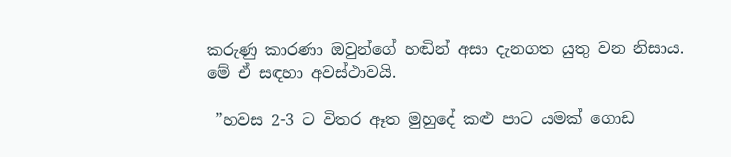කරුණු කාරණා ඔවුන්ගේ හඬින් අසා දැනගත යුතු වන නිසාය. මේ ඒ සඳහා අවස්ථාවයි.

 ”හවස 2-3 ට විතර ඈත මුහුදේ කළු පාට යමක් ගොඩ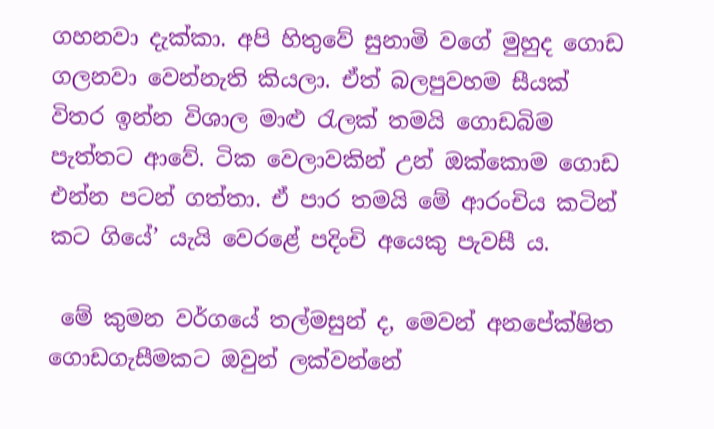ගහනවා දැක්කා. අපි හිතුවේ සුනාමි වගේ මුහුද ගොඩ ගලනවා වෙන්නැති කියලා. ඒත් බලපුවහම සීයක් විතර ඉන්න විශාල මාළු රැලක් තමයි ගොඩබිම පැත්තට ආවේ. ටික වෙලාවකින් උන් ඔක්කොම ගොඩ එන්න පටන් ගත්තා. ඒ පාර තමයි මේ ආරංචිය කටින් කට ගියේ’ යැයි වෙරළේ පදිංචි අයෙකු පැවසී ය.

 මේ කුමන වර්ගයේ තල්මසුන් ද, මෙවන් අනපේක්ෂිත ගොඩගැසීමකට ඔවුන් ලක්වන්නේ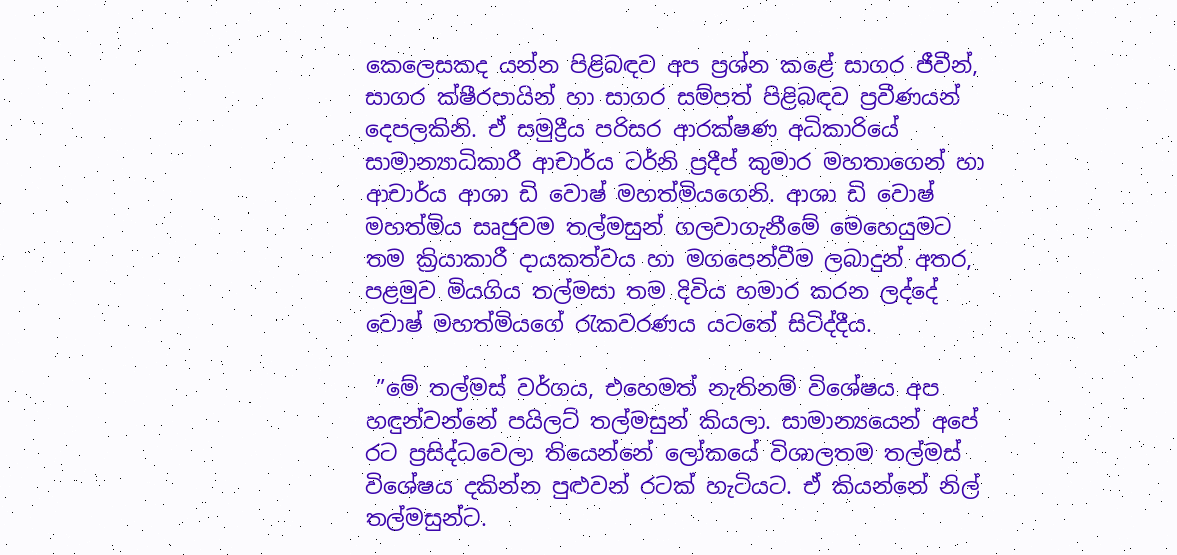කෙලෙසකද යන්න පිළිබඳව අප ප්‍රශ්න කළේ සාගර ජීවීන්, සාගර ක්ෂීරපායින් හා සාගර සම්පත් පිළිබඳව ප්‍රවීණයන් දෙපලකිනි. ඒ සමුද්‍රීය පරිසර ආරක්ෂණ අධිකාරියේ සාමාන්‍යාධිකාරී ආචාර්ය ටර්නි ප්‍රදීප් කුමාර මහතාගෙන් හා ආචාර්ය ආශා ඩි වොෂ් මහත්මියගෙනි. ආශා ඩි වොෂ් මහත්මිය සෘජුවම තල්මසුන් ගලවාගැනීමේ මෙහෙයුමට තම ක්‍රියාකාරී දායකත්වය හා මගපෙන්වීම ලබාදුන් අතර, පළමුව මියගිය තල්මසා තම දිවිය හමාර කරන ලද්දේ වොෂ් මහත්මියගේ රැකවරණය යටතේ සිටිද්දීය.

 ”මේ තල්මස් වර්ගය, එහෙමත් නැතිනම් විශේෂය අප හඳුන්වන්නේ පයිලට් තල්මසුන් කියලා. සාමාන්‍යයෙන් අපේ රට ප්‍රසිද්ධවෙලා තියෙන්නේ ලෝකයේ විශාලතම තල්මස් විශේෂය දකින්න පුළුවන් රටක් හැටියට. ඒ කියන්නේ නිල් තල්මසුන්ට.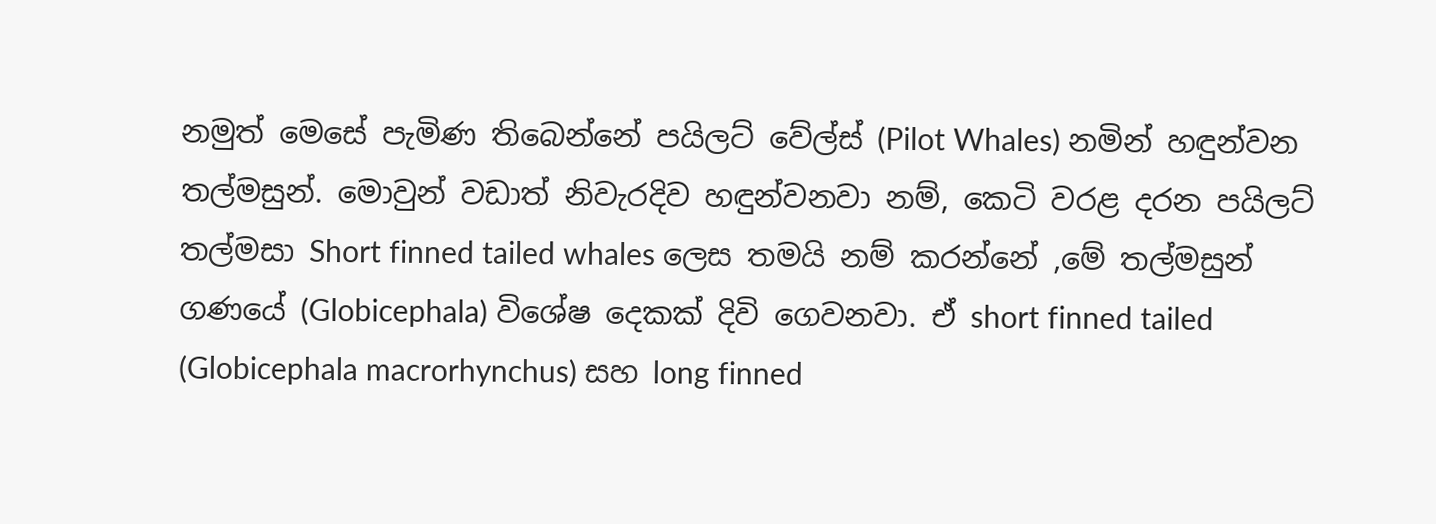නමුත් මෙසේ පැමිණ තිබෙන්නේ පයිලට් වේල්ස් (Pilot Whales) නමින් හඳුන්වන තල්මසුන්. මොවුන් වඩාත් නිවැරදිව හඳුන්වනවා නම්, කෙටි වරළ දරන පයිලට් තල්මසා Short finned tailed whales ලෙස තමයි නම් කරන්නේ ,මේ තල්මසුන් ගණයේ (Globicephala) විශේෂ දෙකක් දිවි ගෙවනවා. ඒ short finned tailed (Globicephala macrorhynchus) සහ long finned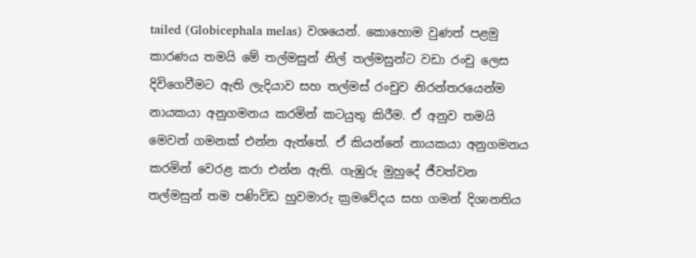tailed (Globicephala melas) වශයෙන්. කොහොම වුණත් පළමු කාරණය තමයි මේ තල්මසුන් නිල් තල්මසුන්ට වඩා රංචු ලෙස දිවිගෙවීමට ඇති ලැදියාව සහ තල්මස් රංචුව නිරන්තරයෙන්ම නායකයා අනුගමනය කරමින් කටයුතු කිරීම. ඒ අනුව තමයි මෙවන් ගමනක් එන්න ඇත්තේ. ඒ කියන්නේ නායකයා අනුගමනය කරමින් වෙරළ කරා එන්න ඇති. ගැඹුරු මුහුදේ ජීවත්වන තල්මසුන් තම පණිවිඩ හුවමාරු ක්‍රමවේදය සහ ගමන් දිශානතිය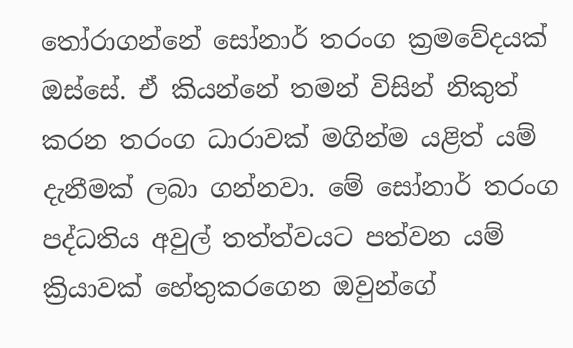තෝරාගන්නේ සෝනාර් තරංග ක්‍රමවේදයක් ඔස්සේ. ඒ කියන්නේ තමන් විසින් නිකුත් කරන තරංග ධාරාවක් මගින්ම යළිත් යම් දැනීමක් ලබා ගන්නවා. මේ සෝනාර් තරංග පද්ධතිය අවුල් තත්ත්වයට පත්වන යම් ක්‍රියාවක් හේතුකරගෙන ඔවුන්ගේ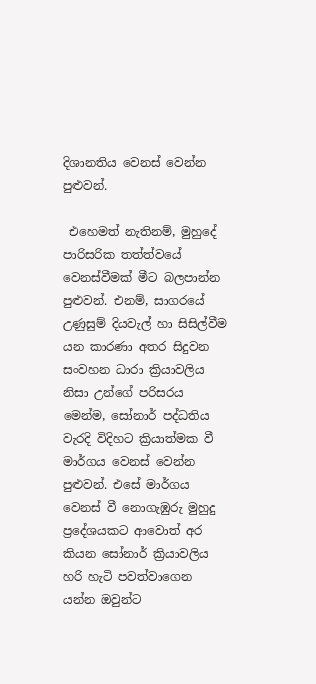දිශානතිය වෙනස් වෙන්න පුළුවන්.

 එහෙමත් නැතිනම්, මුහුදේ පාරිසරික තත්ත්වයේ වෙනස්වීමක් මීට බලපාන්න පුළුවන්. එනම්, සාගරයේ උණුසුම් දියවැල් හා සිසිල්වීම යන කාරණා අතර සිදුවන සංවහන ධාරා ක්‍රියාවලිය නිසා උන්ගේ පරිසරය මෙන්ම, සෝනාර් පද්ධතිය වැරදි විදිහට ක්‍රියාත්මක වී මාර්ගය වෙනස් වෙන්න පුළුවන්. එසේ මාර්ගය වෙනස් වී නොගැඹුරු මුහුදු ප්‍රදේශයකට ආවොත් අර කියන සෝනාර් ක්‍රියාවලිය හරි හැටි පවත්වාගෙන යන්න ඔවුන්ට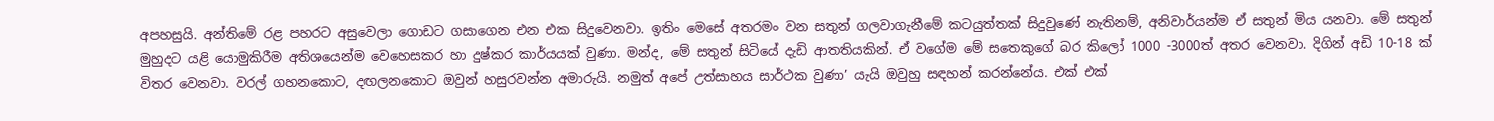අපහසුයි. අන්තිමේ රළ පහරට අසුවෙලා ගොඩට ගසාගෙන එන එක සිදුවෙනවා. ඉතිං මෙසේ අතරමං වන සතුන් ගලවාගැනීමේ කටයුත්තක් සිදුවුණේ නැතිනම්, අනිවාර්යන්ම ඒ සතුන් මිය යනවා. මේ සතුන් මුහුදට යළි යොමුකිරීම අතිශයෙන්ම වෙහෙසකර හා දුෂ්කර කාර්යයක් වුණා. මන්ද, මේ සතුන් සිටියේ දැඩි ආතතියකින්. ඒ වගේම මේ සතෙකුගේ බර කිලෝ 1000 -3000ත් අතර වෙනවා. දිගින් අඩි 10-18 ක් විතර වෙනවා. වරල් ගහනකොට, දඟලනකොට ඔවුන් හසුරවන්න අමාරුයි. නමුත් අපේ උත්සාහය සාර්ථක වුණා’ යැයි ඔවුහු සඳහන් කරන්නේය. එක් එක්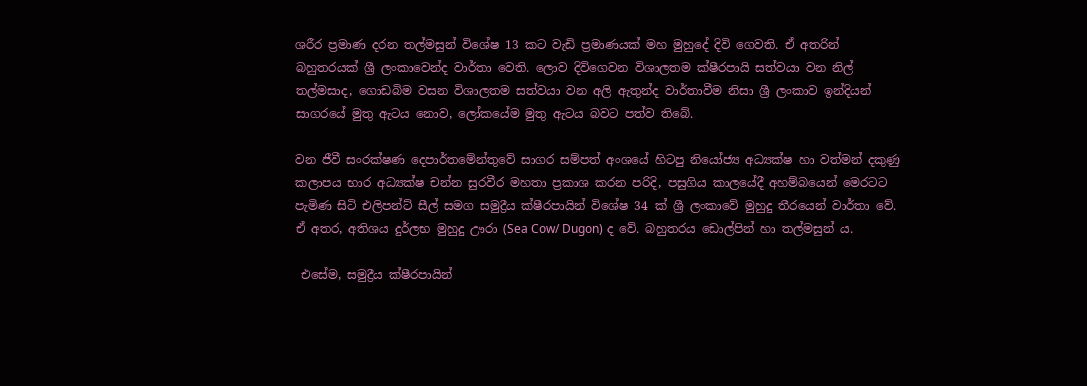ශරීර ප්‍රමාණ දරන තල්මසුන් විශේෂ 13 කට වැඩි ප්‍රමාණයක් මහ මුහුදේ දිවි ගෙවති. ඒ අතරින් බහුතරයක් ශ්‍රී ලංකාවෙන්ද වාර්තා වෙති. ලොව දිවිගෙවන විශාලතම ක්ෂීරපායි සත්වයා වන නිල් තල්මසාද, ගොඩබිම වසන විශාලතම සත්වයා වන අලි ඇතුන්ද වාර්තාවීම නිසා ශ්‍රී ලංකාව ඉන්දියන් සාගරයේ මුතු ඇටය නොව, ලෝකයේම මුතු ඇටය බවට පත්ව තිබේ.

වන ජීවී සංරක්ෂණ දෙපාර්තමේන්තුවේ සාගර සම්පත් අංශයේ හිටපු නියෝජ්‍ය අධ්‍යක්ෂ හා වත්මන් දකුණු කලාපය භාර අධ්‍යක්ෂ චන්න සුරවීර මහතා ප්‍රකාශ කරන පරිදි, පසුගිය කාලයේදී අහම්බයෙන් මෙරටට පැමිණ සිටි එලිපන්ට් සීල් සමග සමුද්‍රීය ක්ෂීරපායින් විශේෂ 34 ක් ශ්‍රී ලංකාවේ මුහුදු තීරයෙන් වාර්තා වේ. ඒ අතර, අතිශය දුර්ලභ මුහුදු ඌරා (Sea Cow/ Dugon) ද වේ. බහුතරය ඩොල්පින් හා තල්මසුන් ය.

 එසේම, සමුද්‍රීය ක්ෂීරපායින්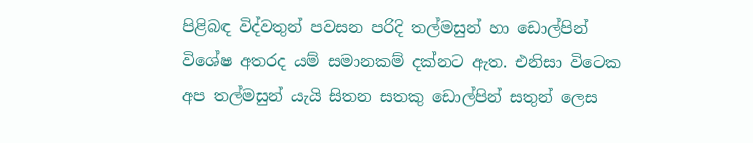පිළිබඳ විද්වතුන් පවසන පරිදි තල්මසුන් හා ඩොල්පින් විශේෂ අතරද යම් සමානකම් දක්නට ඇත. එනිසා විටෙක අප තල්මසුන් යැයි සිතන සතකු ඩොල්පින් සතුන් ලෙස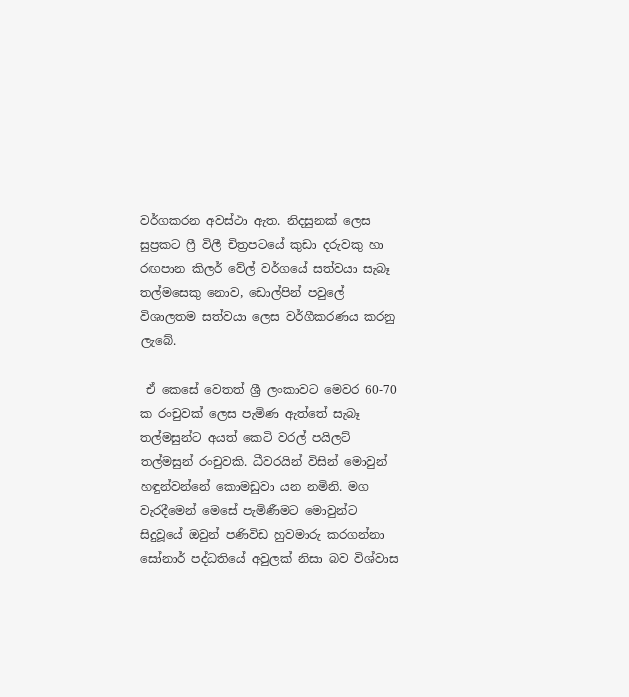වර්ගකරන අවස්ථා ඇත. නිදසුනක් ලෙස සුප්‍රකට ෆ්‍රී විලී චිත්‍රපටයේ කුඩා දරුවකු හා රඟපාන කිලර් වේල් වර්ගයේ සත්වයා සැබෑ තල්මසෙකු නොව, ඩොල්පින් පවුලේ විශාලතම සත්වයා ලෙස වර්ගීකරණය කරනු ලැබේ.

 ඒ කෙසේ වෙතත් ශ්‍රී ලංකාවට මෙවර 60-70 ක රංචුවක් ලෙස පැමිණ ඇත්තේ සැබෑ තල්මසුන්ට අයත් කෙටි වරල් පයිලට් තල්මසුන් රංචුවකි. ධීවරයින් විසින් මොවුන් හඳුන්වන්නේ කොමඩුවා යන නමිනි. මග වැරදීමෙන් මෙසේ පැමිණීමට මොවුන්ට සිදුවූයේ ඔවුන් පණිවිඩ හුවමාරු කරගන්නා සෝනාර් පද්ධතියේ අවුලක් නිසා බව විශ්වාස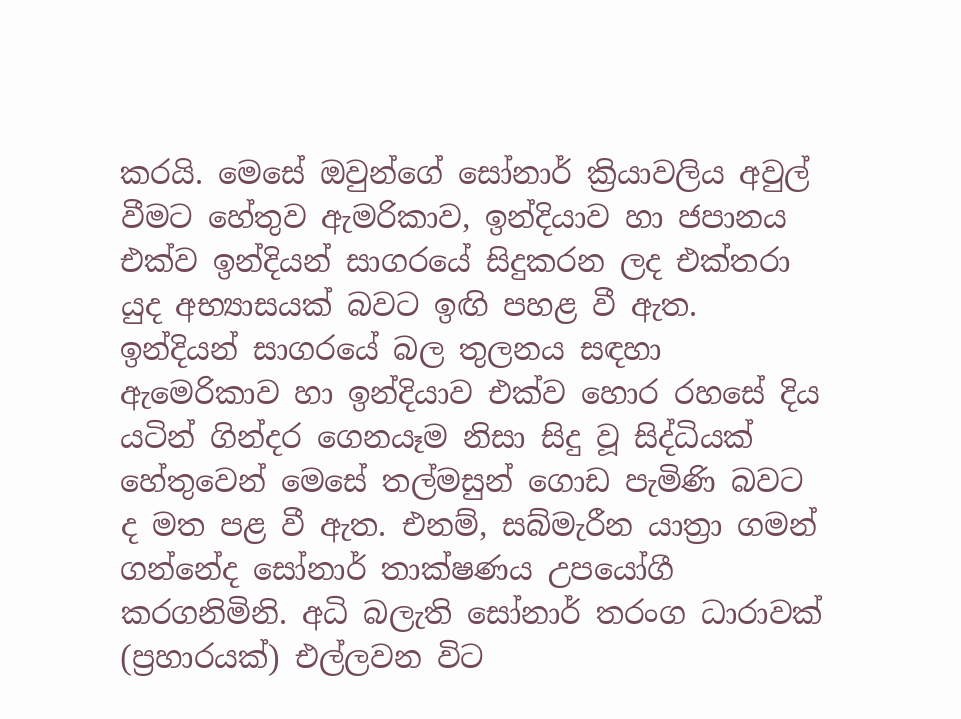කරයි. මෙසේ ඔවුන්ගේ සෝනාර් ක්‍රියාවලිය අවුල් වීමට හේතුව ඇමරිකාව, ඉන්දියාව හා ජපානය එක්ව ඉන්දියන් සාගරයේ සිදුකරන ලද එක්තරා යුද අභ්‍යාසයක් බවට ඉඟි පහළ වී ඇත. ඉන්දියන් සාගරයේ බල තුලනය සඳහා ඇමෙරිකාව හා ඉන්දියාව එක්ව හොර රහසේ දිය යටින් ගින්දර ගෙනයෑම නිසා සිදු වූ සිද්ධියක් හේතුවෙන් මෙසේ තල්මසුන් ගොඩ පැමිණි බවට ද මත පළ වී ඇත. එනම්, සබ්මැරීන යාත්‍රා ගමන් ගන්නේද සෝනාර් තාක්ෂණය උපයෝගී කරගනිමිනි. අධි බලැති සෝනාර් තරංග ධාරාවක් (ප්‍රහාරයක්) එල්ලවන විට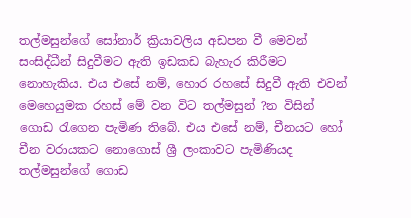තල්මසුන්ගේ සෝනාර් ක්‍රියාවලිය අඩපන වී මෙවන් සංසිද්ධීන් සිදුවීමට ඇති ඉඩකඩ බැහැර කිරීමට නොහැකිය. එය එසේ නම්, හොර රහසේ සිදුවී ඇති එවන් මෙහෙයුමක රහස් මේ වන විට තල්මසුන් ?න විසින් ගොඩ රැගෙන පැමිණ තිබේ. එය එසේ නම්, චීනයට හෝ චීන වරායකට නොගොස් ශ්‍රී ලංකාවට පැමිණියද තල්මසුන්ගේ ගොඩ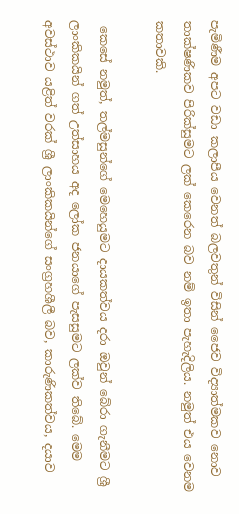පැමිණීම අපට වඩා කලාපීය වෙනත් බලවතුන් විසින් ජෛව විද්‍යාත්මකව නොව තාක්ෂණිකව පිරික්සුමට ලක් කෙරෙන බව නම් ඉතා පැහැදිලිය. නමුත් එය වෙනම කතාවකි.

 කෙසේ නමුත්, තල්මසුන්ගේ මෙහෙයුමට දායකත්වය දරා ඔවුන් බේරා ගැනීමට ශ්‍රී ලාංකිකයින් ගත් උත්සාහය අද ලෝක ජනයාගේ පැසසුමට ලක්ව තිබේ. මෙම අවස්ථාව යළිත් වරක් ශ්‍රී ලාංකිකයින්ගේ සංග්‍රහශීලී බව, කාරුණිකත්වය, දයාව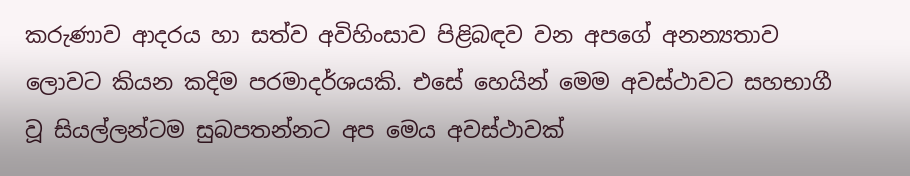කරුණාව ආදරය හා සත්ව අවිහිංසාව පිළිබඳව වන අපගේ අනන්‍යතාව ලොවට කියන කදිම පරමාදර්ශයකි. එසේ හෙයින් මෙම අවස්ථාවට සහභාගී වූ සියල්ලන්ටම සුබපතන්නට අප මෙය අවස්ථාවක්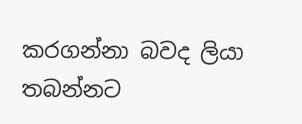කරගන්නා බවද ලියා තබන්නට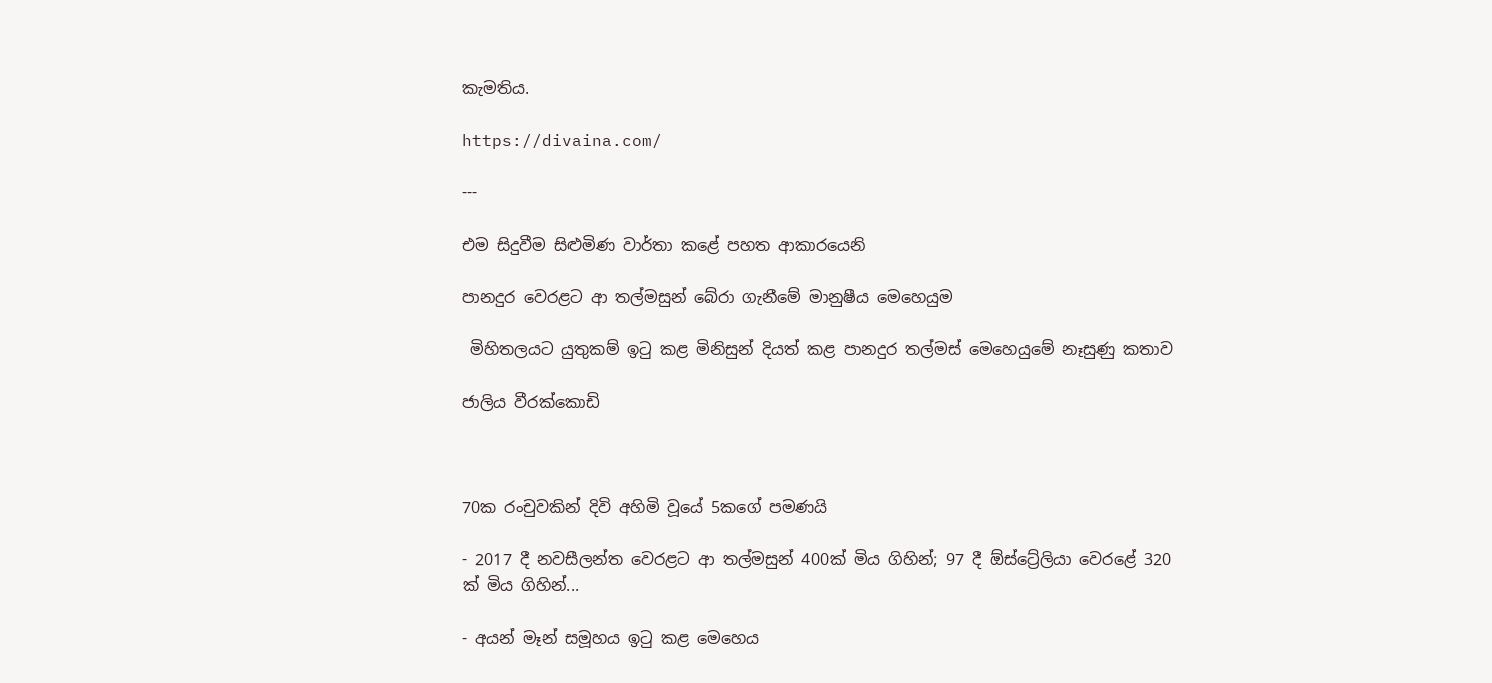කැමතිය.

https://divaina.com/

---

එම සිදුවීම සිළුමිණ වාර්තා කළේ පහත ආකාරයෙනි

පානදුර වෙරළට ආ තල්මසුන් බේරා ගැනීමේ මානුෂීය මෙහෙයුම

 මිහිතලයට යුතුකම් ඉටු කළ මිනිසුන් දියත් කළ පානදුර තල්මස් මෙහෙයුමේ නෑසුණු කතාව

ජාලිය වීරක්කොඩි



70ක රංචුවකින් දිවි අහිමි වූයේ 5කගේ පමණයි

- 2017 දී නවසීලන්ත වෙරළට ආ තල්මසුන් 400ක් මිය ගිහින්; 97 දී ඕස්ට්‍රේලියා වෙරළේ 320 ක් මිය ගිහින්...

- අයන් මෑන් සමූහය ඉටු කළ මෙහෙය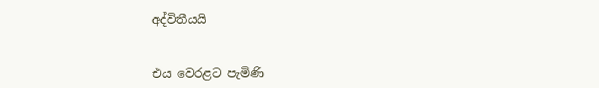අද්විතීයයි


එය වෙරළට පැමිණි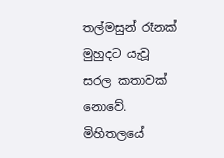තල්මසුන් රෑනක් මුහුදට යැවූ සරල කතාවක් නොවේ. මිහිතලයේ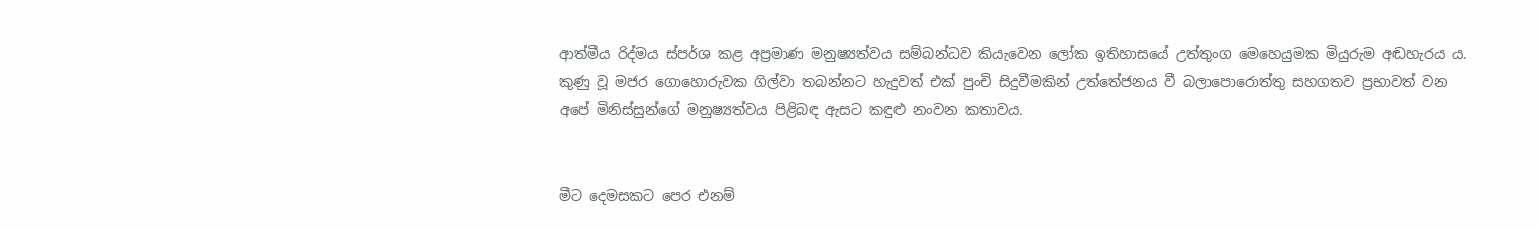ආත්මීය රිද්මය ස්පර්ශ කළ අප්‍රමාණ මනුෂ්‍යත්වය සම්බන්ධව කියැවෙන ලෝක ඉතිහාසයේ උත්තුංග මෙහෙයුමක මියුරුම අඬහැරය ය. කුණු වූ මජර ගොහොරුවක ගිල්වා තබන්නට හැදුවත් එක් පුංචි සිදුවීමකින් උත්තේජනය වී බලාපොරොත්තු සහගතව ප්‍රභාවත් වන අපේ මිනිස්සුන්ගේ මනුෂ්‍යත්වය පිළිබඳ ඇසට කඳුළු නංවන කතාවය.


මීට දෙමසකට පෙර එනම්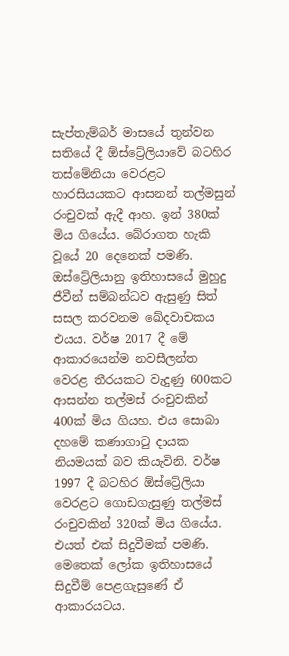සැප්තැම්බර් මාසයේ තුන්වන සතියේ දී ඕස්ට්‍රේලියාවේ බටහිර තස්මේනියා වෙරළට හාරසියයකට ආසනන් තල්මසුන් රංචුවක් ඇදී ආහ. ඉන් 380ක් මිය ගියේය. බේරාගත හැකි වූයේ 20 දෙනෙක් පමණි. ඔස්ට්‍රේලියානු ඉතිහාසයේ මුහුදු ජීවීන් සම්බන්ධව ඇසුණු සිත් සසල කරවනම ඛේදවාචකය එයය. වර්ෂ 2017 දී මේ ආකාරයෙන්ම නවසීලන්ත වෙරළ තීරයකට වැදුණු 600කට ආසන්න තල්මස් රංචුවකින් 400ක් මිය ගියහ. එය සොබා දහමේ කණාගාටු දායක නියමයක් බව කියැවිනි. වර්ෂ 1997 දී බටහිර ඕස්ට්‍රේලියා වෙරළට ගොඩගැසුණු තල්මස් රංචුවකින් 320ක් මිය ගියේය. එයත් එක් සිදුවීමක් පමණි. මෙතෙක් ලෝක ඉතිහාසයේ සිදුවීම් පෙළගැසුණේ ඒ ආකාරයටය.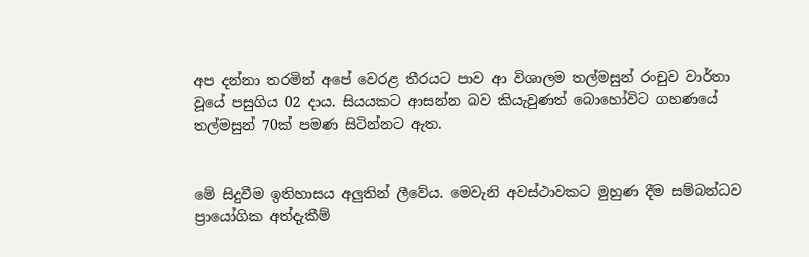අප දන්නා තරමින් අපේ වෙරළ තීරයට පාව ආ විශාලම තල්මසුන් රංචුව වාර්තා වූයේ පසුගිය 02 දාය. සියයකට ආසන්න බව කියැවුණත් බොහෝවිට ගහණයේ තල්මසුන් 70ක් පමණ සිටින්නට ඇත.


මේ සිදුවීම ඉතිහාසය අලුතින් ලීවේය. මෙවැනි අවස්ථාවකට මුහුණ දීම සම්බන්ධව ප්‍රායෝගික අත්දැකීම්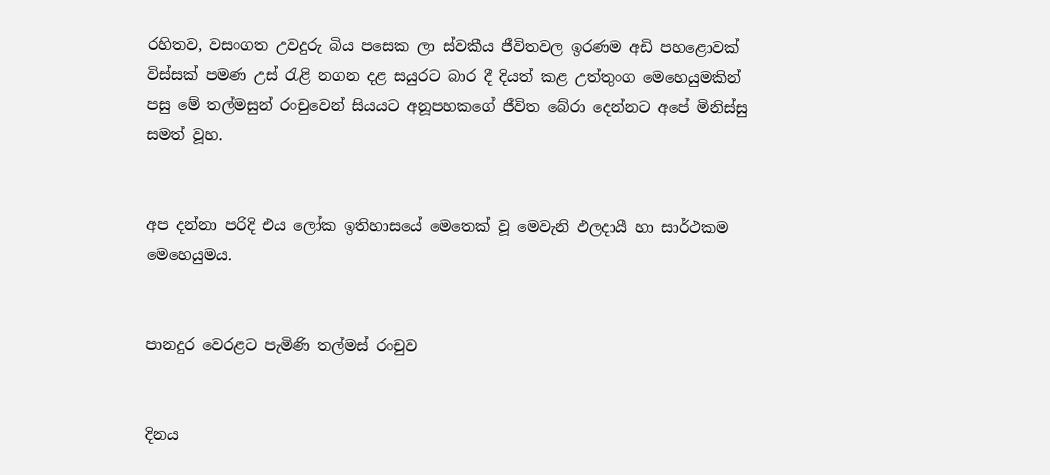රහිතව, වසංගත උවදුරු බිය පසෙක ලා ස්වකීය ජීවිතවල ඉරණම අඩි පහළොවක් විස්සක් පමණ උස් රැළි නගන දළ සයුරට බාර දී දියත් කළ උත්තුංග මෙහෙයුමකින් පසු මේ තල්මසුන් රංචුවෙන් සියයට අනූපහකගේ ජීවිත බේරා දෙන්නට අපේ මිනිස්සු සමත් වූහ.


අප දන්නා පරිදි එය ලෝක ඉතිහාසයේ මෙතෙක් වූ මෙවැනි ඵලදායී හා සාර්ථකම මෙහෙයුමය.


පානදුර වෙරළට පැමිණි තල්මස් රංචුව


දිනය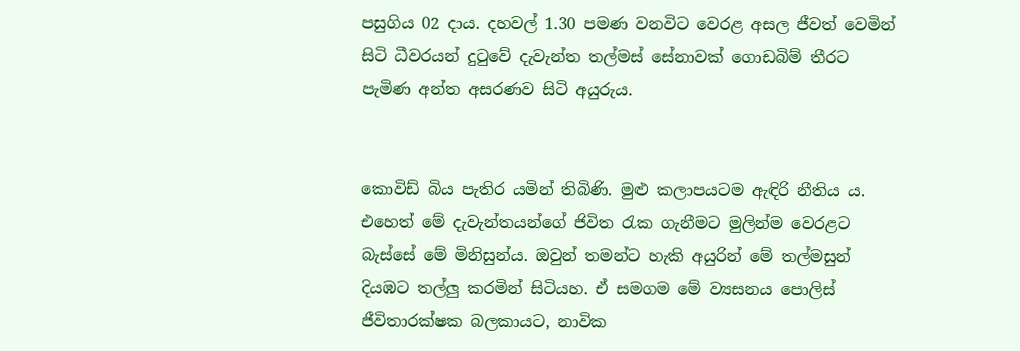පසුගිය 02 දාය. දහවල් 1.30 පමණ වනවිට වෙරළ අසල ජීවත් වෙමින් සිටි ධීවරයන් දුටුවේ දැවැන්ත තල්මස් සේනාවක් ගොඩබිම් තීරට පැමිණ අන්ත අසරණව සිටි අයුරුය.


කොවිඩ් බිය පැතිර යමින් තිබිණි. මුළු කලාපයටම ඇඳිරි නීතිය ය. එහෙත් මේ දැවැන්තයන්ගේ ජිවිත රැක ගැනීමට මුලින්ම වෙරළට බැස්සේ මේ මිනිසුන්ය. ඔවුන් තමන්ට හැකි අයුරින් මේ තල්මසුන් දියඹට තල්ලු කරමින් සිටියහ. ඒ සමගම මේ ව්‍යසනය පොලිස් ජීවිතාරක්ෂක බලකායට, නාවික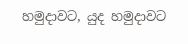හමුදාවට, යුද හමුදාවට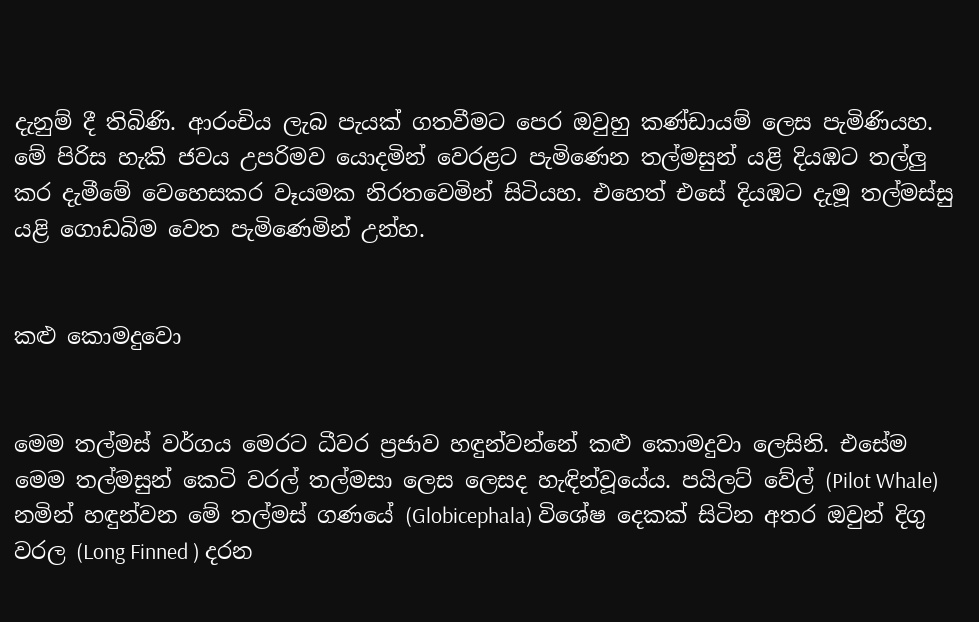දැනුම් දී තිබිණි. ආරංචිය ලැබ පැයක් ගතවීමට පෙර ඔවුහු කණ්ඩායම් ලෙස පැමිණියහ. මේ පිරිස හැකි ජවය උපරිමව යොදමින් වෙරළට පැමිණෙන තල්මසුන් යළි දියඹට තල්ලු කර දැමීමේ වෙහෙසකර වෑයමක නිරතවෙමින් සිටියහ. එහෙත් එසේ දියඹට දැමූ තල්මස්සු යළි ගොඩබිම වෙත පැමිණෙමින් උන්හ.


කළු කොමදුවො


මෙම තල්මස් වර්ගය මෙරට ධීවර ප්‍රජාව හඳුන්වන්නේ කළු කොමදුවා ලෙසිනි. එසේම මෙම තල්මසුන් කෙටි වරල් තල්මසා ලෙස ලෙසද හැඳින්වූයේය. පයිලට් වේල් (Pilot Whale) නමින් හඳුන්වන මේ තල්මස් ගණයේ (Globicephala) විශේෂ දෙකක් සිටින අතර ඔවුන් දිගු වරල (Long Finned ) දරන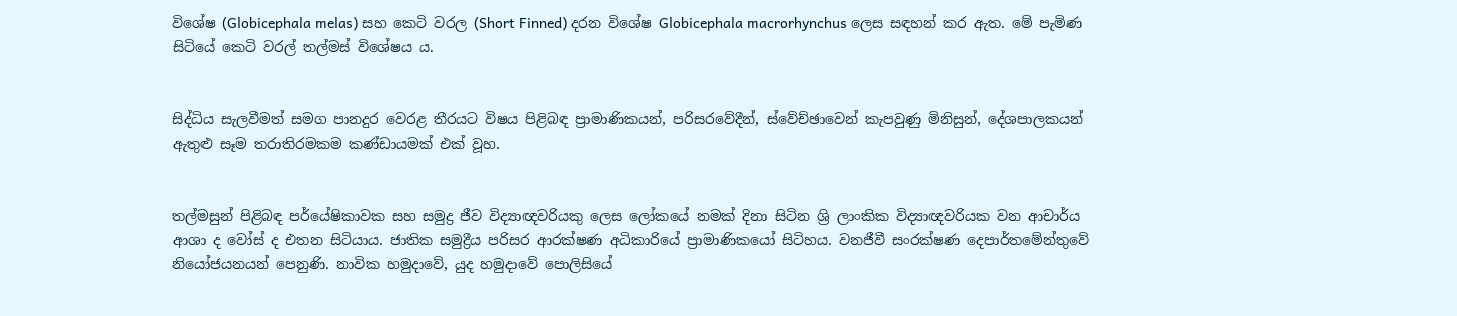විශේෂ (Globicephala melas) සහ කෙටි වරල (Short Finned) දරන විශේෂ Globicephala macrorhynchus ලෙස සඳහන් කර ඇත. මේ පැමිණ සිටියේ කෙටි වරල් තල්මස් විශේෂය ය.


සිද්ධිය සැලවීමත් සමග පානදුර වෙරළ තීරයට විෂය පිළිබඳ ප්‍රාමාණිකයන්, පරිසරවේදීන්, ස්වේච්ඡාවෙන් කැපවුණු මිනිසුන්, දේශපාලකයන් ඇතුළු සෑම තරාතිරමකම කණ්ඩායමක් එක් වූහ.


තල්මසුන් පිළිබඳ පර්යේෂිකාවක සහ සමුද්‍ර ජීව විද්‍යාඥවරියකු ලෙස ලෝකයේ නමක් දිනා සිටින ශ්‍රි ලාංකික විද්‍යාඥවරියක වන ආචාර්ය ආශා ද වෝස් ද එතන සිටියාය. ජාතික සමුද්‍රීය පරිසර ආරක්ෂණ අධිකාරියේ ප්‍රාමාණිකයෝ සිටිහය. වනජීවී සංරක්ෂණ දෙපාර්තමේන්තුවේ නියෝජයනයන් පෙනුණි. නාවික හමුදාවේ, යුද හමුදාවේ පොලිසියේ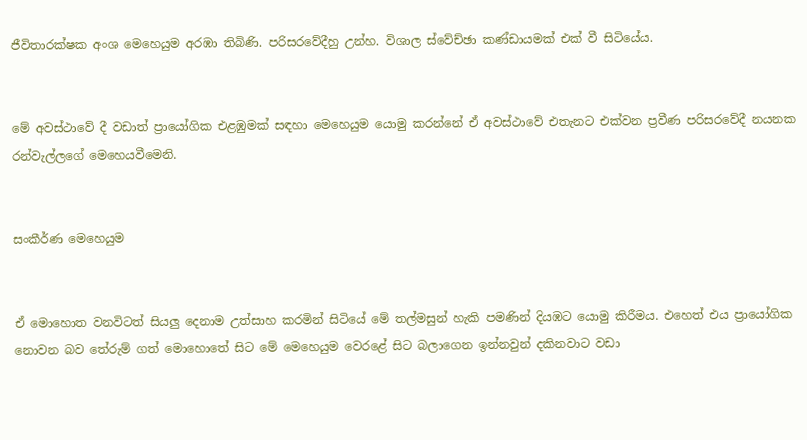ජීවිතාරක්ෂක අංශ මෙහෙයුම අරඹා තිබිණි. පරිසරවේදීහු උන්හ. විශාල ස්වේච්ඡා කණ්ඩායමක් එක් වී සිටියේය.


මේ අවස්ථාවේ දී වඩාත් ප්‍රායෝගික එළඹුමක් සඳහා මෙහෙයුම යොමු කරන්නේ ඒ අවස්ථාවේ එතැනට එක්වන ප්‍රවීණ පරිසරවේදී නයනක රන්වැල්ලගේ මෙහෙයවීමෙනි.


සංකීර්ණ මෙහෙයුම


ඒ මොහොත වනවිටත් සියලු දෙනාම උත්සාහ කරමින් සිටියේ මේ තල්මසුන් හැකි පමණින් දියඹට යොමු කිරීමය. එහෙත් එය ප්‍රායෝගික නොවන බව තේරුම් ගත් මොහොතේ සිට මේ මෙහෙයුම වෙරළේ සිට බලාගෙන ඉන්නවුන් දකිනවාට වඩා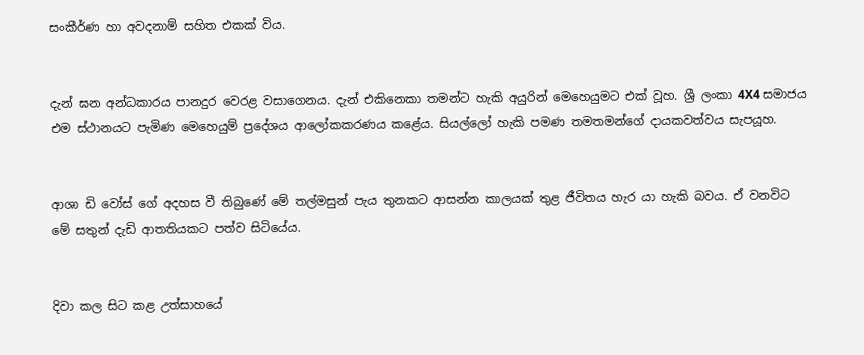සංකීර්ණ හා අවදනාම් සහිත එකක් විය.


දැන් ඝන අන්ධකාරය පානදුර වෙරළ වසාගෙනය. දැන් එකිනෙකා තමන්ට හැකි අයුරින් මෙහෙයුමට එක් වූහ. ශ්‍රී ලංකා 4X4 සමාජය එම ස්ථානයට පැමිණ මෙහෙයුම් ප්‍රදේශය ආලෝකකරණය කළේය. සියල්ලෝ හැකි පමණ තමතමන්ගේ දායකවත්වය සැපයූහ.


ආශා ඩි වෝස් ගේ අදහස වී තිබුණේ මේ තල්මසුන් පැය තුනකට ආසන්න කාලයක් තුළ ජීවිතය හැර යා හැකි බවය. ඒ වනවිට මේ සතුන් දැඩි ආතතියකට පත්ව සිටියේය.


දිවා කල සිට කළ උත්සාහයේ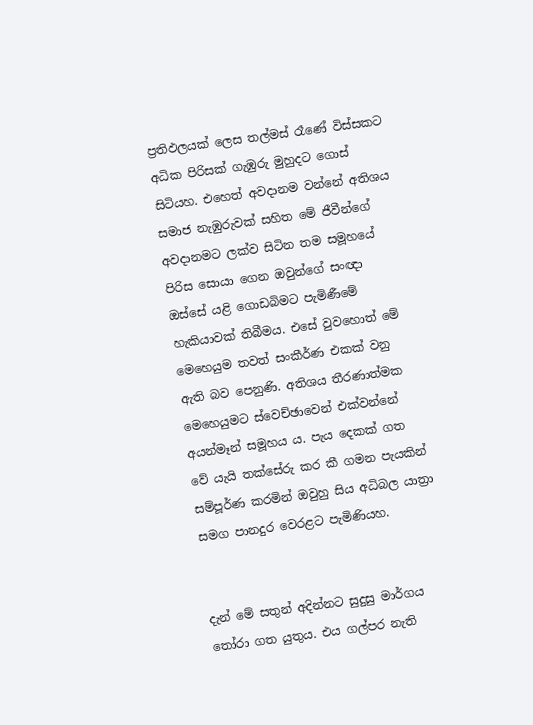ප්‍රතිඵලයක් ලෙස තල්මස් රෑණේ විස්සකට අධික පිරිසක් ගැඹුරු මුහුදට ගොස් සිටියහ. එහෙත් අවදානම වන්නේ අතිශය සමාජ නැඹුරුවක් සහිත මේ ජීවීන්ගේ අවදානමට ලක්ව සිටින තම සමූහයේ පිරිස සොයා ගෙන ඔවුන්ගේ සංඥා ඔස්සේ යළි ගොඩබිමට පැමිණීමේ හැකියාවක් තිබීමය. එසේ වුවහොත් මේ මෙහෙයුම තවත් සංකීර්ණ එකක් වනු ඇති බව පෙනුණි. අතිශය තීරණාත්මක මෙහෙයුමට ස්වෙච්ඡාවෙන් එක්වන්නේ අයන්මෑන් සමූහය ය. පැය දෙකක් ගත වේ යැයි තක්සේරු කර කී ගමන පැයකින් සම්පූර්ණ කරමින් ඔවුහු සිය අධිබල යාත්‍රා සමග පානදුර වෙරළට පැමිණියහ.


දැන් මේ සතුන් අදින්නට සුදුසු මාර්ගය තෝරා ගත යුතුය. එය ගල්පර නැති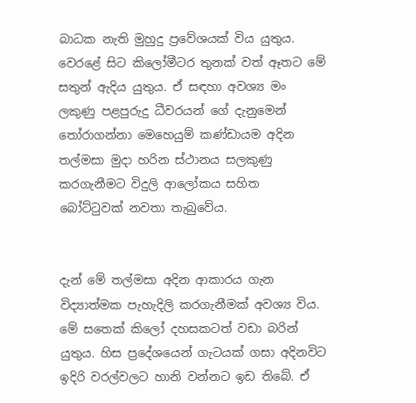බාධක නැති මුහුදු ප්‍රවේශයක් විය යුතුය. වෙරළේ සිට කිලෝමීටර තුනක් වත් ඈතට මේ සතුන් ඇදිය යුතුය. ඒ සඳහා අවශ්‍ය මං ලකුණු පළපුරුදු ධීවරයන් ගේ දැනුමෙන් තෝරාගන්නා මෙහෙයුම් කණ්ඩායම අදින තල්මසා මුදා හරින ස්ථානය සලකුණු කරගැනීමට විදුලි ආලෝකය සහිත බෝට්ටුවක් නවතා තැබුවේය.


දැන් මේ තල්මසා අදින ආකාරය ගැන විද්‍යාත්මක පැහැදිලි කරගැනීමක් අවශ්‍ය විය. මේ සතෙක් කිලෝ දහසකටත් වඩා බරින් යුතුය. හිස ප්‍රදේශයෙන් ගැටයක් ගසා අදිනවිට ඉදිරි වරල්වලට හානි වන්නට ඉඩ තිබේ. ඒ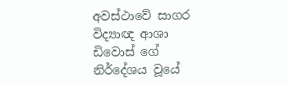අවස්ථාවේ සාගර විද්‍යාඥ ආශා ඩිවොස් ගේ නිර්දේශය වූයේ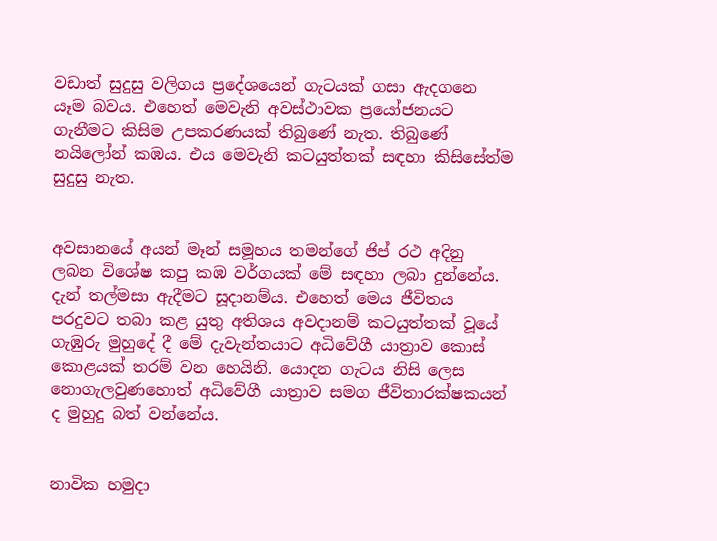වඩාත් සුදුසු වලිගය ප්‍රදේශයෙන් ගැටයක් ගසා ඇදගනෙ යෑම බවය. එහෙත් මෙවැනි අවස්ථාවක ප්‍රයෝජනයට ගැනීමට කිසිම උපකරණයක් තිබුණේ නැත. තිබුණේ නයිලෝන් කඹය. එය මෙවැනි කටයුත්තක් සඳහා කිසිසේත්ම සුදුසු නැත.


අවසානයේ අයන් මෑන් සමූහය තමන්ගේ ජිප් රථ අදිනු ලබන විශේෂ කපු කඹ වර්ගයක් මේ සඳහා ලබා දුන්නේය. දැන් තල්මසා ඇදීමට සූදානම්ය. එහෙත් මෙය ජීවිතය පරදුවට තබා කළ යුතු අතිශය අවදානම් කටයුත්තක් වූයේ ගැඹුරු මුහුදේ දී මේ දැවැන්තයාට අධිවේගී යාත්‍රාව කොස් කොළයක් තරම් වන හෙයිනි. යොදන ගැටය නිසි ලෙස නොගැලවුණහොත් අධිවේගී යාත්‍රාව සමග ජීවිතාරක්ෂකයන් ද මුහුදු බත් වන්නේය.


නාවික හමුදා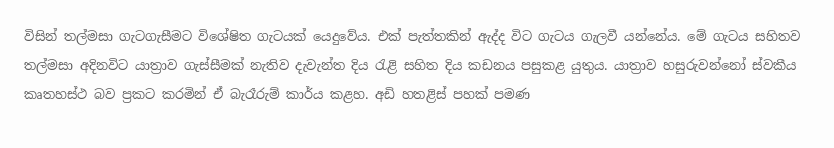විසින් තල්මසා ගැටගැසීමට විශේෂිත ගැටයක් යෙදුවේය. එක් පැත්තකින් ඇද්ද විට ගැටය ගැලවී යන්නේය. මේ ගැටය සහිතව තල්මසා අදිනවිට යාත්‍රාව ගැස්සීමක් නැතිව දැවැන්ත දිය රැළි සහිත දිය කඩනය පසුකළ යුතුය. යාත්‍රාව හසුරුවන්නෝ ස්වකීය කෘතහස්ථ බව ප්‍රකට කරමින් ඒ බැරෑරුම් කාර්ය කළහ. අඩි හතළිස් පහක් පමණ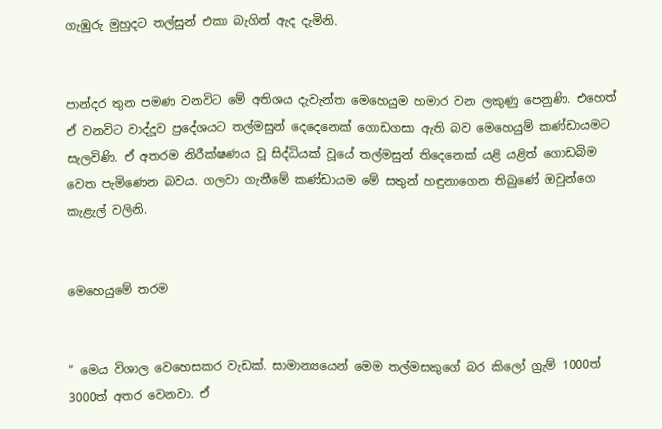ගැඹුරු මුහුදට තල්සුන් එකා බැගින් ඇද දැමිනි.


පාන්දර තුන පමණ වනවිට මේ අතිශය දැවැන්ත මෙහෙයුම හමාර වන ලකුණු පෙනුණි. එහෙත් ඒ වනවිට වාද්දූව ප්‍රදේශයට තල්මසුන් දෙදෙනෙක් ගොඩගසා ඇති බව මෙහෙයුම් කණ්ඩායමට සැලවිණි. ඒ අතරම නිරීක්ෂණය වූ සිද්ධියක් වූයේ තල්මසුන් තිදෙනෙක් යළි යළිත් ගොඩබිම වෙත පැමිණෙන බවය. ගලවා ගැනීමේ කණ්ඩායම මේ සතුන් හඳුනාගෙන තිබුණේ ඔවුන්ගෙ කැළැල් වලිනි.


මෙහෙයුමේ තරම


“ මෙය විශාල වෙහෙසකර වැඩක්. සාමාන්‍යයෙන් මෙම තල්මසකුගේ බර කිලෝ ග්‍රැම් 1000ත් 3000ත් අතර වෙනවා. ඒ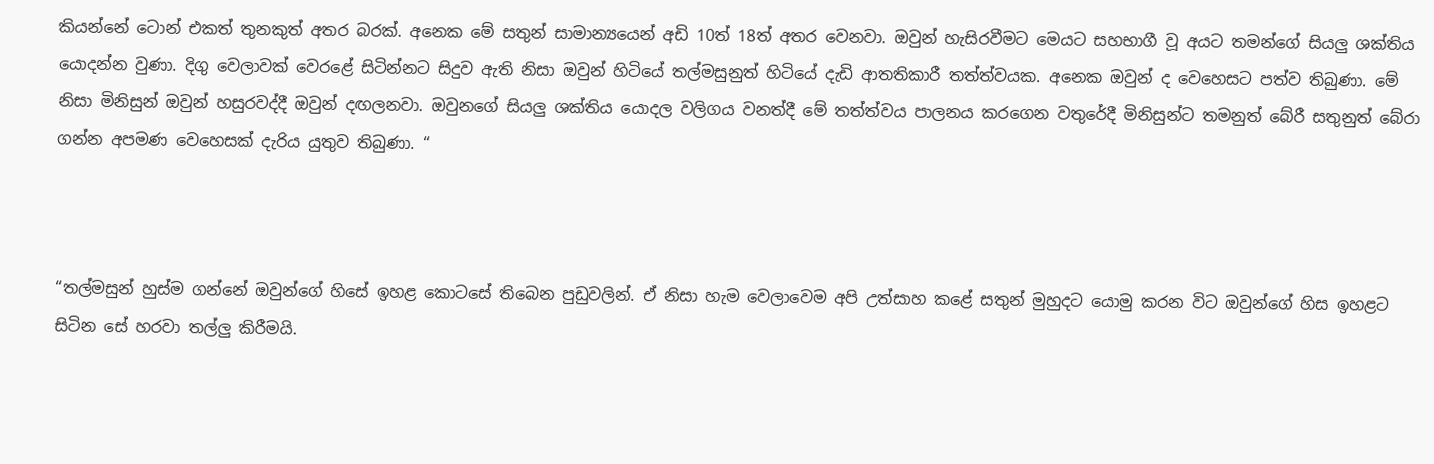කියන්නේ ටොන් එකත් තුනකුත් අතර බරක්. අනෙක මේ සතුන් සාමාන්‍යයෙන් අඩි 10ත් 18ත් අතර වෙනවා. ඔවුන් හැසිරවීමට මෙයට සහභාගී වූ අයට තමන්ගේ සියලු ශක්තිය යොදන්න වුණා. දිගු වෙලාවක් වෙරළේ සිටින්නට සිදුව ඇති නිසා ඔවුන් හිටියේ තල්මසුනුත් හිටියේ දැඩි ආතතිකාරී තත්ත්වයක. අනෙක ඔවුන් ද වෙහෙසට පත්ව තිබුණා. මේ නිසා මිනිසුන් ඔවුන් හසුරවද්දී ඔවුන් දඟලනවා. ඔවුනගේ සියලු ශක්තිය යොදල වලිගය වනත්දී මේ තත්ත්වය පාලනය කරගෙන වතුරේදී මිනිසුන්ට තමනුත් බේරී සතුනුත් බේරා ගන්න අපමණ වෙහෙසක් දැරිය යුතුව තිබුණා. “



“තල්මසුන් හුස්ම ගන්නේ ඔවුන්ගේ හිසේ ඉහළ කොටසේ තිබෙන පුඩුවලින්. ඒ නිසා හැම වෙලාවෙම අපි උත්සාහ කළේ සතුන් මුහුදට යොමු කරන විට ඔවුන්ගේ හිස ඉහළට සිටින සේ හරවා තල්ලු කිරීමයි.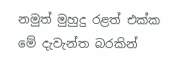නමුත් මුහුදු රළත් එක්ක මේ දැවැන්ත බරකින්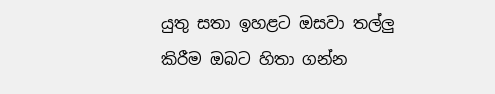යුතු සතා ඉහළට ඔසවා තල්ලු කිරීම ඔබට හිතා ගන්න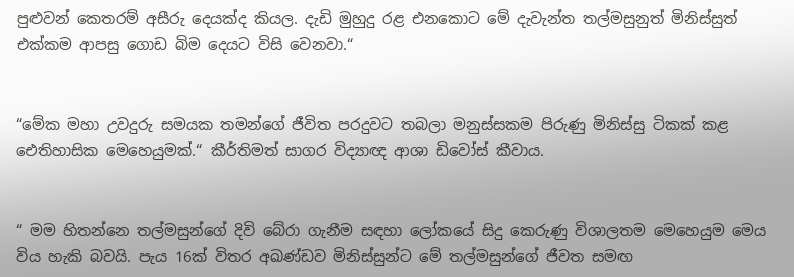පුළුවන් කෙතරම් අසීරු දෙයක්ද කියල. දැඩි මුහුදු රළ එනකොට මේ දැවැන්ත තල්මසුනුත් මිනිස්සුත් එක්කම ආපසු ගොඩ බිම දෙයට විසි වෙනවා.“


“මේක මහා උවදුරු සමයක තමන්ගේ ජීවිත පරදුවට තබලා මනුස්සකම පිරුණු මිනිස්සු ටිකක් කළ ඓතිහාසික මෙහෙයුමක්.“ කීර්තිමත් සාගර විද්‍යාඥ ආශා ඩිවෝස් කීවාය.


“ මම හිතන්නෙ තල්මසුන්ගේ දිවි බේරා ගැනීම සඳහා ලෝකයේ සිදු කෙරුණු විශාලතම මෙහෙයුම මෙය විය හැකි බවයි. පැය 16ක් විතර අඛණ්ඩව මිනිස්සුන්ට මේ තල්මසුන්ගේ ජීවත සමඟ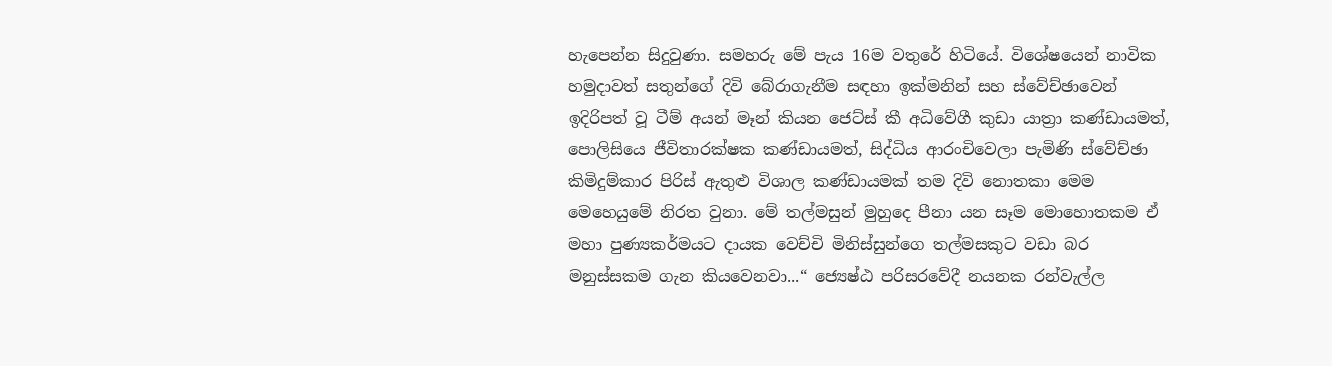හැපෙන්න සිදුවුණා. සමහරු මේ පැය 16ම වතුරේ හිටියේ. විශේෂයෙන් නාවික හමුදාවත් සතුන්ගේ දිවි බේරාගැනීම සඳහා ඉක්මනින් සහ ස්වේච්ඡාවෙන් ඉදිරිපත් වූ ටීම් අයන් මෑන් කියන ජෙට්ස් කී අධිවේගී කුඩා යාත්‍රා කණ්ඩායමත්, පොලිසියෙ ජීවිතාරක්ෂක කණ්ඩායමත්, සිද්ධිය ආරංචිවෙලා පැමිණි ස්වේච්ඡා කිමිදුම්කාර පිරිස් ඇතුළු විශාල කණ්ඩායමක් තම දිවි නොතකා මෙම මෙහෙයුමේ නිරත වුනා. මේ තල්මසුන් මුහුදෙ පීනා යන සෑම මොහොතකම ඒ මහා පුණ්‍යකර්මයට දායක වෙච්චි මිනිස්සුන්ගෙ තල්මසකුට වඩා බර මනුස්සකම ගැන කියවෙනවා...“ ජ්‍යෙෂ්ඨ පරිසරවේදී නයනක රන්වැල්ල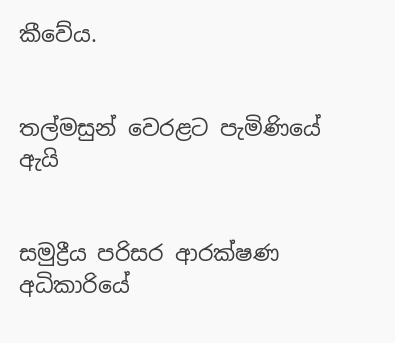කීවේය.


තල්මසුන් වෙරළට පැමිණියේ ඇයි


සමුද්‍රීය පරිසර ආරක්ෂණ අධිකාරියේ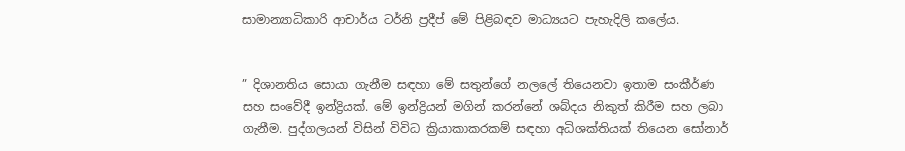සාමාන්‍යාධිකාරි ආචාර්ය ටර්නි ප්‍රදීප් මේ පිළිබඳව මාධ්‍යයට පැහැදිලි කලේය.


” දිශානතිය සොයා ගැනීම සඳහා මේ සතුන්ගේ නලලේ තියෙනවා ඉතාම සංකීර්ණ සහ සංවේදී ඉන්ද්‍රියක්. මේ ඉන්ද්‍රියන් මගින් කරන්නේ ශබ්දය නිකුත් කිරීම සහ ලබා ගැනීම. පුද්ගලයන් විසින් විවිධ ක්‍රියාකාකරකම් සඳහා අධිශක්තියක් තියෙන සෝනාර්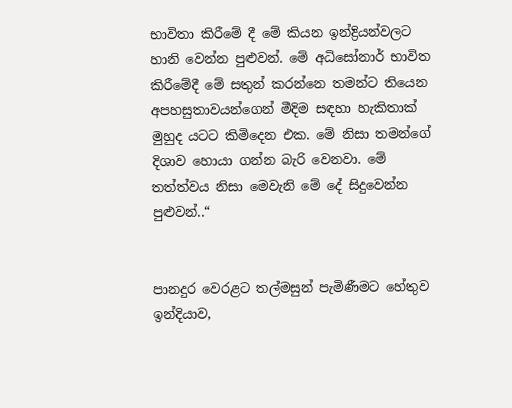භාවිතා කිරීමේ දී මේ කියන ඉන්ද්‍රියන්වලට හානි වෙන්න පුළුවන්. මේ අධිසෝනාර් භාවිත කිරීමේදී මේ සතුන් කරන්නෙ තමන්ට තියෙන අපහසුතාවයන්ගෙන් මීදිම සඳහා හැකිතාක් මුහුද යටට කිමිදෙන එක. මේ නිසා තමන්ගේ දිශාව හොයා ගන්න බැරි වෙනවා. මේ තත්ත්වය නිසා මෙවැනි මේ දේ සිදුවෙන්න පුළුවන්..“


පානදුර වෙරළට තල්මසුන් පැමිණීමට හේතුව ඉන්දියාව,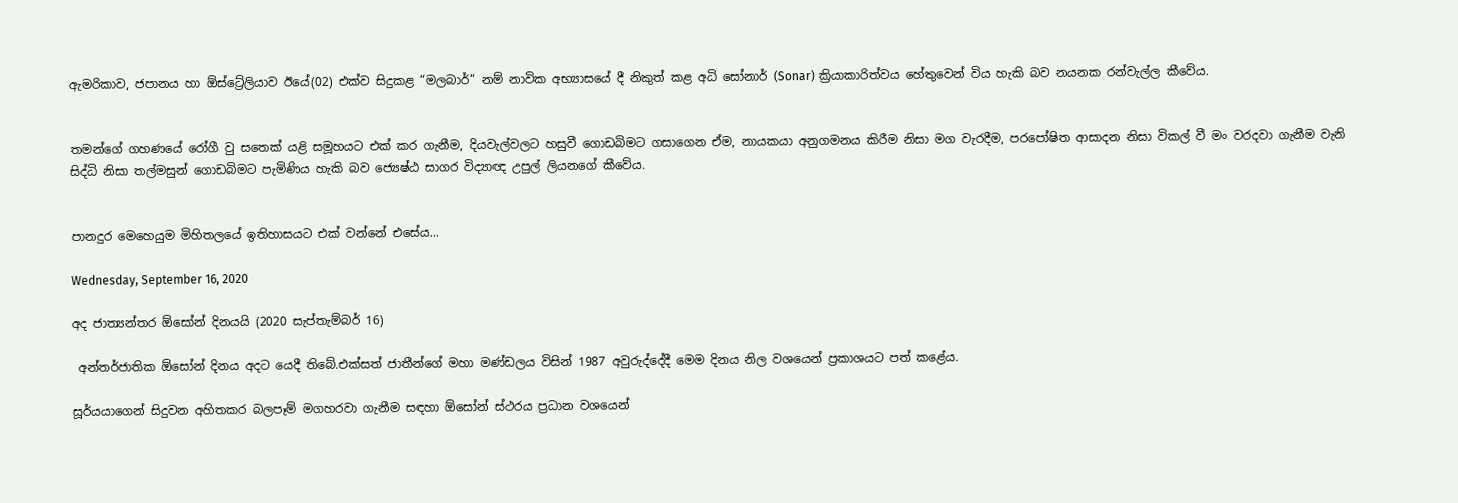ඇමරිකාව, ජපානය හා ඕස්ට්‍රේලියාව ඊයේ(02) එක්ව සිදුකළ “මලබාර්” නම් නාවික අභ්‍යාසයේ දී නිකුත් කළ අධි සෝනාර් (Sonar) ක්‍රියාකාරිත්වය හේතුවෙන් විය හැකි බව නයනක රන්වැල්ල කීවේය.


තමන්ගේ ගහණයේ රෝගී වු සතෙක් යළි සමූහයට එක් කර ගැනීම, දියවැල්වලට හසුවී ගොඩබිමට ගසාගෙන ඒම, නායකයා අනුගමනය කිරීම නිසා මග වැරදීම, පරපෝෂිත ආසාදන නිසා විකල් වී මං වරදවා ගැනීම වැනි සිද්ධි නිසා තල්මසුන් ගොඩබිමට පැමිණිය හැකි බව ජ්‍යෙෂ්ඨ සාගර විද්‍යාඥ උපුල් ලියනගේ කීවේය.


පානදුර මෙහෙයුම මිහිතලයේ ඉතිහාසයට එක් වන්නේ එසේය...

Wednesday, September 16, 2020

අද ජාත්‍යන්තර ඕසෝන් දිනයයි (2020 සැප්තැම්බර් 16)

 අන්තර්ජාතික ඕසෝන් දිනය අදට යෙදී තිබේ.එක්සත් ජාතීන්ගේ මහා මණ්ඩලය විසින් 1987 අවුරුද්දේදී මෙම දිනය නිල වශයෙන් ප්‍රකාශයට පත් කළේය.

සූර්යයාගෙන් සිදුවන අහිතකර බලපෑම් මගහරවා ගැනීම සඳහා ඕසෝන් ස්ථරය ප්‍රධාන වශයෙන්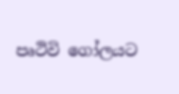පෘථිවි ගෝලයට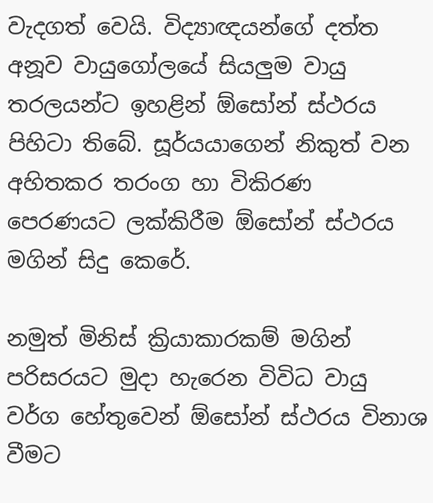වැදගත් වෙයි. විද්‍යාඥයන්ගේ දත්ත අනූව වායුගෝලයේ සියලුම වායු තරලයන්ට ඉහළින් ඕසෝන් ස්ථරය පිහිටා තිබේ. සූර්යයාගෙන් නිකුත් වන අහිතකර තරංග හා විකිරණ පෙරණයට ලක්කිරීම ඕසෝන් ස්ථරය මගින් සිදු කෙරේ.

නමුත් මිනිස් ක්‍රියාකාරකම් මගින් පරිසරයට මුදා හැරෙන විවිධ වායු වර්ග හේතුවෙන් ඕසෝන් ස්ථරය විනාශ වීමට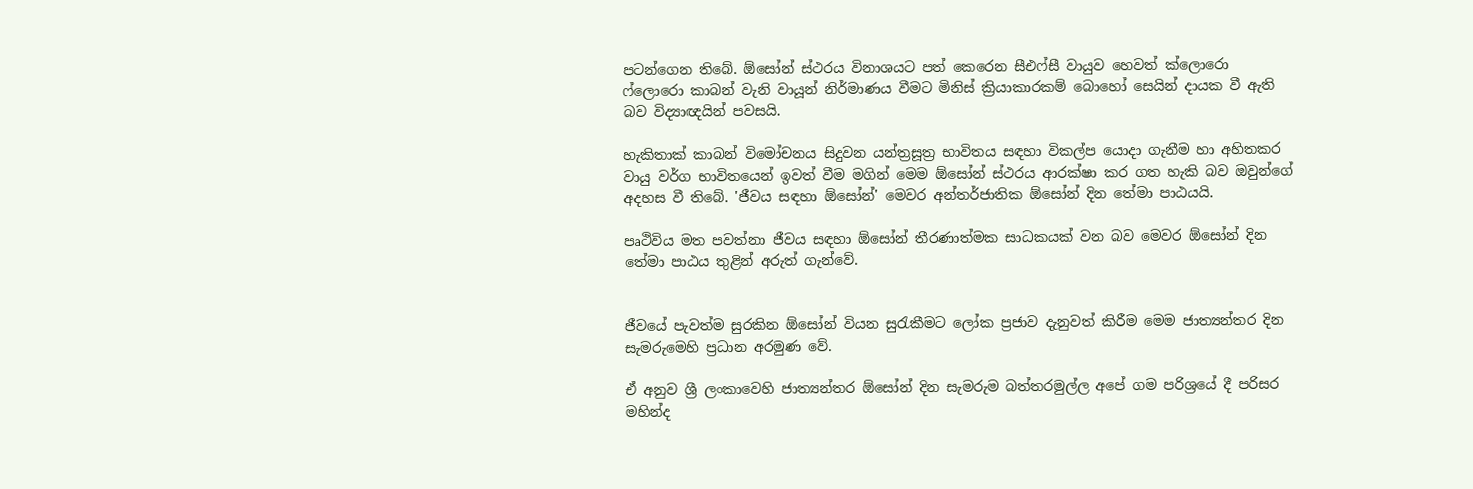පටන්ගෙන තිබේ. ඕසෝන් ස්ථරය විනාශයට පත් කෙරෙන සීඑෆ්සී වායුව හෙවත් ක්ලොරො ෆ්ලොරො කාබන් වැනි වායූන් නිර්මාණය වීමට මිනිස් ක්‍රියාකාරකම් බොහෝ සෙයින් දායක වී ඇති බව විද්‍යාඥයින් පවසයි.

හැකිතාක් කාබන් විමෝචනය සිදුවන යන්ත්‍රසූත්‍ර භාවිතය සඳහා විකල්ප යොදා ගැනීම හා අහිතකර වායු වර්ග භාවිතයෙන් ඉවත් වීම මගින් මෙම ඕසෝන් ස්ථරය ආරක්ෂා කර ගත හැකි බව ඔවුන්ගේ අදහස වී තිබේ. 'ජීවය සඳහා ඕසෝන්' මෙවර අන්තර්ජාතික ඕසෝන් දින තේමා පාඨයයි.

පෘථිවිය මත පවත්නා ජීවය සඳහා ඕසෝන් තීරණාත්මක සාධකයක් වන බව මෙවර ඕසෝන් දින තේමා පාඨය තුළින් අරුත් ගැන්වේ.


ජීවයේ පැවත්ම සුරකින ඕසෝන් වියන සුරැකීමට ලෝක ප්‍රජාව දැනුවත් කිරීම මෙම ජාත්‍යන්තර දින සැමරුමෙහි ප්‍රධාන අරමුණ වේ.

ඒ අනුව ශ්‍රී ලංකාවෙහි ජාත්‍යන්තර ඕසෝන් දින සැමරුම බත්තරමුල්ල අපේ ගම පරිශ්‍රයේ දී පරිසර මහින්ද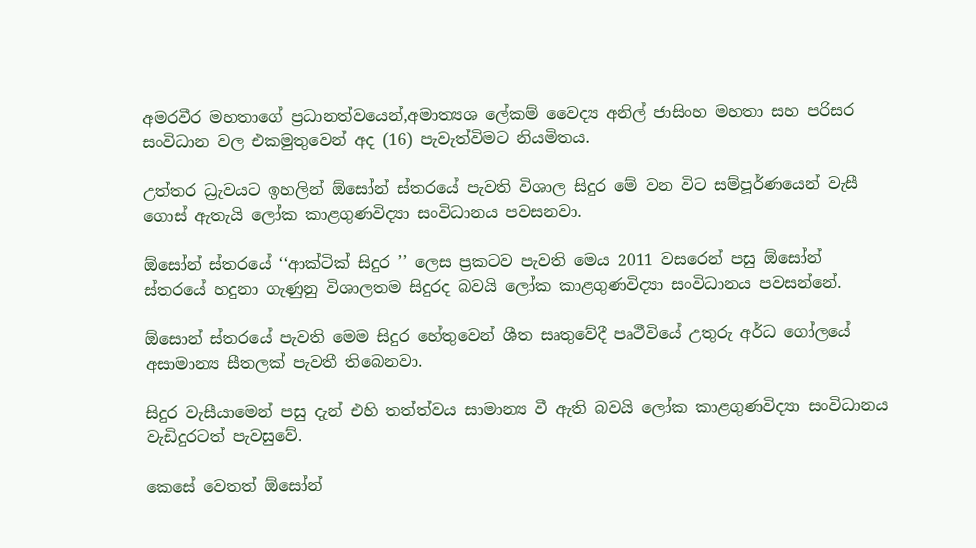අමරවීර මහතාගේ ප්‍රධානත්වයෙන්,අමාත්‍යශ ලේකම් වෛද්‍ය අනිල් ජාසිංහ මහතා සහ පරිසර සංවිධාන වල එකමුතුවෙන් අද (16) පැවැත්විමට නියමිතය.

උත්තර ධ්‍රැවයට ඉහලින් ඕසෝන් ස්තරයේ පැවති විශාල සිදුර මේ වන විට සම්පූර්ණයෙන් වැසී ගොස් ඇතැයි ලෝක කාළගුණවිද්‍යා සංවිධානය පවසනවා.

ඕසෝන් ස්තරයේ ‘‘ආක්ටික් සිදුර ’’ ලෙස ප්‍රකටව පැවති මෙය 2011 වසරෙන් පසු ඕසෝන් ස්තරයේ හදුනා ගැණුනු විශාලතම සිදුරද බවයි ලෝක කාළගුණවිද්‍යා සංවිධානය පවසන්නේ.

ඕසොන් ස්තරයේ පැවති මෙම සිදුර හේතුවෙන් ශීත සෘතුවේදී පෘථීවියේ උතුරු අර්ධ ගෝලයේ අසාමාන්‍ය සීතලක් පැවතී තිබෙනවා.

සිදුර වැසීයාමෙන් පසු දැන් එහි තත්ත්වය සාමාන්‍ය වී ඇති බවයි ලෝක කාළගුණවිද්‍යා සංවිධානය වැඩිදුරටත් පැවසුවේ.

කෙසේ වෙතත් ඕසෝන්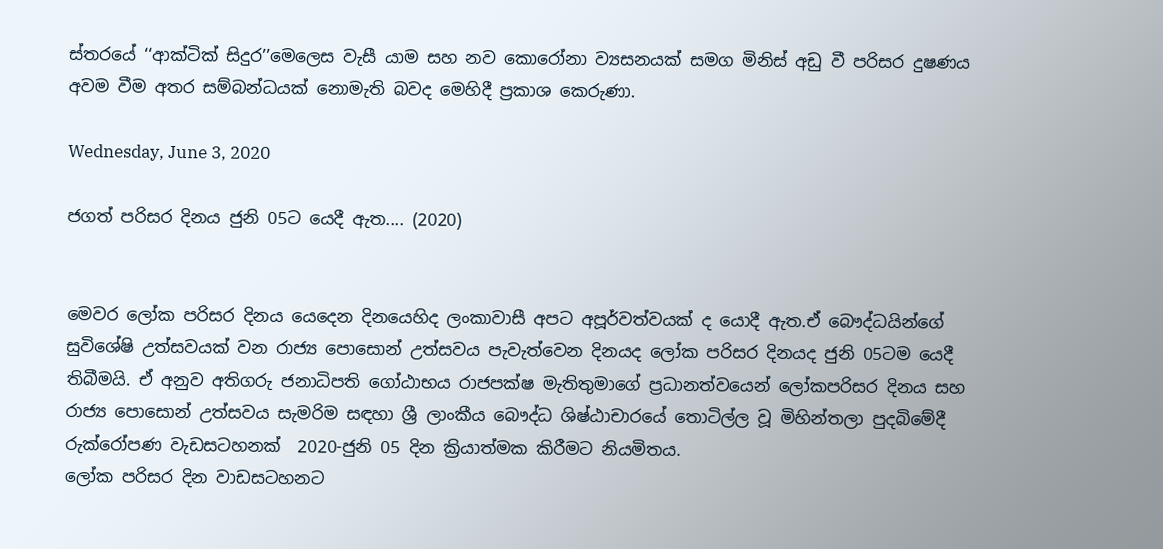ස්තරයේ ‘‘ආක්ටික් සිදුර’’මෙලෙස වැසී යාම සහ නව කොරෝනා ව්‍යසනයක් සමග මිනිස් අඩු වී පරිසර දුෂණය අවම වීම අතර සම්බන්ධයක් නොමැති බවද මෙහිදී ප්‍රකාශ කෙරුණා.

Wednesday, June 3, 2020

ජගත් පරිසර දිනය ජුනි 05ට යෙදී ඇත.... (2020)


මෙවර ලෝක පරිසර දිනය යෙදෙන දිනයෙහිද ලංකාවාසී අපට අපූර්වත්වයක් ද යොදී ඇත.ඒ බෞද්ධයින්ගේ සුවිශේෂි උත්සවයක් වන රාජ්‍ය පොසොන් උත්සවය පැවැත්වෙන දිනයද ලෝක පරිසර දිනයද ජුනි 05ටම යෙදී තිබීමයි. ඒ අනුව අතිගරු ජනාධිපති ගෝඨාභය රාජපක්ෂ මැතිතුමාගේ ප්‍රධානත්වයෙන් ලෝකපරිසර දිනය සහ රාජ්‍ය පොසොන් උත්සවය සැමරිම සඳහා ශ්‍රී ලාංකීය බෞද්ධ ශිෂ්ඨාචාරයේ තොටිල්ල වූ මිහින්තලා පුදබිමේදී රුක්රෝපණ වැඩසටහනක්  2020-ජුනි 05 දින ක්‍රියාත්මක කිරීමට නියමිතය.
ලෝක පරිසර දින වාඩසටහනට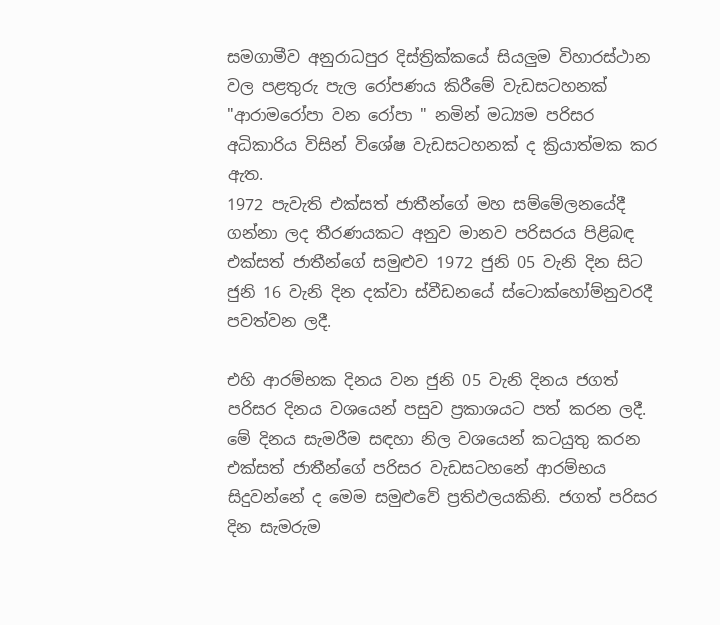සමගාමීව අනුරාධපුර දිස්ත්‍රික්කයේ සියලුම විහාරස්ථාන වල පළතුරු පැල රෝපණය කිරීමේ වැඩසටහනක් "ආරාමරෝපා වන රෝපා " නමින් මධ්‍යම පරිසර අධිකාරිය විසින් විශේෂ වැඩසටහනක් ද ක්‍රියාත්මක කර ඇත.
1972 පැවැති එක්‌සත් ජාතීන්ගේ මහ සම්මේලනයේදී ගන්නා ලද තීරණයකට අනුව මානව පරිසරය පිළිබඳ එක්‌සත් ජාතීන්ගේ සමුළුව 1972 ජුනි 05 වැනි දින සිට ජුනි 16 වැනි දින දක්‌වා ස්‌වීඩනයේ ස්‌ටොක්‌හෝම්නුවරදී පවත්වන ලදී.

එහි ආරම්භක දිනය වන ජුනි 05 වැනි දිනය ජගත් පරිසර දිනය වශයෙන් පසුව ප්‍රකාශයට පත් කරන ලදී. මේ දිනය සැමරීම සඳහා නිල වශයෙන් කටයුතු කරන එක්‌සත් ජාතීන්ගේ පරිසර වැඩසටහනේ ආරම්භය සිදුවන්නේ ද මෙම සමුළුවේ ප්‍රතිඵලයකිනි. ජගත් පරිසර දින සැමරුම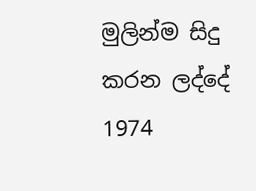මුලින්ම සිදු කරන ලද්දේ 1974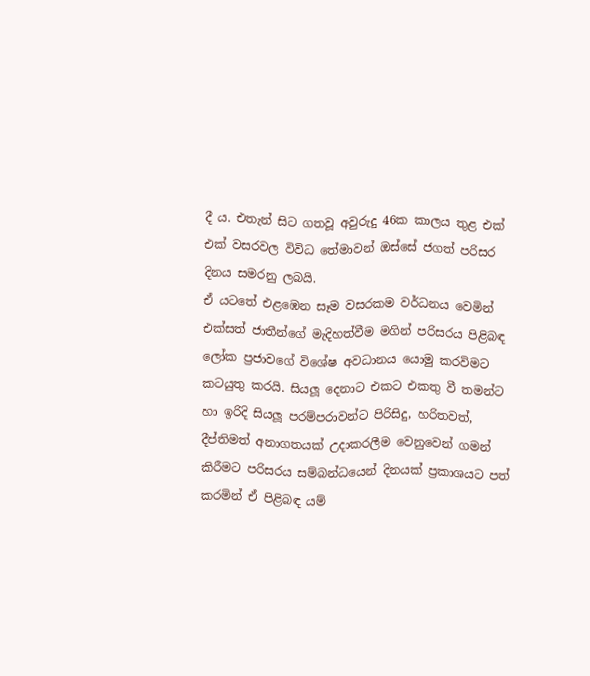දී ය. එතැන් සිට ගතවූ අවුරුදු 46ක කාලය තුළ එක්‌ එක්‌ වසරවල විවිධ තේමාවන් ඔස්‌සේ ජගත් පරිසර දිනය සමරනු ලබයි.
ඒ යටතේ එළඹෙන සෑම වසරකම වර්ධනය වෙමින් එක්සත් ජාතීන්ගේ මැදිහත්වීම මගින් පරිසරය පිළිබඳ ලෝක ප්‍රජාවගේ විශේෂ අවධානය යොමු කරවිමට කටයුතු කරයි. සියලූ දෙනාට එකට එකතු වී තමන්ට හා ඉරිදි සියලූ පරම්පරාවන්ට පිරිසිදු, හරිතවත්, දීප්තිමත් අනාගතයක් උදාකරලීම වෙනුවෙන් ගමන් කිරීමට පරිසරය සම්බන්ධයෙන් දිනයක් ප්‍රකාශයට පත් කරමින් ඒ පිළිබඳ යම්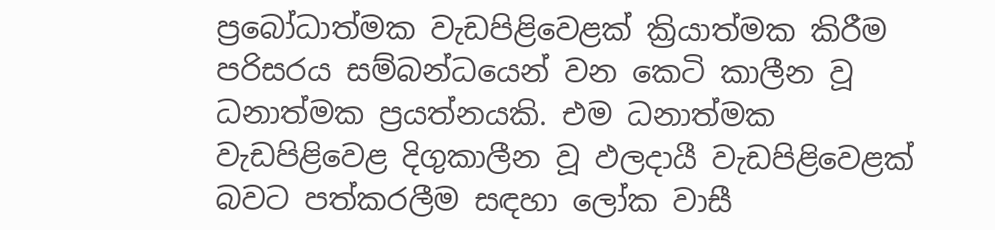ප්‍රබෝධාත්මක වැඩපිළිවෙළක් ක්‍රියාත්මක කිරීම පරිසරය සම්බන්ධයෙන් වන කෙටි කාලීන වූ ධනාත්මක ප්‍රයත්නයකි. එම ධනාත්මක වැඩපිළිවෙළ දිගුකාලීන වූ ඵලදායී වැඩපිළිවෙළක් බවට පත්කරලීම සඳහා ලෝක වාසී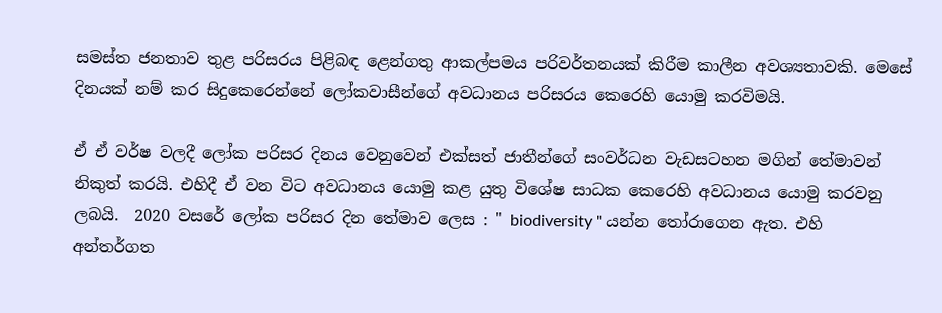සමස්ත ජනතාව තුළ පරිසරය පිළිබඳ ළෙන්ගතු ආකල්පමය පරිවර්තනයක් කිරීම කාලීන අවශ්‍යතාවකි. මෙසේ දිනයක් නම් කර සිදුකෙරෙන්නේ ලෝකවාසීන්ගේ අවධානය පරිසරය කෙරෙහි යොමු කරවිමයි.

ඒ ඒ වර්ෂ වලදී ලෝක පරිසර දිනය වෙනුවෙන් එක්සත් ජාතීන්ගේ සංවර්ධන වැඩසටහන මගින් තේමාවන් නිකුත් කරයි. එහිදී ඒ වන විට අවධානය යොමු කළ යුතු විශේෂ සාධක කෙරෙහි අවධානය යොමු කරවනු ලබයි.  2020 වසරේ ලෝක පරිසර දින තේමාව ලෙස : " biodiversity " යන්න තෝරාගෙන ඇත. එහි අන්තර්ගත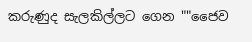කරුණුද සැලකිල්ලට ගෙන ""ජෛව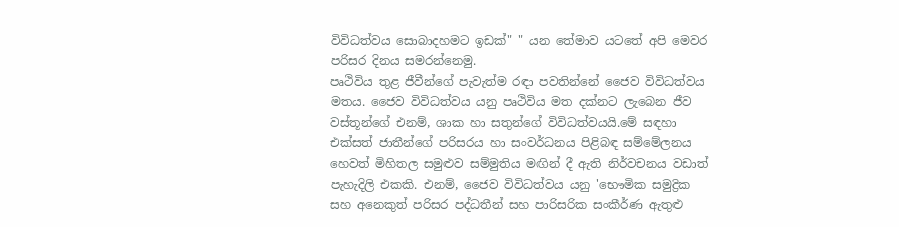විවිධත්වය සොබාදහමට ඉඩක්" " යන තේමාව යටතේ අපි මෙවර පරිසර දිනය සමරන්නෙමු.
පෘථිවිය තුළ ජීවීන්ගේ පැවැත්ම රඳා පවතින්නේ ජෛව විවිධත්වය මතය. ජෛව විවිධත්වය යනු පෘථිවිය මත දක්නට ලැබෙන ජීව වස්තූන්ගේ එනම්, ශාක හා සතුන්ගේ විවිධත්වයයි.මේ සඳහා එක්සත් ජාතීන්ගේ පරිසරය හා සංවර්ධනය පිළිබඳ සම්මේලනය හෙවත් මිහිතල සමුළුව සම්මුතිය මඟින් දී ඇති නිර්වචනය වඩාත් පැහැදිලි එකකි. එනම්, ජෛව විවිධත්වය යනු 'භෞමික සමුද්‍රික සහ අනෙකුත් පරිසර පද්ධතීන් සහ පාරිසරික සංකීර්ණ ඇතුළු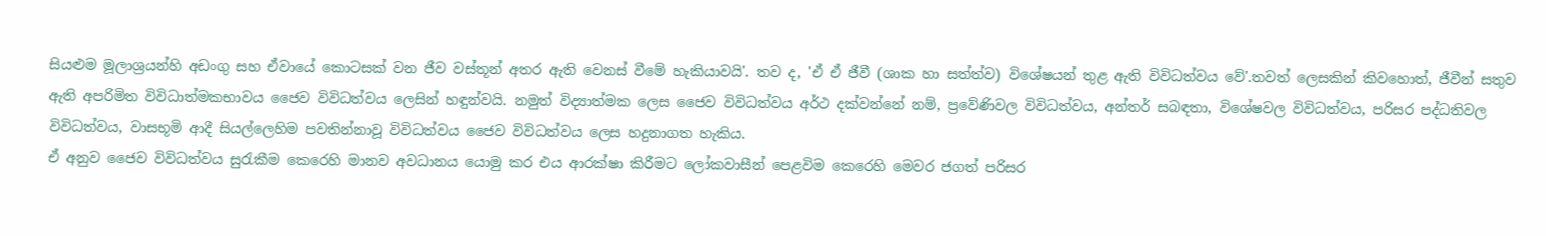සියළුම මූලාශ්‍රයන්හි අඩංගු සහ ඒවායේ කොටසක් වන ජීව වස්තූන් අතර ඇති වෙනස් වීමේ හැකියාවයි'. තව ද, 'ඒ ඒ ජීවී (ශාක හා සත්ත්ව) විශේෂයන් තුළ ඇති විවිධත්වය වේ'.තවත් ලෙසකින් කිවහොත්, ජීවීන් සතුව ඇති අපරිමිත විවිධාත්මකභාවය ජෛව විවිධත්වය ලෙසින් හඳුන්වයි. නමුත් විද්‍යාත්මක ලෙස ජෛව විවිධත්වය අර්ථ දක්වන්නේ නම්, ප්‍රවේණිවල විවිධත්වය, අන්තර් සබඳතා, විශේෂවල විවිධත්වය, පරිසර පද්ධතිවල විවිධත්වය, වාසභූමි ආදී සියල්ලෙහිම පවතින්නාවූ විවිධත්වය ජෛව විවිධත්වය ලෙස හදුනාගත හැකිය.
ඒ අනුව ජෛව විවිධත්වය සුරැකීම කෙරෙහි මානව අවධානය යොමු කර එය ආරක්ෂා කිරීමට ලෝකවාසීන් පෙළවිම කෙරෙහි මෙවර ජගත් පරිසර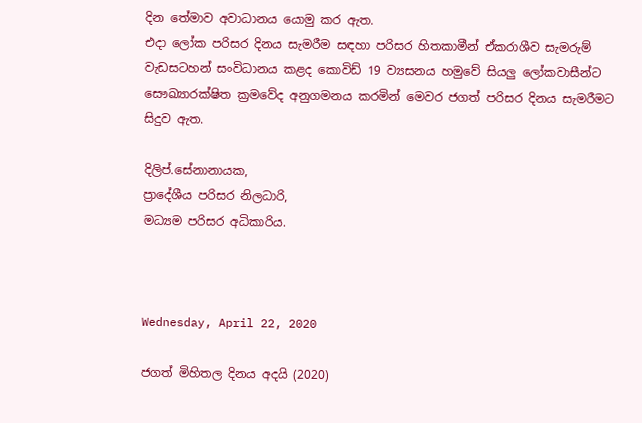දින තේමාව අවාධානය යොමු කර ඇත.
එදා ලෝක පරිසර දිනය සැමරීම සඳහා පරිසර හිතකාමීන් ඒකරාශීව සැමරුම් වැඩසටහන් සංවිධානය කළද කොවිඩ් 19 ව්‍යසනය හමුවේ සියලු ලෝකවාසීන්ට සෞඛ්‍යාරක්ෂිත ක්‍රමවේද අනුගමනය කරමින් මෙවර ජගත් පරිසර දිනය සැමරීමට සිදුව ඇත.

දිලිප්.සේනානායක,
ප්‍රාදේශීය පරිසර නිලධාරි,
මධ්‍යම පරිසර අධිකාරිය.



Wednesday, April 22, 2020

ජගත් මිහිතල දිනය අදයි (2020)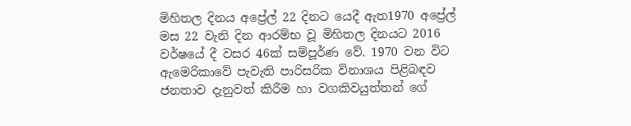මිහිතල දිනය අප්‍රේල් 22 දිනට යෙදී ඇත1970 අප්‍රේල් මස 22 වැනි දින ආරම්භ වූ මිහිතල දිනයට 2016 වර්ෂයේ දී වසර 46ක්‌ සම්පූර්ණ වේ. 1970 වන විට ඇමෙරිකාවේ පැවැති පාරිසරික විනාශය පිළිබඳව ජනතාව දැනුවත් කිරීම හා වගකිවයුත්තන් ගේ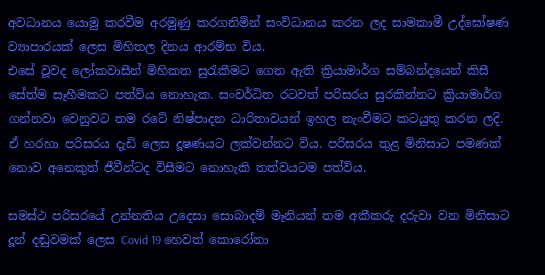අවධානය යොමු කරවීම අරමුණු කරගනිමින් සංවිධානය කරන ලද සාමකාමී උද්ඝෝෂණ ව්‍යාපාරයක්‌ ලෙස මිහිතල දිනය ආරම්භ විය.
එසේ වූවද ලෝකවාසීන් මිහිකත සුරැකීමට ගෙන ඇති ක්‍රියාමාර්ග සම්බන්දයෙන් කිසී සේත්ම සෑහීමකට පත්විය නොහැක. සංවර්ධිත රටවත් පරිසරය සුරකින්නට ක්‍රියාමාර්ග ගන්නවා වෙනුවට තම රටේ නිෂ්පාදන ධාරිතාවයන් ඉහල නැංවීමට කටයුතු කරන ලදි.
ඒ හරහා පරිසරය දැඩි ලෙස දූෂණයට ලක්වන්නට විය. පරිසරය තුළ මිනිසාට පමණක් නොව අනෙකුත් ජීවීන්ටද විසීමට නොහැකි තත්වයටම පත්විය.

සමස්ථ පරිසරයේ උන්නතිය උදෙසා සොබාදම් මෑනියන් තම අකීකරු දරුවා වන මිනිසාට දූන් දඬුවමක් ලෙස Covid 19 හෙවත් කොරෝනා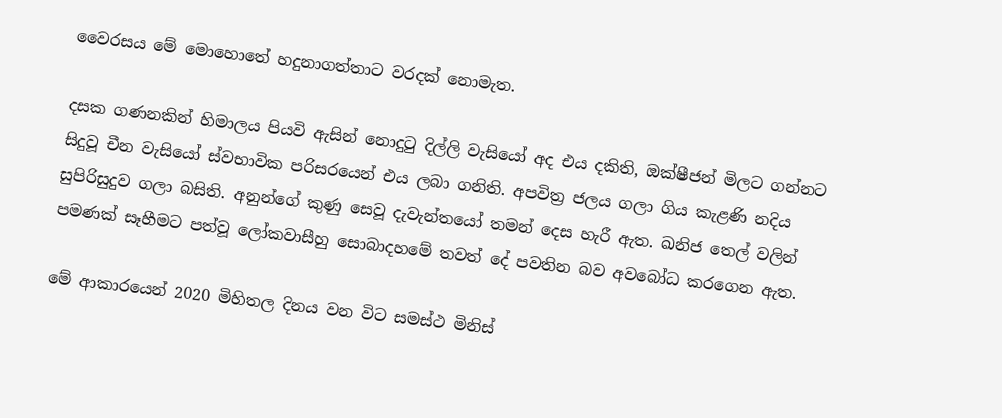වෛරසය මේ මොහොතේ හදුනාගත්තාට වරදක් නොමැත.

දසක ගණනකින් හිමාලය පියවි ඇසින් නොදුටු දිල්ලි වැසියෝ අද එය දකිති, ඔක්ෂීජන් මිලට ගන්නට සිදුවූ චීන වැසියෝ ස්වභාවික පරිසරයෙන් එය ලබා ගනිති. අපවිත්‍ර ජලය ගලා ගිය කැළණි නදිය සුපිරිසුදුව ගලා බසිති. අනුන්ගේ කුණු සෙවූ දැවැන්තයෝ තමන් දෙස හැරී ඇත. ඛනිජ තෙල් වලින් පමණක් සෑහීමට පත්වූ ලෝකවාසීහු සොබාදහමේ තවත් දේ පවතින බව අවබෝධ කරගෙන ඇත.

මේ ආකාරයෙන් 2020 මිහිතල දිනය වන විට සමස්ථ මිනිස්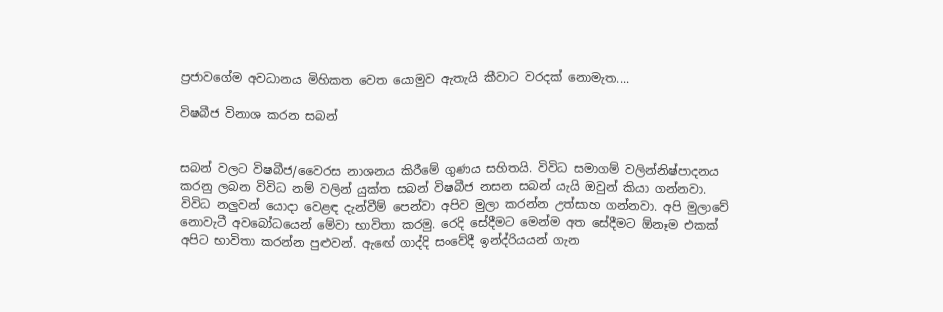ප්‍රජාවගේම අවධානය මිහිකත වෙත යොමුව ඇතැයි කීවාට වරදක් නොමැත....

විෂබීජ විනාශ කරන සබන්


සබන් වලට විෂබීජ/වෛරස නාශනය කිරීමේ ගුණය සහිතයි. විවිධ සමාගම් වලින්නිෂ්පාදනය කරනු ලබන විවිධ නම් වලින් යුක්ත සබන් විෂබීජ නසන සබන් යැයි ඔවුන් කියා ගන්නවා. විවිධ නලුවන් යොදා වෙළඳ දැන්වීම් පෙන්වා අපිව මුලා කරන්න උත්සාහ ගන්නවා. අපි මුලාවේ නොවැටී අවබෝධයෙන් මේවා භාවිතා කරමු. රෙදි ‍‍සේදීමට මෙන්ම අත සේදීමට ඕනෑම එකක් අපිට භාවිතා කරන්න පුළුවන්. ඇඟේ ගාද්දි සංවේදී ඉන්ද්රියයන් ගැන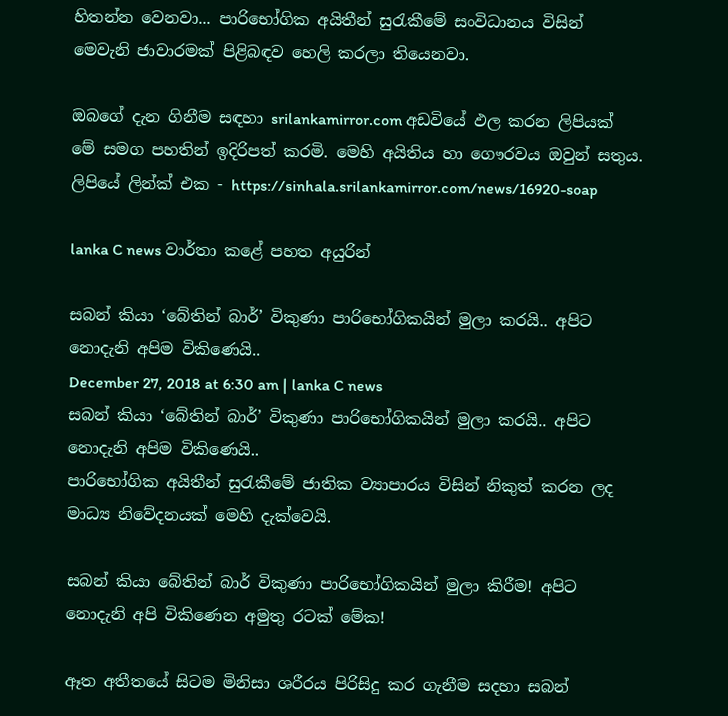හිතන්න වෙනවා... පාරිභෝගික අයිතීන් සුරැකීමේ සංවිධානය විසින් මෙවැනි ජාවාරමක් පිළිබඳව හෙලි කරලා තියෙනවා.

ඔබගේ දැන ගිනීම සඳහා srilankamirror.com අඩවියේ ඵල කරන ලිපියක් මේ සමග පහතින් ඉදිරිපත් කරමි. මෙහි අයිතිය හා ගෞරවය ඔවුන් සතුය.
ලිපියේ ලින්ක් එක - https://sinhala.srilankamirror.com/news/16920-soap

lanka C news වාර්තා කළේ පහත අයුරින්

සබන් කියා ‘බේතින් බාර්’ විකුණා පාරිභෝගිකයින් මුලා කරයි.. අපිට නොදැනි අපිම විකිණෙයි..
December 27, 2018 at 6:30 am | lanka C news
සබන් කියා ‘බේතින් බාර්’ විකුණා පාරිභෝගිකයින් මුලා කරයි.. අපිට නොදැනි අපිම විකිණෙයි..
පාරිභෝගික අයිතීන් සුරැකීමේ ජාතික ව්‍යාපාරය විසින් නිකුත් කරන ලද මාධ්‍ය නිවේදනයක් මෙහි දැක්වෙයි.

සබන් කියා බේතින් බාර් විකුණා පාරිභෝගිකයින් මුලා කිරීම! අපිට නොදැනි අපි විකිණෙන අමුතු රටක් මේක!

ඈත අතීතයේ සිටම මිනිසා ශරීරය පිරිසිදු කර ගැනීම සදහා සබන්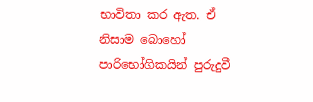භාවිතා කර ඇත. ඒ නිසාම බොහෝ පාරිභෝගිකයින් පුරුදුවී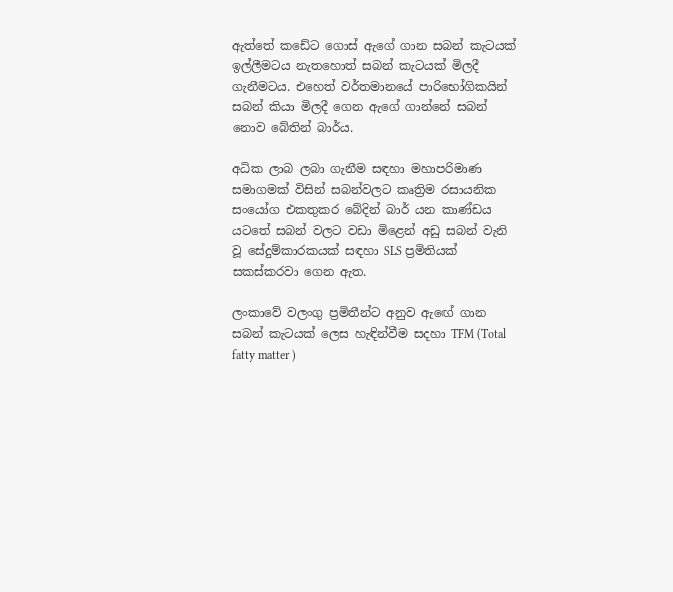ඇත්තේ කඩේට ගොස් ඇගේ ගාන සබන් කැටයක් ඉල්ලීමටය නැතහොත් සබන් කැටයක් මිලදී ගැනීමටය. එහෙත් වර්තමානයේ පාරිභෝගිකයින් සබන් කියා මිලදී ගෙන ඇගේ ගාන්නේ සබන් නොව බේතින් බාර්ය.

අධික ලාබ ලබා ගැනීම සඳහා මහාපරිමාණ සමාගමක් විසින් සබන්වලට කෘත්‍රිම රසායනික සංයෝග එකතුකර බේදින් බාර් යන කාණ්ඩය යටතේ සබන් වලට වඩා මිළෙන් අඩු සබන් වැනි වූ සේදුම්කාරකයක් සඳහා SLS ප්‍රමිතියක් සකස්කරවා ගෙන ඇත.

ලංකාවේ වලංගු ප්‍රමිතීන්ට අනුව ඇ‍ඟේ ගාන සබන් කැටයක් ලෙස හැඳින්වීම සදහා TFM (Total fatty matter )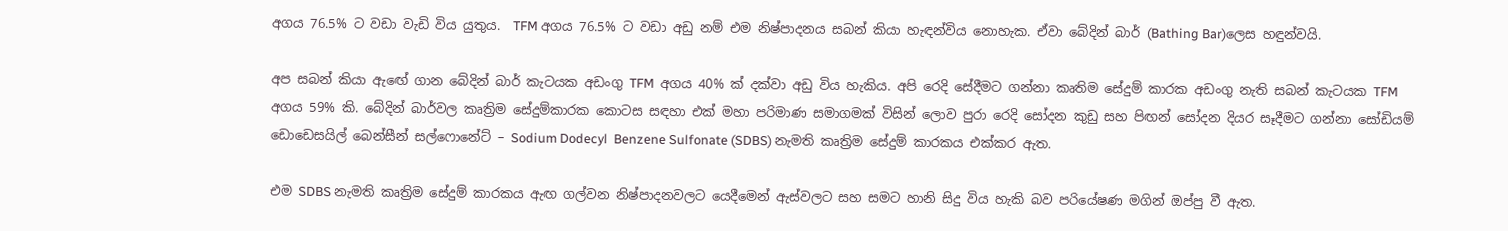අගය 76.5% ට වඩා වැඩි විය යුතුය.  TFM අගය 76.5% ට වඩා අඩු නම් එම නිෂ්පාදනය සබන් කියා හැඳන්විය නොහැක. ඒවා බේදින් බාර් (Bathing Bar)ලෙස හඳුන්වයි.

අප සබන් කියා ඇ‍ඟේ ගාන බේදින් බාර් කැටයක අඩංගු TFM  අගය 40% ක් දක්වා අඩු විය හැකිය. අපි රෙදි සේදීමට ගන්නා කෘතිම සේදුම් කාරක අඩංගු නැති සබන් කැටයක TFM අගය 59% කි. බේදින් බාර්වල කෘත්‍රිම සේදුම්කාරක කොටස සඳහා එක් මහා පරිමාණ සමාගමක් විසින් ලොව පුරා රෙදි සෝදන කුඩු සහ පිඟන් සෝදන දියර සෑදීමට ගන්නා සෝඩියම් ඩොඩෙසයිල් බෙන්සීන් සල්ෆොනේට් – Sodium Dodecyl  Benzene Sulfonate (SDBS) නැමති කෘත්‍රිම සේදුම් කාරකය එක්කර ඇත.

එම SDBS නැමති කෘත්‍රිම සේදුම් කාරකය ඇඟ ගල්වන නිෂ්පාදනවලට යෙදීමෙන් ඇස්වලට සහ සමට හානි සිදු විය හැකි බව පරියේෂණ මගින් ඔප්පු වී ඇත.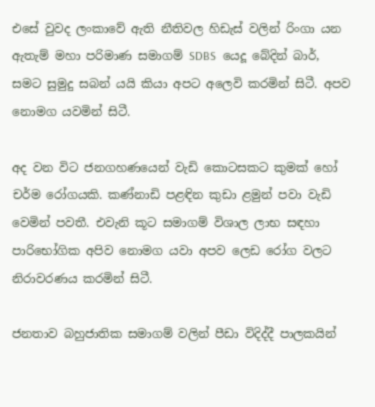එසේ වුවද ලංකාවේ ඇති නීතිවල හිඩැස් වලින් රිංගා යන ඇතැම් මහා පරිමාණ සමාගම් SDBS  යෙදූ බේදින් බාර්, සමට සුමුදු සබන් යයි කියා අපට අලෙවි කරමින් සිටී. අපව නොමග යවමින් සිටී.

අද වන විට ජනගහණයෙන් වැඩි කොටසකට කුමක් හෝ චර්ම රෝගයකි. කණ්නාඩි පළඳින කුඩා ළමුන් පවා වැඩි වෙමින් පවතී. එවැනි කූට සමාගම් විශාල ලාභ සඳහා පාරිභෝගික අපිව නොමග යවා අපව ලෙඩ රෝග වලට නිරාවරණය කරමින් සිටී.

ජනතාව බහුජාතික සමාගම් වලින් පීඩා විදිද්දී පාලකයින්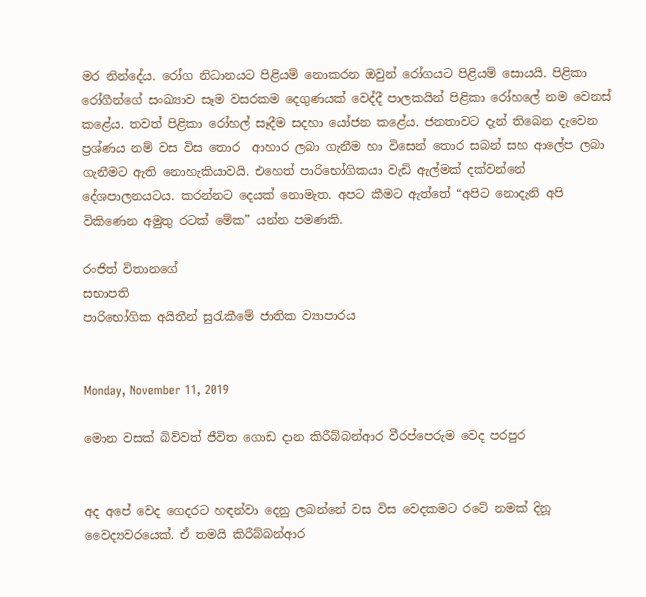මර නින්දේය. රෝග නිධානයට පිළියම් නොකරන ඔවුන් රෝගයට පිළියම් සොයයි. පිළිකා රෝගීන්ගේ සංඛ්‍යාව සෑම වසරකම දෙගුණයක් වෙද්දී පාලකයින් පිළිකා රෝහලේ නම වෙනස් කළේය. තවත් පිළිකා රෝහල් සෑදීම සදහා යෝජන කළේය. ජනතාවට දැන් තිබෙන දැවෙන ප්‍රශ්ණය නම් වස විස තොර  ආහාර ලබා ගැනීම හා විසෙන් තොර සබන් සහ ආලේප ලබා ගැනීමට ඇති නොහැකියාවයි. එහෙත් පාරිභෝගිකයා වැඩි ඇල්මක් දක්වන්නේ දේශපාලනයටය. කරන්නට දෙයක් නොමැත. අපට කීමට ඇත්තේ “අපිට නොදැනි අපි විකිණෙන අමුතු රටක් මේක” යන්න පමණකි.

රංජිත් විතානගේ
සභාපති
පාරිභෝගික අයිතීන් සුරැකීමේ ජාතික ව්‍යාපාරය


Monday, November 11, 2019

මොන වසක් බිව්වත් ජීවිත ගොඩ දාන කිරීබ්බන්ආර වීරප්පෙරුම වෙද පරපුර


අද අපේ වෙද ගෙදරට හඳන්වා දෙනු ලබන්නේ වස විස වෙදකමට රටේ නමක් දිනූ වෛද්‍යවරයෙක්. ඒ තමයි කිරීබ්බන්ආර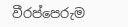වීරප්පෙරුම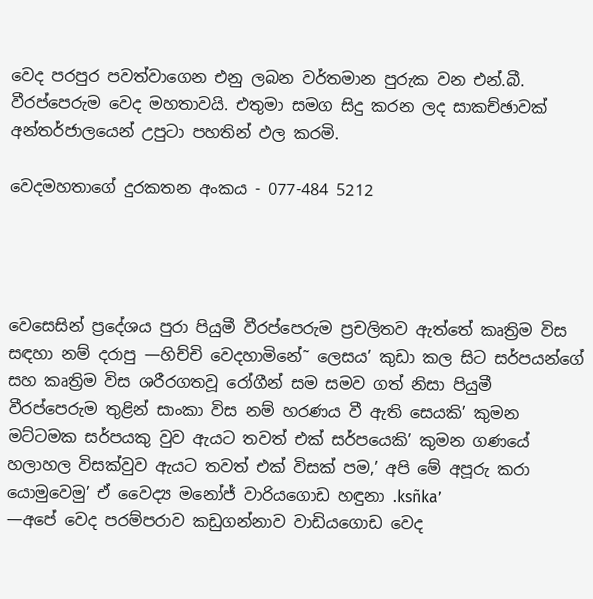වෙද පරපුර පවත්වාගෙන එනු ලබන වර්තමාන පුරුක වන එන්.බී.  වීරප්පෙරුම වෙද මහතාවයි. එතුමා සමග සිදු කරන ලද සාකච්ඡාවක් අන්තර්ජාලයෙන් උපුටා පහතින් ඵල කරමි.

වෙදමහතාගේ දුරකතන අංකය - 077-484 5212




වෙසෙසින් ප්‍රදේශය පුරා පියුමී වීරප්පෙරුම ප්‍රචලිතව ඇත්තේ කෘත්‍රිම විස සඳහා නම් දරාපු —හිච්චි වෙදහාමිනේ˜ ලෙසය’ කුඩා කල සිට සර්පයන්ගේ සහ කෘත්‍රිම විස ශරීරගතවූ රෝගීන් සම සමව ගත් නිසා පියුමී වීරප්පෙරුම තුළින් සාංකා විස නම් හරණය වී ඇති සෙයකි’ කුමන මට්ටමක සර්පයකු වුව ඇයට තවත් එක් සර්පයෙකි’ කුමන ගණයේ හලාහල විසක්වුව ඇයට තවත් එක් විසක් පම‚’ අපි මේ අපූරු කරා යොමුවෙමු’ ඒ වෛද්‍ය මනෝජ් වාරියගොඩ හඳුනා .ksñka’
—අපේ වෙද පරම්පරාව කඩුගන්නාව වාඩියගොඩ වෙද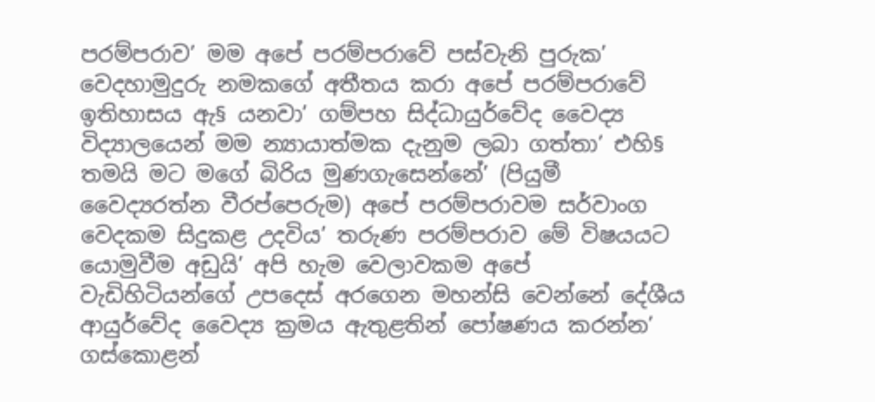පරම්පරාව’ මම අපේ පරම්පරාවේ පස්වැනි පුරුක’ වෙදහාමුදුරු නමකගේ අතීතය කරා අපේ පරම්පරාවේ ඉතිහාසය ඇ§ යනවා’ ගම්පහ සිද්ධායුර්වේද වෛද්‍ය විද්‍යාලයෙන් මම න්‍යායාත්මක දැනුම ලබා ගත්තා’ එහි§ තමයි මට මගේ බිරිය මුණගැසෙන්නේ’ (පියුමී වෛද්‍යරත්න වීරප්පෙරුම) අපේ පරම්පරාවම සර්වාංග වෙදකම සිදුකළ උදවිය’ තරුණ පරම්පරාව මේ විෂයයට යොමුවීම අඩුයි’ අපි හැම වෙලාවකම අපේ වැඩිහිටියන්ගේ උපදෙස් අරගෙන මහන්සි වෙන්නේ දේශීය ආයුර්වේද වෛද්‍ය ක්‍රමය ඇතුළතින් පෝෂණය කරන්න’ ගස්කොළන්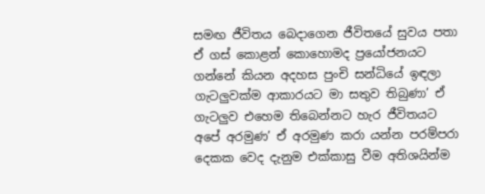සමඟ ජීවිතය බෙදාගෙන ජීවිතයේ සුවය පතා ඒ ගස් කොළන් කොහොමද ප්‍රයෝජනයට ගන්නේ කියන අදහස පුංචි සන්ධියේ ඉඳලා ගැටලු‍වක්ම ආකාරයට මා සතුව තිබුණා’ ඒ ගැටලු‍ව එහෙම තිබෙන්නට හැර ජීවිතයට අපේ අරමුණ’ ඒ අරමුණ කරා යන්න පරම්පරා දෙකක වෙද දැනුම එක්කාසු වීම අතිශයින්ම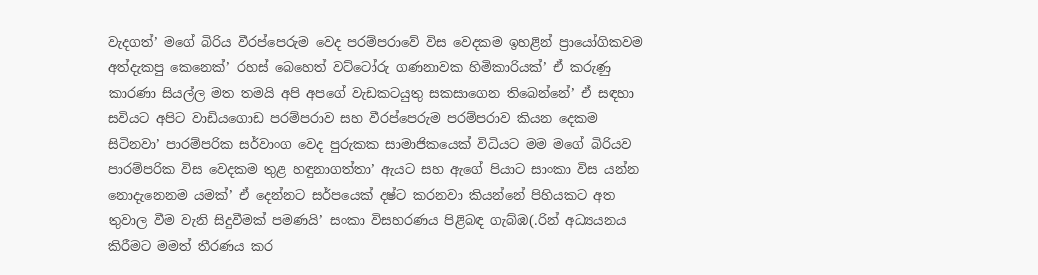වැදගත්’ මගේ බිරිය වීරප්පෙරුම වෙද පරම්පරාවේ විස වෙදකම ඉහළින් ප්‍රායෝගිකවම අත්දැකපු කෙනෙක්’ රහස් බෙහෙත් වට්ටෝරු ගණනාවක හිමිකාරියක්’ ඒ කරුණු කාරණා සියල්ල මත තමයි අපි අපගේ වැඩකටයුතු සකසාගෙන තිබෙන්නේ’ ඒ සඳහා සවියට අපිට වාඩියගොඩ පරම්පරාව සහ වීරප්පෙරුම පරම්පරාව කියන දෙකම සිටිනවා’ පාරම්පරික සර්වාංග වෙද පුරුකක සාමාජිකයෙක් විධියට මම මගේ බිරියව පාරම්පරික විස වෙදකම තුළ හඳුනාගත්තා’ ඇයට සහ ඇගේ පියාට සාංකා විස යන්න නොදැනෙනම යමක්’ ඒ දෙන්නට සර්පයෙක් දෂ්ට කරනවා කියන්නේ පිහියකට අත තුවාල වීම වැනි සිදුවීමක් පමණයි’ සංකා විසහරණය පිළිබඳ ගැබ්ඹ(.රින් අධ්‍යයනය කිරීමට මමත් තීරණය කර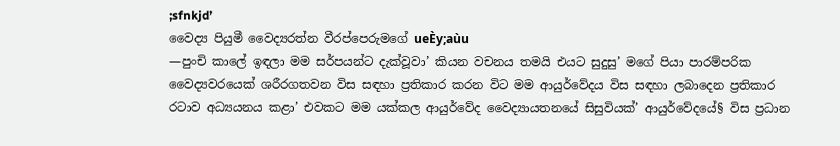;sfnkjd’
වෛද්‍ය පියුමී වෛද්‍යරත්න වීරප්පෙරුමගේ ueÈy;aùu
—පුංචි කාලේ ඉඳලා මම සර්පයන්ට දැක්වූවා’ කියන වචනය තමයි එයට සුදුසු’ මගේ පියා පාරම්පරික වෛද්‍යවරයෙක් ශරීරගතවන විස සඳහා ප්‍රතිකාර කරන විට මම ආයුර්වේදය විස සඳහා ලබාදෙන ප්‍රතිකාර රටාව අධ්‍යයනය කළා’ එවකට මම යක්කල ආයුර්වේද වෛද්‍යායතනයේ සිසුවියක්’ ආයුර්වේදයේ§ විස ප්‍රධාන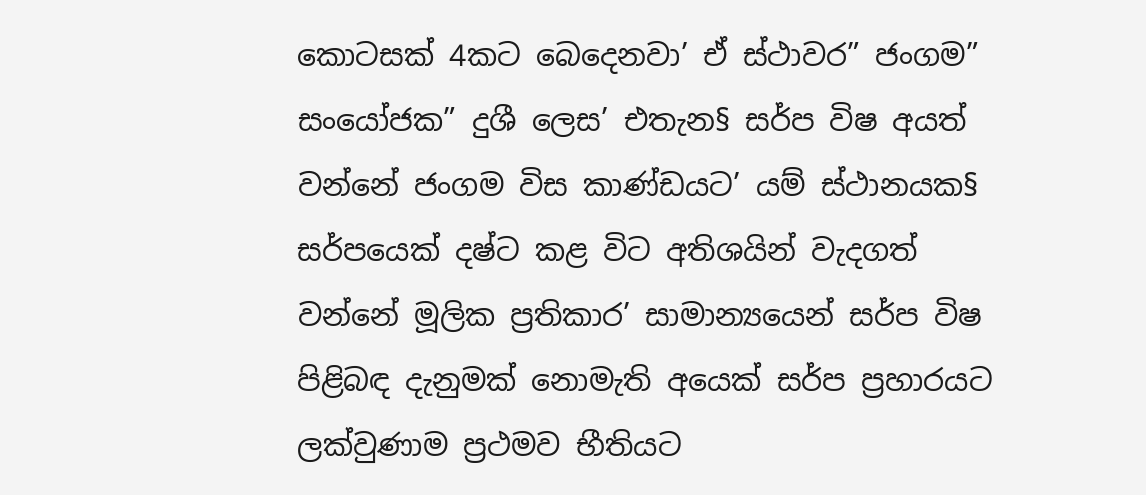කොටසක් 4කට බෙදෙනවා’ ඒ ස්ථාවර” ජංගම” සංයෝජක” දුශී ලෙස’ එතැන§ සර්ප විෂ අයත් වන්නේ ජංගම විස කාණ්ඩයට’ යම් ස්ථානයක§ සර්පයෙක් දෂ්ට කළ විට අතිශයින් වැදගත් වන්නේ මූලික ප්‍රතිකාර’ සාමාන්‍යයෙන් සර්ප විෂ පිළිබඳ දැනුමක් නොමැති අයෙක් සර්ප ප්‍රහාරයට ලක්වුණාම ප්‍රථමව භීතියට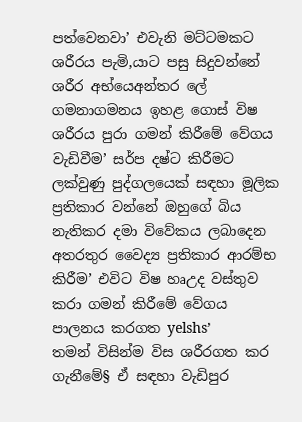පත්වෙනවා’ එවැනි මට්ටමකට ශරීරය පැමි‚යාට පසු සිදුවන්නේ ශරීර අභ්යෙඅන්තර ලේ ගමනාගමනය ඉහළ ගොස් විෂ ශරීරය පුරා ගමන් කිරීමේ වේගය වැඩිවීම’ සර්ප දෂ්ට කිරීමට ලක්වුණු පුද්ගලයෙක් සඳහා මූලික ප්‍රතිකාර වන්නේ ඔහුගේ බිය නැතිකර දමා විවේකය ලබාදෙන අතරතුර වෛද්‍ය ප්‍රතිකාර ආරම්භ කිරීම’ එවිට විෂ හෘඋද වස්තුව කරා ගමන් කිරීමේ වේගය පාලනය කරගත yelshs’
තමන් විසින්ම විස ශරීරගත කර ගැනීමේ§ ඒ සඳහා වැඩිපුර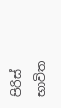පිරිස් භාවිත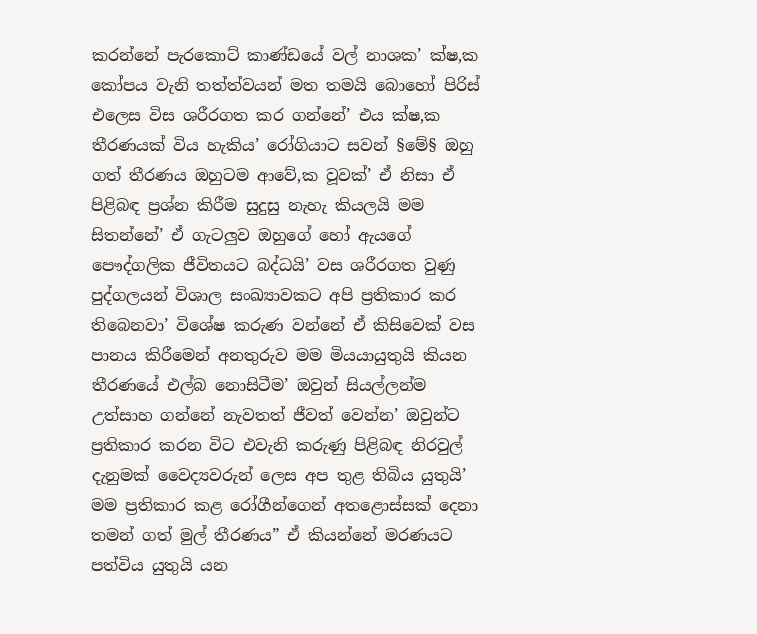කරන්නේ පැරකොට් කාණ්ඩයේ වල් නාශක’ ක්ෂ‚ක කෝපය වැනි තත්ත්වයන් මත තමයි බොහෝ පිරිස් එලෙස විස ශරීරගත කර ගන්නේ’ එය ක්ෂ‚ක තීරණයක් විය හැකිය’ රෝගියාට සවන් §මේ§ ඔහු ගත් තීරණය ඔහුටම ආවේ‚ක වූවක්’ ඒ නිසා ඒ පිළිබඳ ප්‍රශ්න කිරීම සුදුසු නැහැ කියලයි මම සිතන්නේ’ ඒ ගැටලු‍ව ඔහුගේ හෝ ඇයගේ පෞද්ගලික ජීවිතයට බද්ධයි’ වස ශරීරගත වුණු පුද්ගලයන් විශාල සංඛ්‍යාවකට අපි ප්‍රතිකාර කර තිබෙනවා’ විශේෂ කරුණ වන්නේ ඒ කිසිවෙක් වස පානය කිරීමෙන් අනතුරුව මම මියයායුතුයි කියන තීරණයේ එල්බ නොසිටීම’ ඔවුන් සියල්ලන්ම උත්සාහ ගන්නේ නැවතත් ජීවත් වෙන්න’ ඔවුන්ට ප්‍රතිකාර කරන විට එවැනි කරුණු පිළිබඳ නිරවුල් දැනුමක් වෛද්‍යවරුන් ලෙස අප තුළ තිබිය යුතුයි’ මම ප්‍රතිකාර කළ රෝගීන්ගෙන් අතළොස්සක් දෙනා තමන් ගත් මුල් තීරණය” ඒ කියන්නේ මරණයට පත්විය යුතුයි යන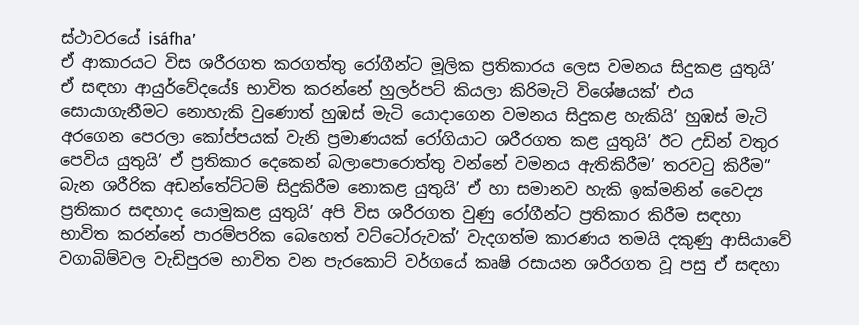ස්ථාවරයේ isáfha’
ඒ ආකාරයට විස ශරීරගත කරගත්තු රෝගීන්ට මූලික ප්‍රතිකාරය ලෙස වමනය සිදුකළ යුතුයි’ ඒ සඳහා ආයුර්වේදයේ§ භාවිත කරන්නේ හුලර්පට් කියලා කිරිමැටි විශේෂයක්’ එය සොයාගැනීමට නොහැකි වුණොත් හුඹස් මැටි යොදාගෙන වමනය සිදුකළ හැකියි’ හුඹස් මැටි අරගෙන පෙරලා කෝප්පයක් වැනි ප්‍රමාණයක් රෝගියාට ශරීරගත කළ යුතුයි’ ඊට උඩින් වතුර පෙවිය යුතුයි’ ඒ ප්‍රතිකාර දෙකෙන් බලාපොරොත්තු වන්නේ වමනය ඇතිකිරීම’ තරවටු කිරීම” බැන ශරීරික අඩන්තේට්ටම් සිදුකිරීම නොකළ යුතුයි’ ඒ හා සමානව හැකි ඉක්මනින් වෛද්‍ය ප්‍රතිකාර සඳහාද යොමුකළ යුතුයි’ අපි විස ශරීරගත වුණු රෝගීන්ට ප්‍රතිකාර කිරීම සඳහා භාවිත කරන්නේ පාරම්පරික බෙහෙත් වට්ටෝරුවක්’ වැදගත්ම කාරණය තමයි දකුණු ආසියාවේ වගාබිම්වල වැඩිපුරම භාවිත වන පැරකොට් වර්ගයේ කෘෂි රසායන ශරීරගත වූ පසු ඒ සඳහා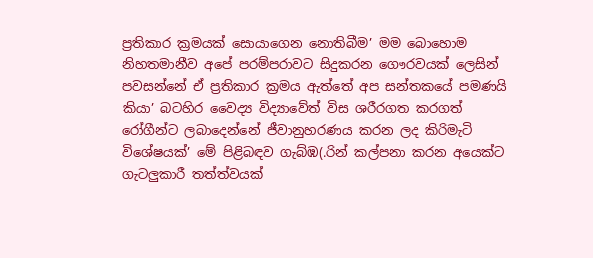ප්‍රතිකාර ක්‍රමයක් සොයාගෙන නොතිබීම’ මම බොහොම නිහතමානීව අපේ පරම්පරාවට සිදුකරන ගෞරවයක් ලෙසින් පවසන්නේ ඒ ප්‍රතිකාර ක්‍රමය ඇත්තේ අප සන්තකයේ පමණයි කියා’ බටහිර වෛද්‍ය විද්‍යාවේත් විස ශරීරගත කරගත් රෝගීන්ට ලබාදෙන්නේ ජීවානුහරණය කරන ලද කිරිමැටි විශේෂයක්’ මේ පිළිබඳව ගැබ්ඹ(.රින් කල්පනා කරන අයෙක්ට ගැටලු‍කාරී තත්ත්වයක්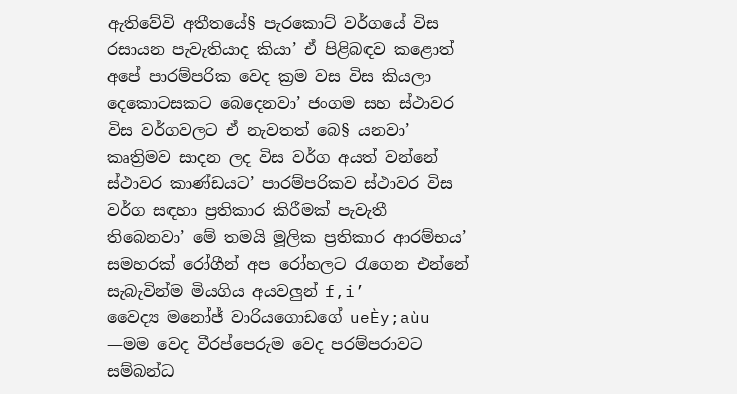ඇතිවේවි අතීතයේ§ පැරකොට් වර්ගයේ විස රසායන පැවැතියාද කියා’ ඒ පිළිබඳව කළොත් අපේ පාරම්පරික වෙද ක්‍රම වස විස කියලා දෙකොටසකට බෙදෙනවා’ ජංගම සහ ස්ථාවර විස වර්ගවලට ඒ නැවතත් බෙ§ යනවා’ කෘත්‍රිමව සාදන ලද විස වර්ග අයත් වන්නේ ස්ථාවර කාණ්ඩයට’ පාරම්පරිකව ස්ථාවර විස වර්ග සඳහා ප්‍රතිකාර කිරීමක් පැවැතී තිබෙනවා’ මේ තමයි මූලික ප්‍රතිකාර ආරම්භය’ සමහරක් රෝගීන් අප රෝහලට රැගෙන එන්නේ සැබැවින්ම මියගිය අයවලු‍න් f,i’
වෛද්‍ය මනෝජ් වාරියගොඩගේ ueÈy;aùu
—මම වෙද වීරප්පෙරුම වෙද පරම්පරාවට සම්බන්ධ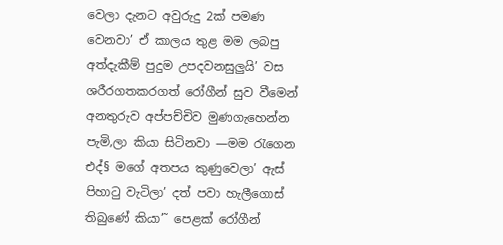වෙලා දැනට අවුරුදු 2ක් පමණ වෙනවා’ ඒ කාලය තුළ මම ලබපු අත්දැකීම් පුදුම උපදවනසුලු‍යි’ වස ශරීරගතකරගත් රෝගීන් සුව වීමෙන් අනතුරුව අප්පච්චිව මුණගැහෙන්න පැමි‚ලා කියා සිටිනවා —මම රැගෙන එද්§ මගේ අතපය කුණුවෙලා’ ඇස් පිහාටු වැටිලා’ දත් පවා හැලීගොස් තිබුණේ කියා’˜ පෙළක් රෝගීන්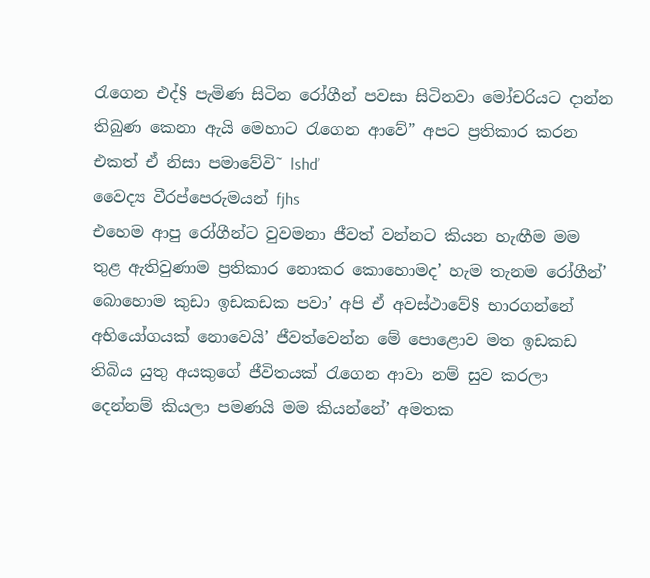රැගෙන එද්§ පැමිණ සිටින රෝගීන් පවසා සිටිනවා මෝචරියට දාන්න තිබුණ කෙනා ඇයි මෙහාට රැගෙන ආවේ” අපට ප්‍රතිකාර කරන එකත් ඒ නිසා පමාවේවි˜ lshd’
වෛද්‍ය වීරප්පෙරුමයන් fjhs
එහෙම ආපු රෝගීන්ට වුවමනා ජීවත් වන්නට කියන හැඟීම මම තුළ ඇතිවුණාම ප්‍රතිකාර නොකර කොහොමද’ හැම තැනම රෝගීන්’ බොහොම කුඩා ඉඩකඩක පවා’ අපි ඒ අවස්ථාවේ§ භාරගන්නේ අභියෝගයක් නොවෙයි’ ජීවත්වෙන්න මේ පොළොව මත ඉඩකඩ තිබිය යුතු අයකුගේ ජීවිතයක් රැගෙන ආවා නම් සුව කරලා දෙන්නම් කියලා පමණයි මම කියන්නේ’ අමතක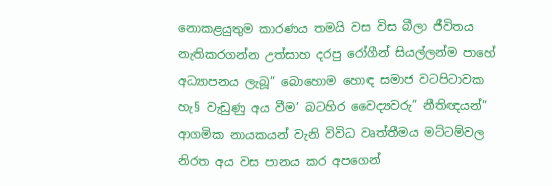නොකළයුතුම කාරණය තමයි වස විස බීලා ජීවිතය නැතිකරගන්න උත්සාහ දරපු රෝගීන් සියල්ලන්ම පාහේ අධ්‍යාපනය ලැබූ” බොහොම හොඳ සමාජ වටපිටාවක හැ§ වැඩුණු අය වීම’ බටහිර වෛද්‍යවරු” නීතිඥයන්” ආගමික නායකයන් වැනි විවිධ වෘත්තීමය මට්ටම්වල නිරත අය වස පානය කර අපගෙන්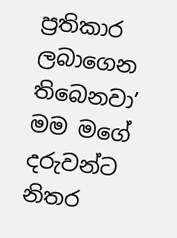ප්‍රතිකාර ලබාගෙන තිබෙනවා’ මම මගේ දරුවන්ට නිතර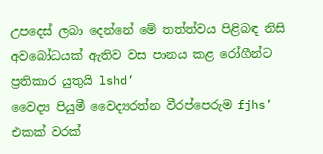උපදෙස් ලබා දෙන්නේ මේ තත්ත්වය පිළිබඳ නිසි අවබෝධයක් ඇතිව වස පානය කළ රෝගීන්ට ප්‍රතිකාර යුතුයි lshd’
වෛද්‍ය පියුමී වෛද්‍යරත්න වීරප්පෙරුම fjhs’
එකක් වරක්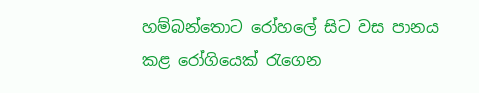හම්බන්තොට රෝහලේ සිට වස පානය කළ රෝගියෙක් රැගෙන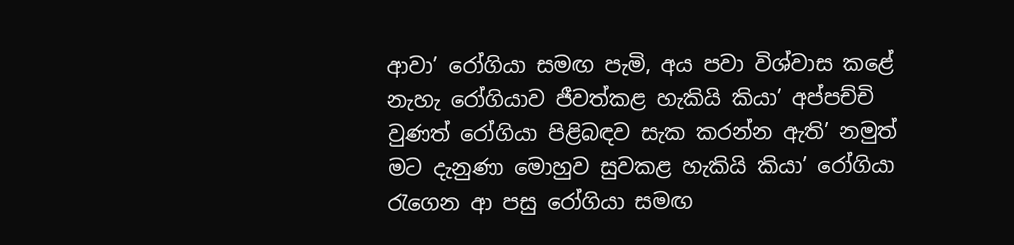ආවා’ රෝගියා සමඟ පැමි‚ අය පවා විශ්වාස කළේ නැහැ රෝගියාව ජීවත්කළ හැකියි කියා’ අප්පච්චි වුණත් රෝගියා පිළිබඳව සැක කරන්න ඇති’ නමුත් මට දැනුණා මොහුව සුවකළ හැකියි කියා’ රෝගියා රැගෙන ආ පසු රෝගියා සමඟ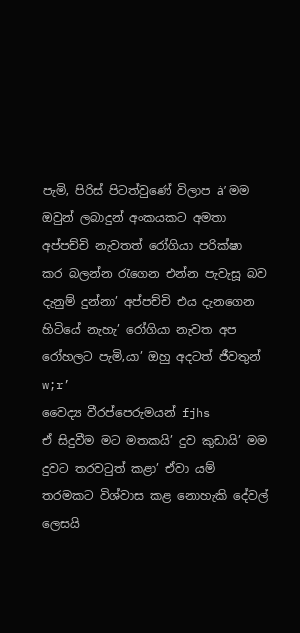පැමි‚ පිරිස් පිටත්වුණේ විලාප ȧ’ මම ඔවුන් ලබාදුන් අංකයකට අමතා අප්පච්චි නැවතත් රෝගියා පරික්ෂා කර බලන්න රැගෙන එන්න පැවැසූ බව දැනුම් දුන්නා’ අප්පච්චි එය දැනගෙන හිටියේ නැහැ’ රෝගියා නැවත අප රෝහලට පැමි‚යා’ ඔහු අදටත් ජීවතුන් w;r’
වෛද්‍ය වීරප්පෙරුමයන් fjhs
ඒ සිදුවීම මට මතකයි’ දුව කුඩායි’ මම දුවට තරවටුත් කළා’ ඒවා යම් තරමකට විශ්වාස කළ නොහැකි දේවල් ලෙසයි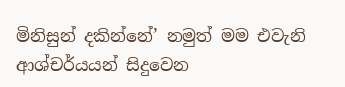මිනිසුන් දකින්නේ’ නමුත් මම එවැනි ආශ්චර්යයන් සිදුවෙන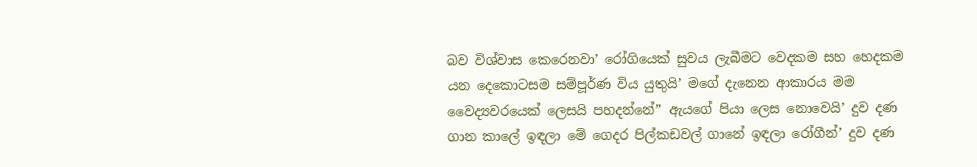බව විශ්වාස කෙරෙනවා’ රෝගියෙක් සුවය ලැබීමට වෙදකම සහ හෙදකම යන දෙකොටසම සම්පූර්ණ විය යුතුයි’ මගේ දැනෙන ආකාරය මම වෛද්‍යවරයෙක් ලෙසයි පහදන්නේ” ඇයගේ පියා ලෙස නොවෙයි’ දුව දණ ගාන කාලේ ඉඳලා මේ ගෙදර පිල්කඩවල් ගානේ ඉඳලා රෝගීන්’ දුව දණ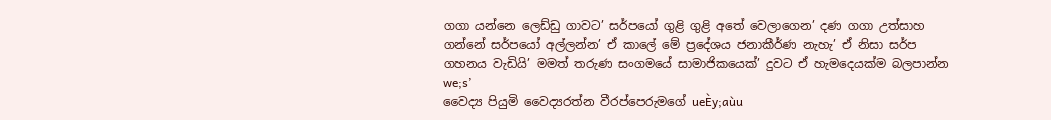ගගා යන්නෙ ලෙඩ්ඩු ගාවට’ සර්පයෝ ගුළි ගුළි අතේ වෙලාගෙන’ දණ ගගා උත්සාහ ගන්නේ සර්පයෝ අල්ලන්න’ ඒ කාලේ මේ ප්‍රදේශය ජනාකීර්ණ නැහැ’ ඒ නිසා සර්ප ගහනය වැඩියි’ මමත් තරුණ සංගමයේ සාමාජිකයෙක්’ දුවට ඒ හැමදෙයක්ම බලපාන්න we;s’
වෛද්‍ය පියුමි වෛද්‍යරත්න වීරප්පෙරුමගේ ueÈy;aùu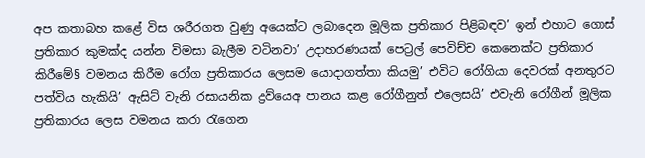අප කතාබහ කළේ විස ශරීරගත වුණු අයෙක්ට ලබාදෙන මූලික ප්‍රතිකාර පිළිබඳව’ ඉන් එහාට ගොස් ප්‍රතිකාර කුමක්ද යන්න විමසා බැලීම වටිනවා’ උදාහරණයක් පෙට්‍රල් පෙවිච්ච කෙනෙක්ට ප්‍රතිකාර කිරීමේ§ වමනය කිරීම රෝග ප්‍රතිකාරය ලෙසම යොදාගත්තා කියමු’ එවිට රෝගියා දෙවරක් අනතුරට පත්විය හැකියි’ ඇසිට් වැනි රසායනික ද්‍රව්යෙඅ පානය කළ රෝගීනුත් එලෙසයි’ එවැනි රෝගීන් මූලික ප්‍රතිකාරය ලෙස වමනය කරා රැගෙන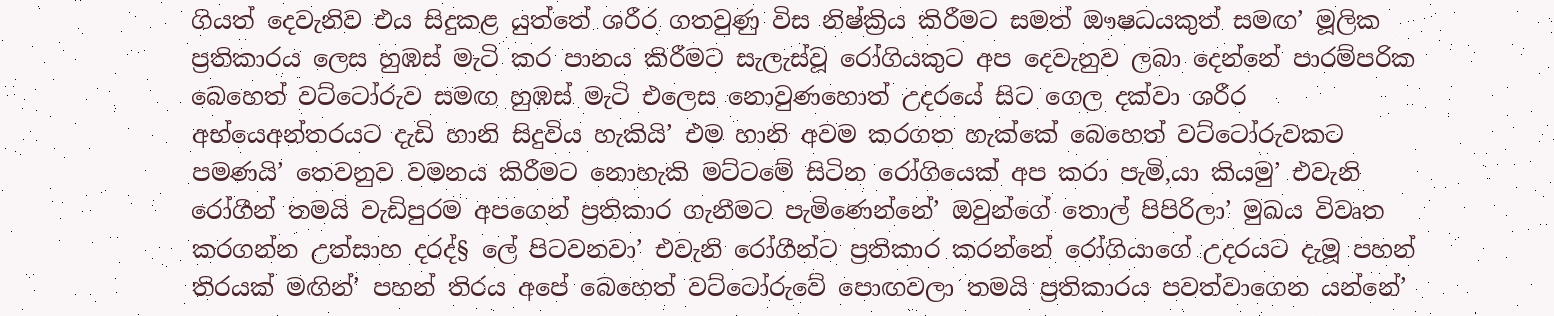ගියත් දෙවැනිව එය සිදුකළ යුත්තේ ශරීර ගතවුණු විස නිෂ්ක්‍රිය කිරීමට සමත් ඖෂධයකුත් සමඟ’ මූලික ප්‍රතිකාරය ලෙස හුඹස් මැටි කර පානය කිරීමට සැලැස්වූ රෝගියකුට අප දෙවැනුව ලබා දෙන්නේ පාරම්පරික බෙහෙත් වට්ටෝරුව සමඟ හුඹස් මැටි එලෙස නොවුණහොත් උදරයේ සිට ගෙල දක්වා ශරීර අභ්යෙඅන්තරයට දැඩි හානි සිදුවිය හැකියි’ එම හානි අවම කරගත හැක්කේ බෙහෙත් වට්ටෝරුවකට පමණයි’ තෙවනුව වමනය කිරීමට නොහැකි මට්ටමේ සිටින රෝගියෙක් අප කරා පැමි‚යා කියමු’ එවැනි රෝගීන් තමයි වැඩිපුරම අපගෙන් ප්‍රතිකාර ගැනීමට පැමිණෙන්නේ’ ඔවුන්ගේ තොල් පිපිරිලා’ මුඛය විවෘත කරගන්න උත්සාහ දරද්§ ලේ පිටවනවා’ එවැනි රෝගීන්ට ප්‍රතිකාර කරන්නේ රෝගියාගේ උදරයට දැමූ පහන් තිරයක් මඟින්’ පහන් තිරය අපේ බෙහෙත් වට්ටෝරුවේ පොඟවලා තමයි ප්‍රතිකාරය පවත්වාගෙන යන්නේ’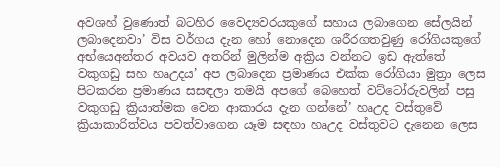අවශහ් වුණොත් බටහිර වෛද්‍යවරයකුගේ සහාය ලබාගෙන සේලයින් ලබාදෙනවා’ විස වර්ගය දැන හෝ නොදෙන ශරීරගතවුණු රෝගියකුගේ අභ්යෙඅන්තර අවයව අතරින් මුලින්ම අක්‍රිය වන්නට ඉඩ ඇත්තේ වකුගඩු සහ හෘඋදය’ අප ලබාදෙන ප්‍රමාණය එක්ක රෝගියා මුත්‍රා ලෙස පිටකරන ප්‍රමාණය සසඳලා තමයි අපගේ බෙහෙත් වට්ටෝරුවලින් පසු වකුගඩු ක්‍රියාත්මක වෙන ආකාරය දැන ගන්නේ’ හෘඋද වස්තුවේ ක්‍රියාකාරිත්වය පවත්වාගෙන යෑම සඳහා හෘඋද වස්තුවට දැනෙන ලෙස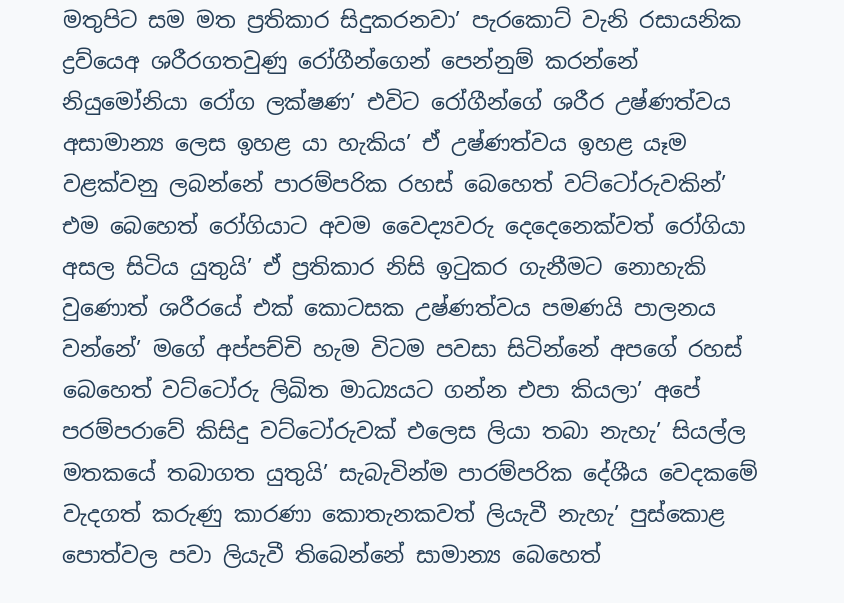මතුපිට සම මත ප්‍රතිකාර සිදුකරනවා’ පැරකොට් වැනි රසායනික ද්‍රව්යෙඅ ශරීරගතවුණු රෝගීන්ගෙන් පෙන්නුම් කරන්නේ නියුමෝනියා රෝග ලක්ෂණ’ එවිට රෝගීන්ගේ ශරීර උෂ්ණත්වය අසාමාන්‍ය ලෙස ඉහළ යා හැකිය’ ඒ උෂ්ණත්වය ඉහළ යෑම වළක්වනු ලබන්නේ පාරම්පරික රහස් බෙහෙත් වට්ටෝරුවකින්’ එම බෙහෙත් රෝගියාට අවම වෛද්‍යවරු දෙදෙනෙක්වත් රෝගියා අසල සිටිය යුතුයි’ ඒ ප්‍රතිකාර නිසි ඉටුකර ගැනීමට නොහැකි වුණොත් ශරීරයේ එක් කොටසක උෂ්ණත්වය පමණයි පාලනය වන්නේ’ මගේ අප්පච්චි හැම විටම පවසා සිටින්නේ අපගේ රහස් බෙහෙත් වට්ටෝරු ලිඛිත මාධ්‍යයට ගන්න එපා කියලා’ අපේ පරම්පරාවේ කිසිදු වට්ටෝරුවක් එලෙස ලියා තබා නැහැ’ සියල්ල මතකයේ තබාගත යුතුයි’ සැබැවින්ම පාරම්පරික දේශීය වෙදකමේ වැදගත් කරුණු කාරණා කොතැනකවත් ලියැවී නැහැ’ පුස්කොළ පොත්වල පවා ලියැවී තිබෙන්නේ සාමාන්‍ය බෙහෙත්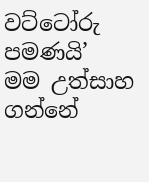වට්ටෝරු පමණයි’ මම උත්සාහ ගන්නේ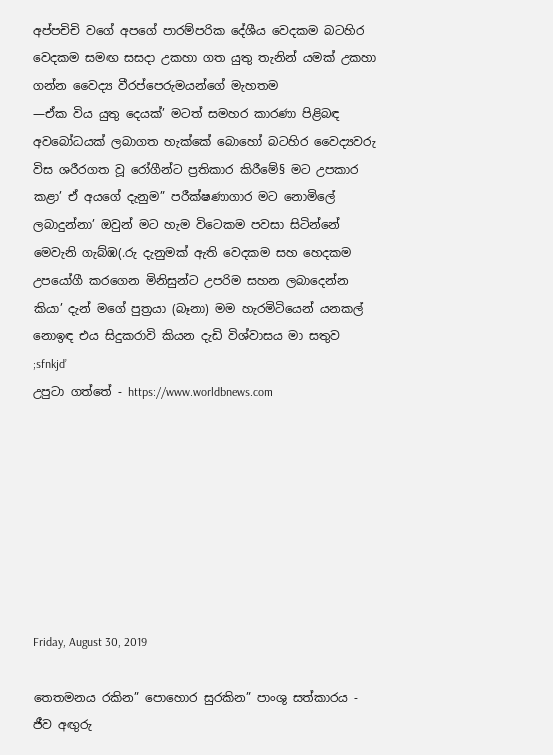අප්පචිචි වගේ අපගේ පාරම්පරික දේශීය වෙදකම බටහිර වෙදකම සමඟ සසදා උකහා ගත යුතු තැනින් යමක් උකහා ගන්න වෛද්‍ය වීරප්පෙරුමයන්ගේ මැහතම
—ඒක විය යුතු දෙයක්’ මටත් සමහර කාරණා පිළිබඳ අවබෝධයක් ලබාගත හැක්කේ බොහෝ බටහිර වෛද්‍යවරු විස ශරීරගත වූ රෝගීන්ට ප්‍රතිකාර කිරීමේ§ මට උපකාර කළා’ ඒ අයගේ දැනුම” පරීක්ෂණාගාර මට නොමිලේ ලබාදුන්නා’ ඔවුන් මට හැම විටෙකම පවසා සිටින්නේ මෙවැනි ගැබ්ඹ(.රු දැනුමක් ඇති වෙදකම සහ හෙදකම උපයෝගී කරගෙන මිනිසුන්ට උපරිම සහන ලබාදෙන්න කියා’ දැන් මගේ පුත්‍රයා (බෑනා) මම හැරමිටියෙන් යනකල් නොඉඳ එය සිදුකරාවි කියන දැඩි විශ්වාසය මා සතුව ;sfnkjd’
උපුටා ගත්තේ - https://www.worldbnews.com








Friday, August 30, 2019

තෙතමනය රකින” පොහොර සුරකින” පාංශු සත්කාරය - ජීව අඟුරු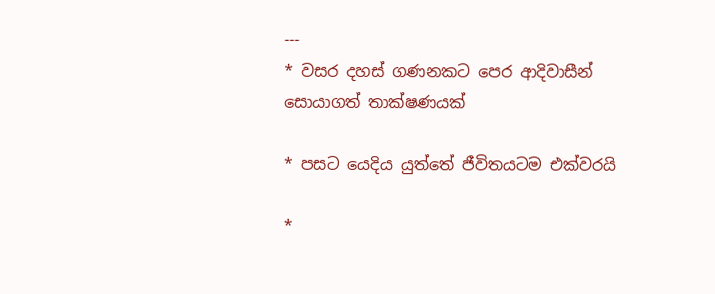---
* වසර දහස් ගණනකට පෙර ආදිවාසීන් සොයාගත් තාක්ෂණයක්

* පසට යෙදිය යුත්තේ ජීවිතයටම එක්වරයි

*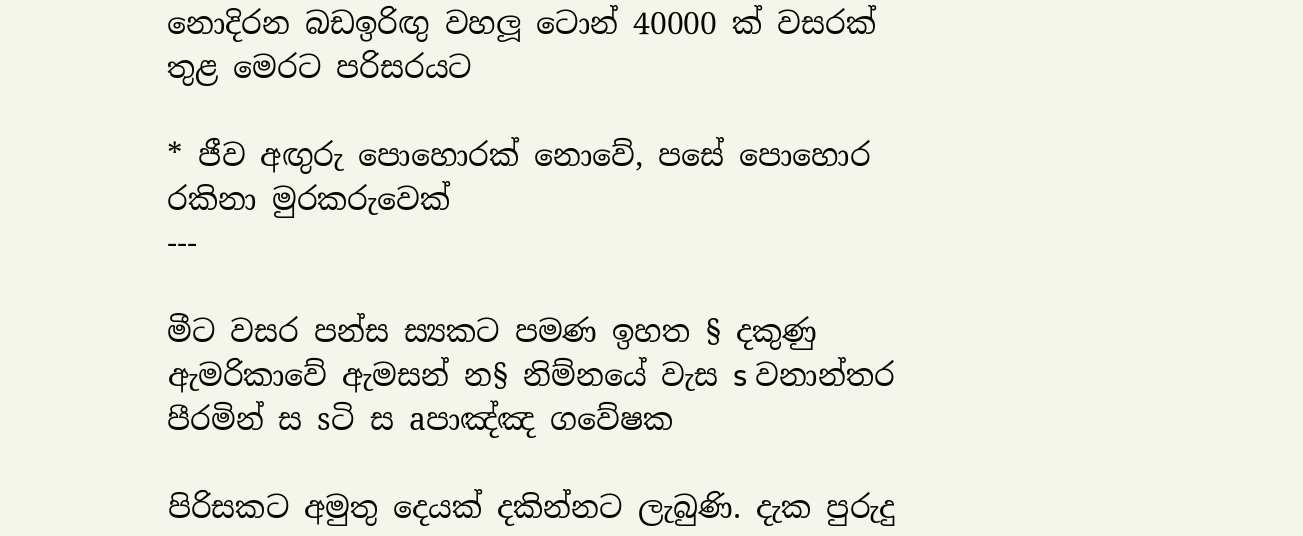නොදිරන බඩඉරිඟු වහලූ ටොන් 40000 ක් වසරක් තුළ මෙරට පරිසරයට

* ජීව අඟුරු පොහොරක් නොවේ, පසේ පොහොර රකිනා මුරකරුවෙක්
---

මීට වසර පන්ස ස්‍යකට පමණ ඉහත § දකුණු ඇමරිකාවේ ඇමසන් න§ නිම්නයේ වැස s වනාන්තර පීරමින් ස sටි ස aපාඤ්ඤ ගවේෂක

පිරිසකට අමුතු දෙයක් දකින්නට ලැබුණි. දැක පුරුදු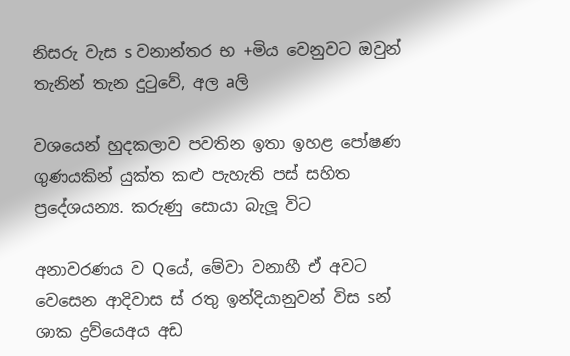නිසරු වැස s වනාන්තර භ +මිය වෙනුවට ඔවුන් තැනින් තැන දුටුවේ, අල aලි

වශයෙන් හුදකලාව පවතින ඉතා ඉහළ පෝෂණ ගුණයකින් යුක්ත කළු පැහැති පස් සහිත ප්‍රදේශයන්‍ය. කරුණු සොයා බැලූ විට

අනාවරණය ව Qයේ, මේවා වනාහී ඒ අවට වෙසෙන ආදිවාස ස් රතු ඉන්දියානුවන් විස sන් ශාක ද්‍රව්යෙඅය අඩ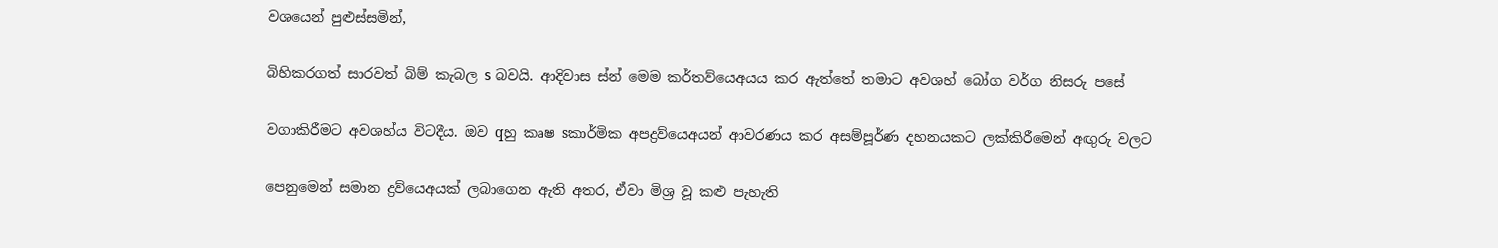වශයෙන් පුළුස්සමින්,

බිහිකරගත් සාරවත් බිම් කැබල s බවයි. ආදිවාස ස්න් මෙම කර්තව්යෙඅයය කර ඇත්තේ තමාට අවශහ් බෝග වර්ග නිසරු පසේ

වගාකිරීමට අවශහ්ය විටදීය. ඔව qහු කෘෂ sකාර්මික අපද්‍රව්යෙඅයන් ආවරණය කර අසම්පූර්ණ දහනයකට ලක්කිරීමෙන් අඟුරු වලට

පෙනුමෙන් සමාන ද්‍රව්යෙඅයක් ලබාගෙන ඇති අතර, ඒවා මිශ්‍ර වූ කළු පැහැති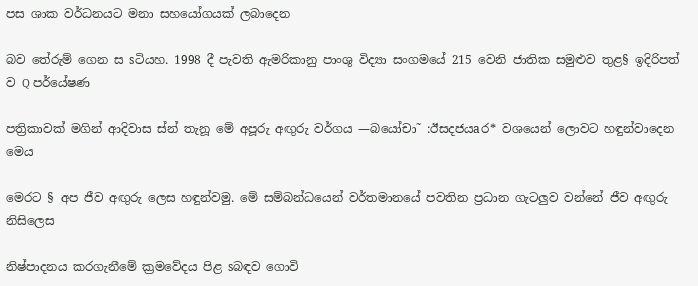පස ශාක වර්ධනයට මනා සහයෝගයක් ලබාදෙන

බව තේරුම් ගෙන ස sටියහ. 1998 දී පැවති ඇමරිකානු පාංශු විද්‍යා සංගමයේ 215 වෙනි ජාතික සමුළුව තුළ§ ඉදිරිපත් ව Q පර්යේෂණ

පත්‍රිකාවක් මගින් ආදිවාස ස්න් තැනූ මේ අපූරු අඟුරු වර්ගය —බයෝචා˜ :ඊසදජයaර* වශයෙන් ලොවට හඳුන්වාදෙන මෙය

මෙරට § අප ජීව අඟුරු ලෙස හඳුන්වමු. මේ සම්බන්ධයෙන් වර්තමානයේ පවතින ප්‍රධාන ගැටලුව වන්නේ ජීව අඟුරු නිසිලෙස

නිෂ්පාදනය කරගැනීමේ ක්‍රමවේදය පිළ sබඳව ගොවි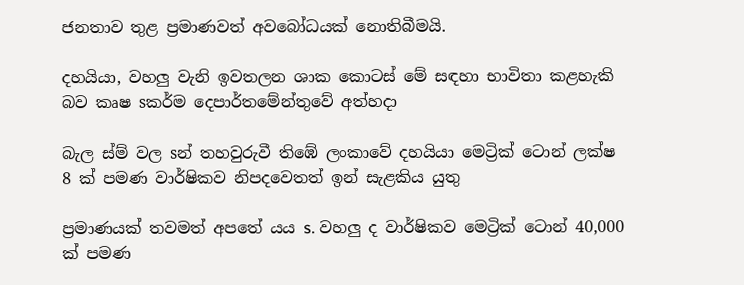ජනතාව තුළ ප්‍රමාණවත් අවබෝධයක් නොතිබීමයි.

දහයියා, වහලු වැනි ඉවතලන ශාක කොටස් මේ සඳහා භාවිතා කළහැකි බව කෘෂ sකර්ම දෙපාර්තමේන්තුවේ අත්හදා

බැල ස්ම් වල sන් තහවුරුවී තිඹේ ලංකාවේ දහයියා මෙට්‍රික් ටොන් ලක්ෂ 8 ක් පමණ වාර්ෂිකව නිපදවෙතත් ඉන් සැළකිය යුතු

ප්‍රමාණයක් තවමත් අපතේ යය s. වහලු ද වාර්ෂිකව මෙට්‍රික් ටොන් 40,000 ක් පමණ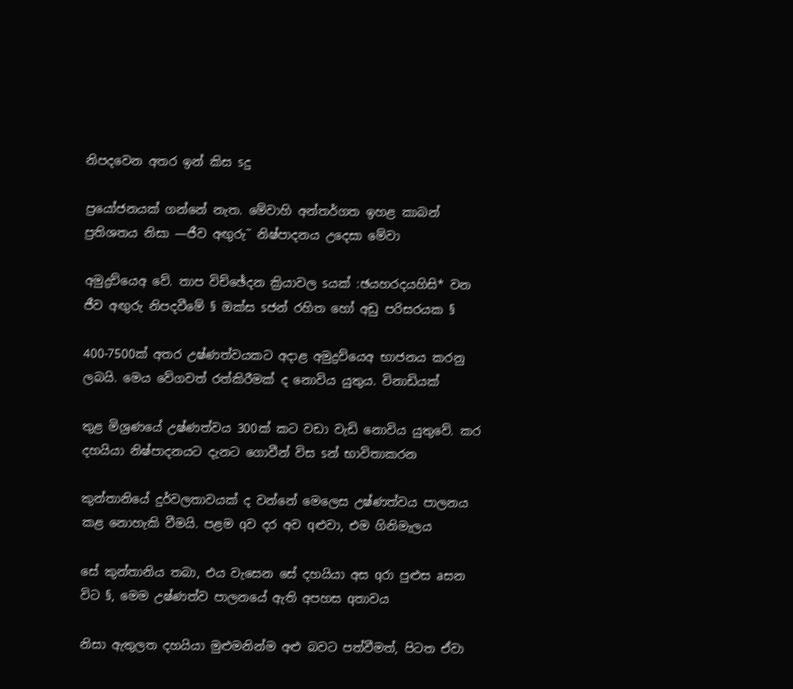නිපදවෙන අතර ඉන් කිස sදු

ප්‍රයෝජනයක් ගන්නේ නැත. මේවාහි අන්තර්ගත ඉහළ කාබන් ප්‍රතිශතය නිසා —ජීව අඟුරු˜ නිෂ්පාදනය උදෙසා මේවා

අමුද්‍රව්යෙඅ වේ. තාප විච්ඡේදන ක්‍රියාවල sයක් :ඡයහරදයහිසි* වන ජීව අඟුරු නිපදවීමේ § ඔක්ස sජන් රහිත හෝ අඩු පරිසරයක §

400-7500ක් අතර උෂ්ණත්වයකට අදාළ අමුද්‍රව්යෙඅ භාජනය කරනු ලබයි. මෙය වේගවත් රත්කිරීමක් ද නොවිය යුතුය. විනාඩියක්

තුළ මිශ්‍රණයේ උෂ්ණත්වය 300ක් කට වඩා වැඩි නොවිය යුතුවේ. කර දහයියා නිෂ්පාදනයට දැනට ගොවීන් විස sන් භාවිතාකරන

කුන්තානියේ දුර්වලතාවයක් ද වන්නේ මෙලෙස උෂ්ණත්වය පාලනය කළ නොහැකි වීමයි. පළම qව දර අව qළුවා, එම ගිනිමැලය

සේ කුන්තානිය තබා, එය වැසෙන සේ දහයියා අස qරා පුළුස aසන විට §, මෙම උෂ්ණත්ව පාලනයේ ඇති අපහස qතාවය

නිසා ඇතුලත දහයියා මුළුමනින්ම අළු බවට පත්වීමත්, පිටත ඒවා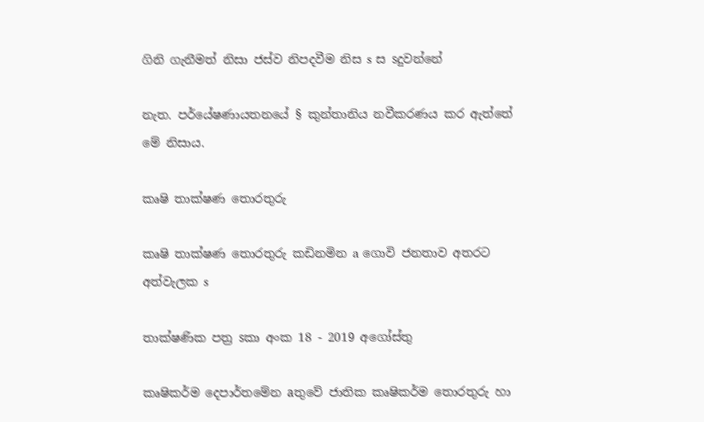ගිනි ගැනීමත් නිසා ජස්ව නිපදවීම නිස s ස sදුවන්නේ

නැත. පර්යේෂණායතනයේ § කුන්තානිය නවීකරණය කර ඇත්තේ මේ නිසාය.

කෘෂි තාක්ෂණ තොරතුරු

කෘෂි තාක්ෂණ තොරතුරු කඩිනමින a ගොවි ජනතාව අතරට අත්වැලක s

තාක්ෂණික පත්‍ර sකා අංක 18 - 2019 අගෝස්තු

කෘෂිකර්ම දෙපාර්තමේන aතුවේ ජාතික කෘෂිකර්ම තොරතුරු හා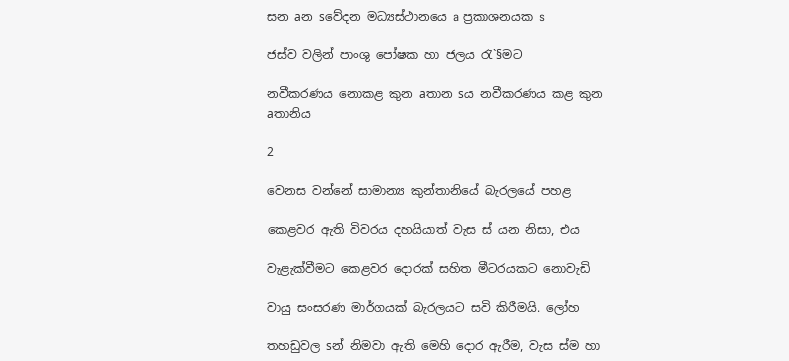සන aන sවේදන මධ්‍යස්ථානයෙ a ප්‍රකාශනයක s

ජස්ව වලින් පාංශු පෝෂක හා ජලය රැ`§මට

නවීකරණය නොකළ කුන aතාන sය නවීකරණය කළ කුන aතානිය

2

වෙනස වන්නේ සාමාන්‍ය කුන්තානියේ බැරලයේ පහළ

කෙළවර ඇති විවරය දහයියාත් වැස ස් යන නිසා, එය

වැළැක්වීමට කෙළවර දොරක් සහිත මීටරයකට නොවැඩි

වායු සංසරණ මාර්ගයක් බැරලයට සවි කිරීමයි. ලෝහ

තහඩුවල sන් නිමවා ඇති මෙහි දොර ඇරීම, වැස ස්ම හා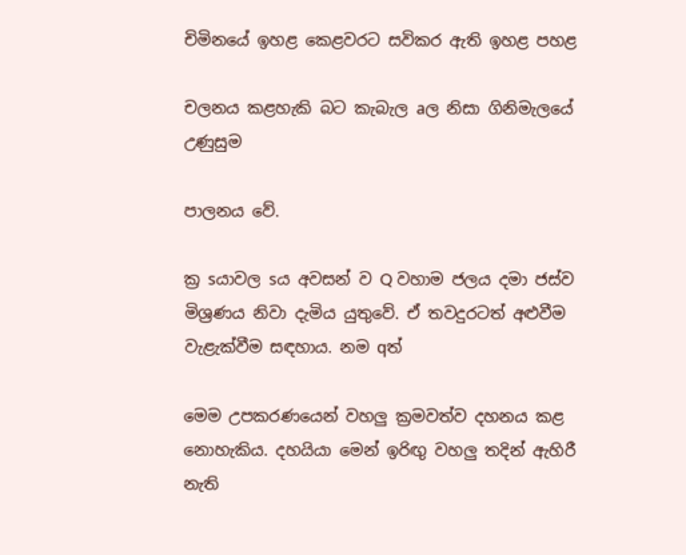චිමිනයේ ඉහළ කෙළවරට සවිකර ඇති ඉහළ පහළ

චලනය කළහැකි බට කැබැල aල නිසා ගිනිමැලයේ උණුසුම

පාලනය වේ.

ක්‍ර sයාවල sය අවසන් ව Q වහාම ජලය දමා ජස්ව මිශ්‍රණය නිවා දැමිය යුතුවේ. ඒ තවදුරටත් අළුවීම වැළැක්වීම සඳහාය. නම qත්

මෙම උපකරණයෙන් වහලු ක්‍රමවත්ව දහනය කළ නොහැකිය. දහයියා මෙන් ඉරිඟු වහලු තදින් ඇහිරී නැති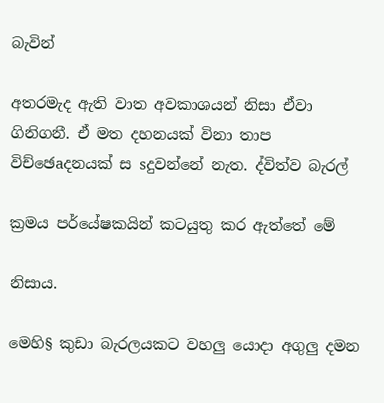බැවින්

අතරමැද ඇති වාත අවකාශයන් නිසා ඒවා ගිනිගනී. ඒ මත දහනයක් විනා තාප විච්ඡෙaදනයක් ස sදුවන්නේ නැත. ද්විත්ව බැරල්

ක්‍රමය පර්යේෂකයින් කටයුතු කර ඇත්තේ මේ

නිසාය.

මෙහි§ කුඩා බැරලයකට වහලු යොදා අගුලු දමන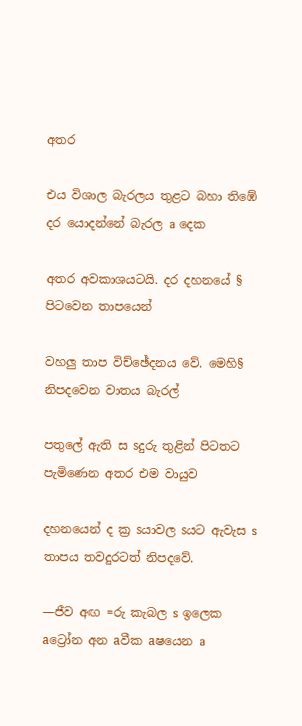අතර

එය විශාල බැරලය තුළට බහා තිඹේ දර යොදන්නේ බැරල a දෙක

අතර අවකාශයටයි. දර දහනයේ § පිටවෙන තාපයෙන්

වහලු තාප විච්ඡේදනය වේ. මෙහි§ නිපදවෙන වාතය බැරල්

පතුලේ ඇති ස sදුරු තුළින් පිටතට පැමිණෙන අතර එම වායුව

දහනයෙන් ද ක්‍ර sයාවල sයට ඇවැස s තාපය තවදුරටත් නිපදවේ.

—ජීව අඟ =රු කැබල s ඉලෙක aට්‍රෝන අන aවීක aෂයෙන a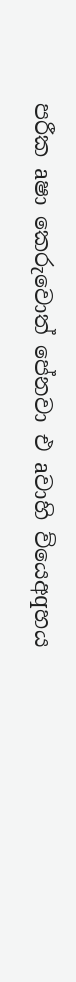පරීක aෂා කෙරුවොත් පේනවා එ aවාහි ව්යෙඅqහය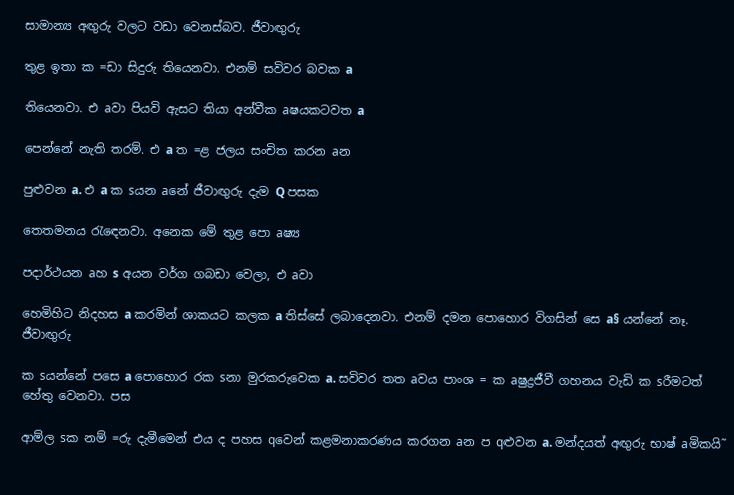සාමාන්‍ය අඟුරු වලට වඩා වෙනස්බව. ජීවාඟුරු

තුළ ඉතා ක =ඩා සිදුරු තියෙනවා. එනම් සවිවර බවක a

තියෙනවා. එ aවා පියවි ඇසට තියා අන්වීක aෂයකටවත a

පෙන්නේ නැති තරම්. එ a ත =ළ ජලය සංචිත කරන aන

පුළුවන a. එ a ක sයන aනේ ජීවාඟුරු දැම Q පසක

තෙතමනය රැඳෙනවා. අනෙක මේ තුළ පො aෂ්‍ය

පදාර්ථයන aහ s අයන වර්ග ගබඩා වෙලා, එ aවා

හෙමිහිට නිදහස a කරමින් ශාකයට කලක a තිස්සේ ලබාදෙනවා. එනම් දමන පොහොර විගසින් සෙ a§ යන්නේ නෑ. ජීවාඟුරු

ක sයන්නේ පසෙ a පොහොර රක sනා මුරකරුවෙක a. සවිවර තත aවය පාංශ = ක aෂුද්‍රජීවී ගහනය වැඩි ක sරීමටත් හේතු වෙනවා. පස

ආම්ල sක නම් =රු දැමීමෙන් එය ද පහස qවෙන් කළමනාකරණය කරගන aන ප qළුවන a. මන්දයත් අඟුරු භාෂ් aමිකයි˜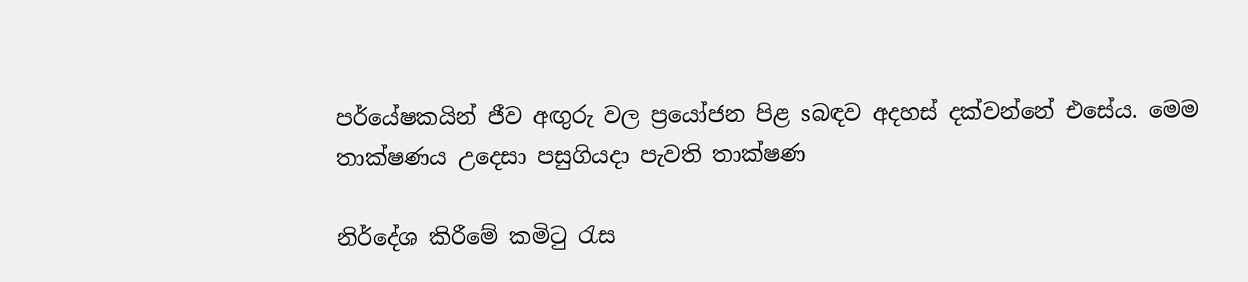පර්යේෂකයින් ජීව අඟුරු වල ප්‍රයෝජන පිළ sබඳව අදහස් දක්වන්නේ එසේය. මෙම තාක්ෂණය උදෙසා පසුගියදා පැවති තාක්ෂණ

නිර්දේශ කිරීමේ කමිටු රැස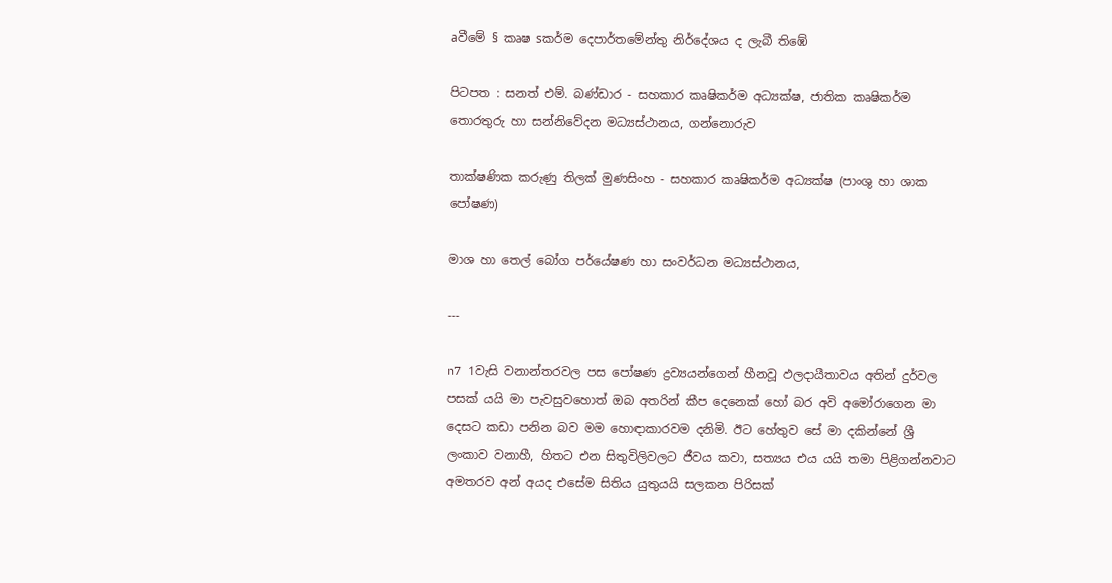aවීමේ § කෘෂ sකර්ම දෙපාර්තමේන්තු නිර්දේශය ද ලැබී තිඹේ

පිටපත : සනත් එම්. බණ්ඩාර - සහකාර කෘෂිකර්ම අධ්‍යක්ෂ, ජාතික කෘෂිකර්ම තොරතුරු හා සන්නිවේදන මධ්‍යස්ථානය, ගන්නොරුව

තාක්ෂණික කරුණු තිලක් මුණසිංහ - සහකාර කෘෂිකර්ම අධ්‍යක්ෂ (පාංශු හා ශාක පෝෂණ)

මාශ හා තෙල් බෝග පර්යේෂණ හා සංවර්ධන මධ්‍යස්ථානය,

---

n7 1වැසි වනාන්තරවල පස පෝෂණ ද්‍රව්‍යයන්ගෙන් හීනවූ ඵලදායීතාවය අතින් දුර්වල පසක් යයි මා පැවසුවහොත් ඔබ අතරින් කීප දෙනෙක් හෝ බර අවි අමෝරාගෙන මා දෙසට කඩා පනින බව මම හොඳාකාරවම දනිමි. ඊට හේතුව සේ මා දකින්නේ ශ්‍රී ලංකාව වනාහී, හිතට එන සිතුවිලිවලට ජීවය කවා, සත්‍යය එය යයි තමා පිළිගන්නවාට අමතරව අන් අයද එසේම සිතිය යුතුයයි සලකන පිරිසක්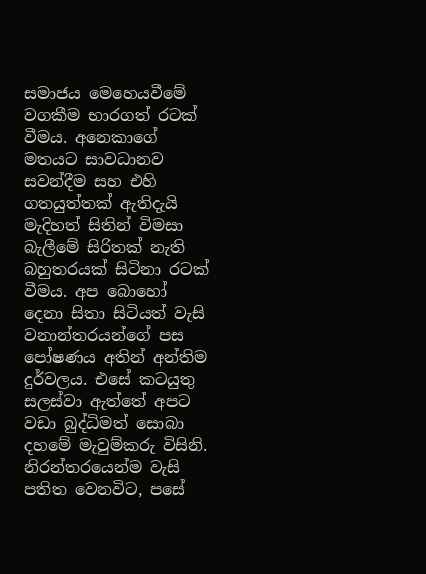සමාජය මෙහෙයවීමේ වගකීම භාරගත් රටක් වීමය. අනෙකාගේ මතයට සාවධානව සවන්දීම සහ එහි ගතයුත්තක් ඇතිදැයි මැදිහත් සිතින් විමසා බැලීමේ සිරිතක් නැති බහුතරයක් සිටිනා රටක් වීමය. අප බොහෝ දෙනා සිතා සිටියත් වැසි වනාන්තරයන්ගේ පස පෝෂණය අතින් අන්තිම දුර්වලය. එසේ කටයුතු සලස්වා ඇත්තේ අපට වඩා බුද්ධිමත් සොබා දහමේ මැවුම්කරු විසිනි. නිරන්තරයෙන්ම වැසි පතිත වෙනවිට, පසේ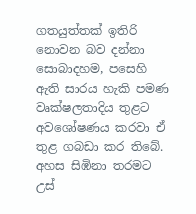ගතයුත්තක් ඉතිරි නොවන බව දන්නා සොබාදහම, පසෙහි ඇති සාරය හැකි පමණ වෘක්ෂලතාදිය තුළට අවශෝෂණය කරවා ඒ තුළ ගබඩා කර තිබේ. අහස සිඹිනා තරමට උස්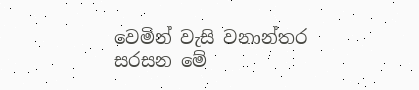වෙමින් වැසි වනාන්තර සරසන මේ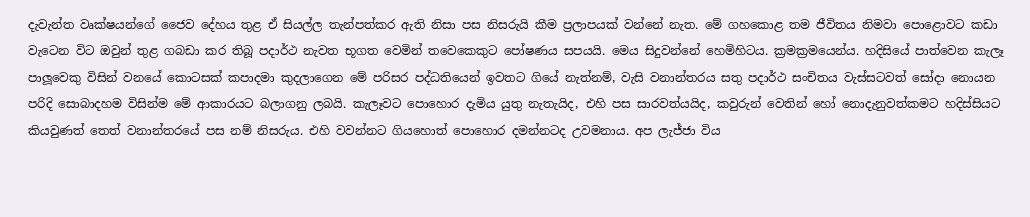දැවැන්ත වෘක්ෂයන්ගේ ජෛව දේහය තුළ ඒ සියල්ල තැන්පත්කර ඇති නිසා පස නිසරුයි කීම ප්‍රලාපයක් වන්නේ නැත. මේ ගහකොළ තම ජීවිතය නිමවා පොළොවට කඩා වැටෙන විට ඔවුන් තුළ ගබඩා කර තිබූ පදාර්ථ නැවත භූගත වෙමින් තවෙකෙකුට පෝෂණය සපයයි. මෙය සිදුවන්නේ හෙමිහිටය. ක්‍රමක්‍රමයෙන්ය. හදිසියේ පාත්වෙන කැලෑ පාලූවෙකු විසින් වනයේ කොටසක් කපාදමා කුදලාගෙන මේ පරිසර පද්ධතියෙන් ඉවතට ගියේ නැත්නම්, වැසි වනාන්තරය සතු පදාර්ථ සංචිතය වැස්සටවත් සෝදා නොයන පරිදි සොබාදහම විසින්ම මේ ආකාරයට බලාගනු ලබයි. කැලෑවට පොහොර දැමිය යුතු නැතැයිද, එහි පස සාරවත්යයිද, කවුරුන් වෙතින් හෝ නොදැනුවත්කමට හදිස්සියට කියවුණත් තෙත් වනාන්තරයේ පස නම් නිසරුය. එහි වවන්නට ගියහොත් පොහොර දමන්නටද උවමනාය. අප ලැජ්ජා විය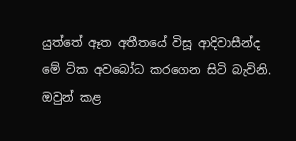යුත්තේ ඈත අතීතයේ විසූ ආදිවාසීන්ද මේ ටික අවබෝධ කරගෙන සිටි බැවිනි. ඔවුන් කළ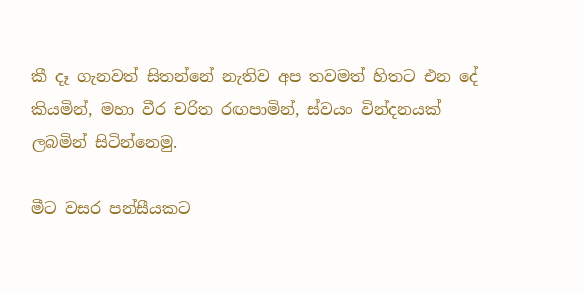කී දෑ ගැනවත් සිතන්නේ නැතිව අප තවමත් හිතට එන දේ කියමින්, මහා වීර චරිත රඟපාමින්, ස්වයං වින්දනයක් ලබමින් සිටින්නෙමු.

මීට වසර පන්සීයකට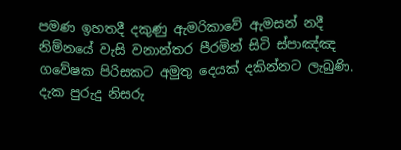පමණ ඉහතදී දකුණු ඇමරිකාවේ ඇමසන් නදී නිම්නයේ වැසි වනාන්තර පීරමින් සිටි ස්පාඤ්ඤ ගවේෂක පිරිසකට අමුතු දෙයක් දකින්නට ලැබුණි. දැක පුරුදු නිසරු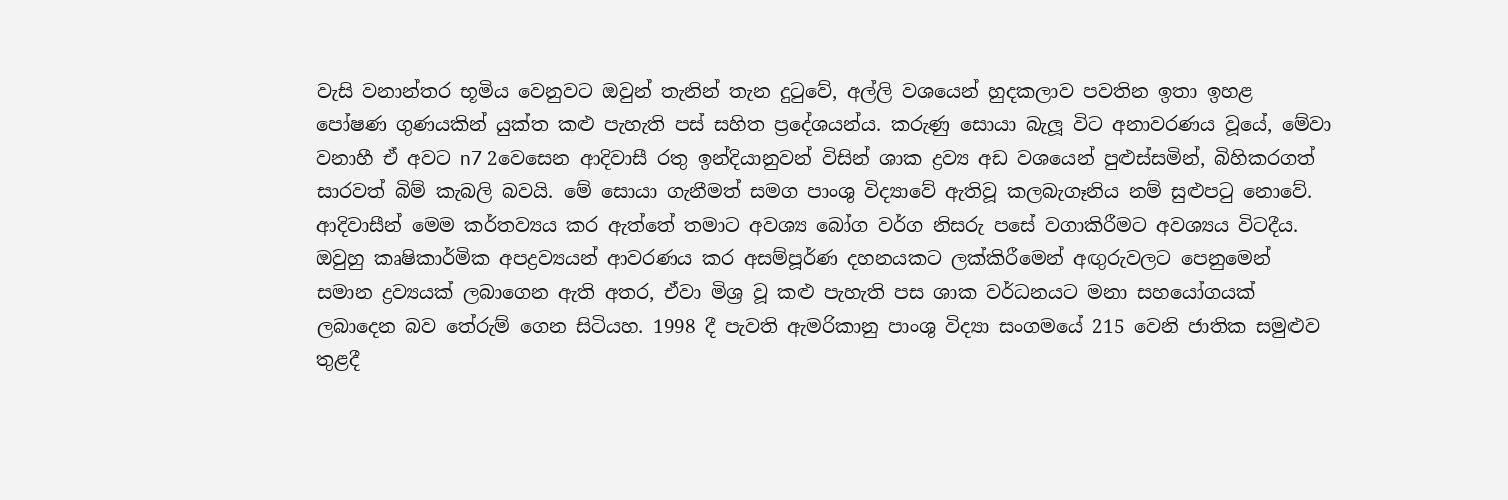වැසි වනාන්තර භූමිය වෙනුවට ඔවුන් තැනින් තැන දුටුවේ, අල්ලි වශයෙන් හුදකලාව පවතින ඉතා ඉහළ පෝෂණ ගුණයකින් යුක්ත කළු පැහැති පස් සහිත ප්‍රදේශයන්ය. කරුණු සොයා බැලූ විට අනාවරණය වූයේ, මේවා වනාහී ඒ අවට n7 2වෙසෙන ආදිවාසී රතු ඉන්දියානුවන් විසින් ශාක ද්‍රව්‍ය අඩ වශයෙන් පුළුස්සමින්, බිහිකරගත් සාරවත් බිම් කැබලි බවයි. මේ සොයා ගැනීමත් සමග පාංශු විද්‍යාවේ ඇතිවූ කලබැගෑනිය නම් සුළුපටු නොවේ. ආදිවාසීන් මෙම කර්තව්‍යය කර ඇත්තේ තමාට අවශ්‍ය බෝග වර්ග නිසරු පසේ වගාකිරීමට අවශ්‍යය විටදීය. ඔවුහු කෘෂිකාර්මික අපද්‍රව්‍යයන් ආවරණය කර අසම්පූර්ණ දහනයකට ලක්කිරීමෙන් අඟුරුවලට පෙනුමෙන් සමාන ද්‍රව්‍යයක් ලබාගෙන ඇති අතර, ඒවා මිශ්‍ර වූ කළු පැහැති පස ශාක වර්ධනයට මනා සහයෝගයක් ලබාදෙන බව තේරුම් ගෙන සිටියහ. 1998 දී පැවති ඇමරිකානු පාංශු විද්‍යා සංගමයේ 215 වෙනි ජාතික සමුළුව තුළදී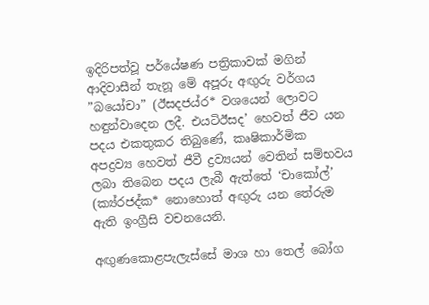ඉදිරිපත්වූ පර්යේෂණ පත්‍රිකාවක් මගින් ආදිවාසීන් තැනූ මේ අපූරු අඟුරු වර්ගය ”බයෝචා” (ඊසදජය්ර* වශයෙන් ලොවට හඳුන්වාදෙන ලදී. එයටිඊසද’ හෙවත් ජීව යන පදය එකතුකර තිබුණේ, කෘෂිකාර්මික අපද්‍රව්‍ය හෙවත් ජීවී ද්‍රව්‍යයන් වෙතින් සම්භවය ලබා තිබෙන පදය ලැබී ඇත්තේ ‘චාකෝල්’ (ක්‍ය්රජද්ක* නොහොත් අඟුරු යන තේරුම ඇති ඉංග්‍රීසි වචනයෙනි.

අඟුණකොළපැලැස්සේ මාශ හා තෙල් බෝග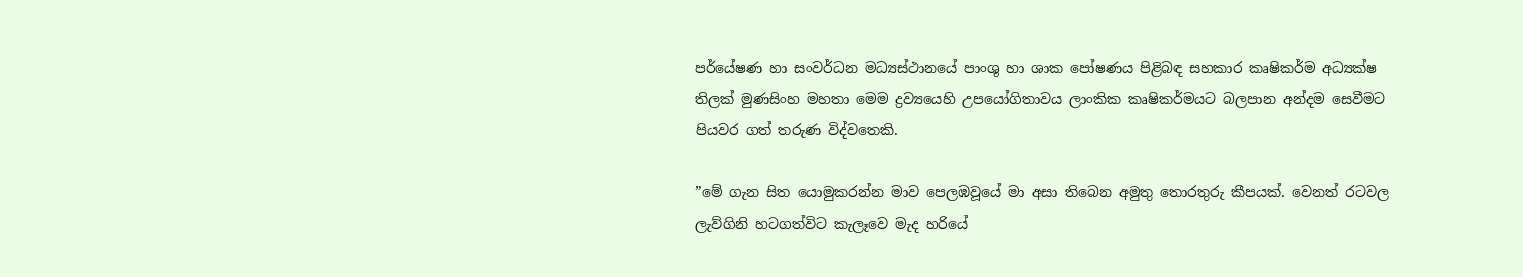පර්යේෂණ හා සංවර්ධන මධ්‍යස්ථානයේ පාංශු හා ශාක පෝෂණය පිළිබඳ සහකාර කෘෂිකර්ම අධ්‍යක්ෂ තිලක් මුණසිංහ මහතා මෙම ද්‍රව්‍යයෙහි උපයෝගිතාවය ලාංකික කෘෂිකර්මයට බලපාන අන්දම සෙවීමට පියවර ගත් තරුණ විද්වතෙකි.

”මේ ගැන සිත යොමුකරන්න මාව පෙලඹවූයේ මා අසා තිබෙන අමුතු තොරතුරු කීපයක්. වෙනත් රටවල ලැව්ගිනි හටගත්විට කැලෑවෙ මැද හරියේ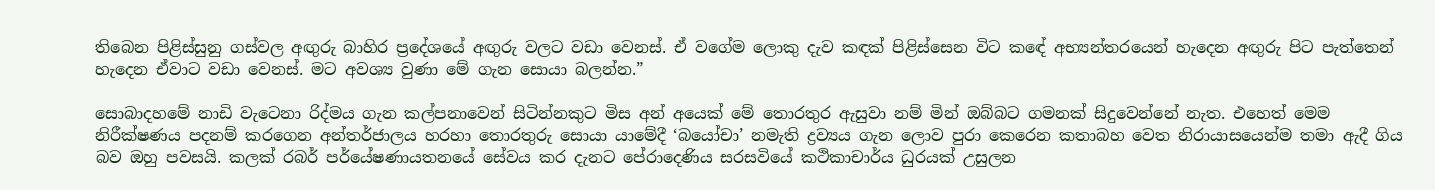තිබෙන පිළිස්සුනු ගස්වල අඟුරු බාහිර ප්‍රදේශයේ අඟුරු වලට වඩා වෙනස්. ඒ වගේම ලොකු දැව කඳක් පිළිස්සෙන විට කඳේ අභ්‍යන්තරයෙන් හැදෙන අඟුරු පිට පැත්තෙන් හැදෙන ඒවාට වඩා වෙනස්. මට අවශ්‍ය වුණා මේ ගැන සොයා බලන්න.”

සොබාදහමේ නාඩි වැටෙනා රිද්මය ගැන කල්පනාවෙන් සිටින්නකුට මිස අන් අයෙක් මේ තොරතුර ඇසුවා නම් මින් ඔබ්බට ගමනක් සිදුවෙන්නේ නැත. එහෙත් මෙම නිරීක්ෂණය පදනම් කරගෙන අන්තර්ජාලය හරහා තොරතුරු සොයා යාමේදී ‘බයෝචා’ නමැති ද්‍රව්‍යය ගැන ලොව පුරා කෙරෙන කතාබහ වෙත නිරායාසයෙන්ම තමා ඇදී ගිය බව ඔහු පවසයි. කලක් රබර් පර්යේෂණායතනයේ සේවය කර දැනට පේරාදෙණිය සරසවියේ කථිකාචාර්ය ධුරයක් උසුලන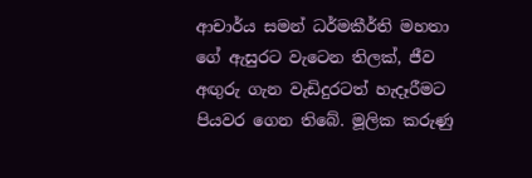ආචාර්ය සමන් ධර්මකීර්ති මහතා ගේ ඇසුරට වැටෙන තිලක්, ජීව අඟුරු ගැන වැඩිදුරටත් හැදෑරීමට පියවර ගෙන තිබේ. මූලික කරුණු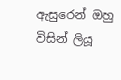ඇසුරෙන් ඔහු විසින් ලියූ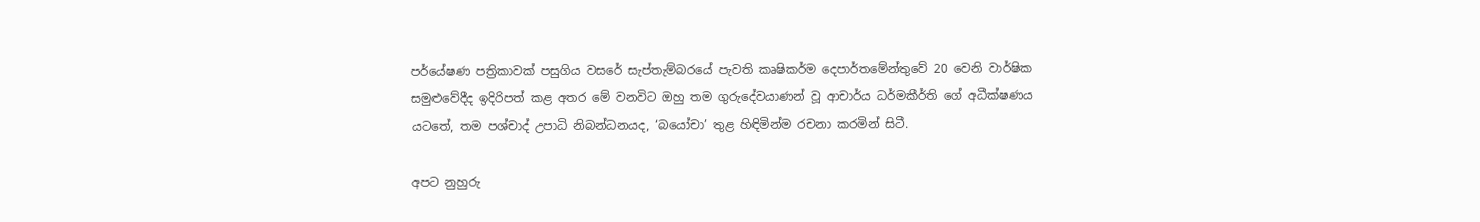පර්යේෂණ පත්‍රිකාවක් පසුගිය වසරේ සැප්තැම්බරයේ පැවති කෘෂිකර්ම දෙපාර්තමේන්තුවේ 20 වෙනි වාර්ෂික සමුළුවේදීද ඉදිරිපත් කළ අතර මේ වනවිට ඔහු තම ගුරුදේවයාණන් වූ ආචාර්ය ධර්මකීර්ති ගේ අධීක්ෂණය යටතේ, තම පශ්චාද් උපාධි නිබන්ධනයද, ‘බයෝචා’ තුළ හිඳිමින්ම රචනා කරමින් සිටී.

අපට නුහුරු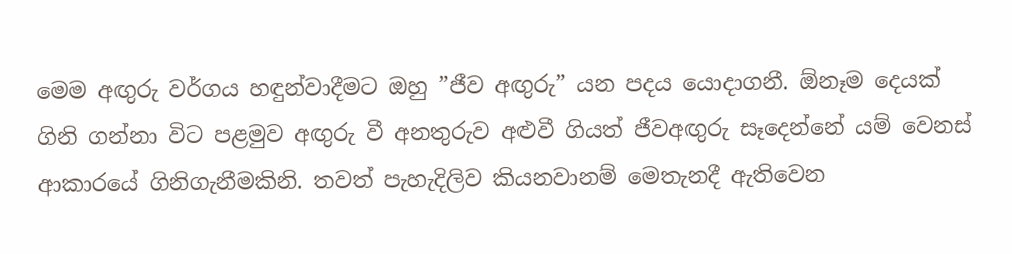මෙම අඟුරු වර්ගය හඳුන්වාදීමට ඔහු ”ජීව අඟුරු” යන පදය යොදාගනී. ඕනෑම දෙයක් ගිනි ගන්නා විට පළමුව අඟුරු වී අනතුරුව අළුවී ගියත් ජීවඅඟුරු සෑදෙන්නේ යම් වෙනස් ආකාරයේ ගිනිගැනීමකිනි. තවත් පැහැදිලිව කියනවානම් මෙතැනදී ඇතිවෙන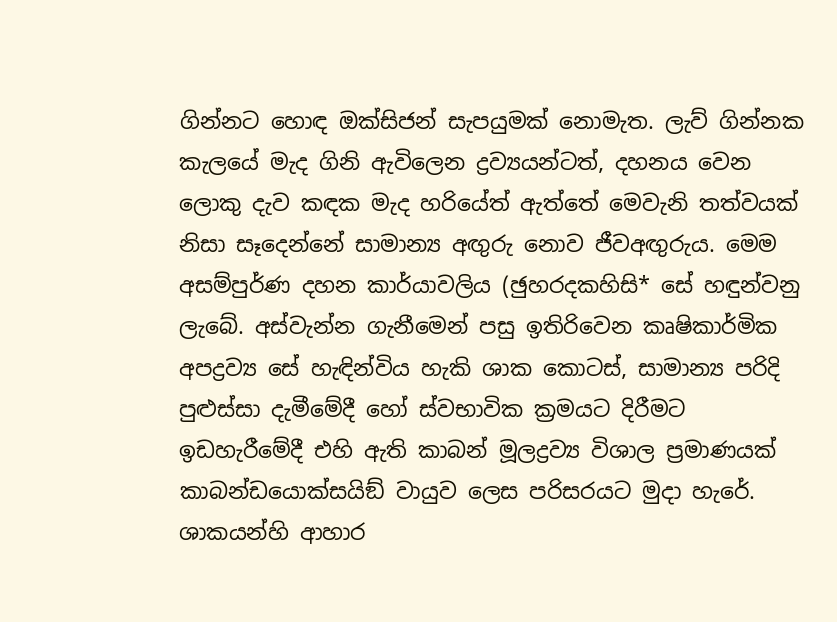ගින්නට හොඳ ඔක්සිජන් සැපයුමක් නොමැත. ලැව් ගින්නක කැලයේ මැද ගිනි ඇවිලෙන ද්‍රව්‍යයන්ටත්, දහනය වෙන ලොකු දැව කඳක මැද හරියේත් ඇත්තේ මෙවැනි තත්වයක් නිසා සෑදෙන්නේ සාමාන්‍ය අඟුරු නොව ජීවඅඟුරුය. මෙම අසම්පුර්ණ දහන කාර්යාවලිය (ඡුහරදකහිසි* සේ හඳුන්වනු ලැබේ. අස්වැන්න ගැනීමෙන් පසු ඉතිරිවෙන කෘෂිකාර්මික අපද්‍රව්‍ය සේ හැඳින්විය හැකි ශාක කොටස්, සාමාන්‍ය පරිදි පුළුස්සා දැමීමේදී හෝ ස්වභාවික ක්‍රමයට දිරීමට ඉඩහැරීමේදී එහි ඇති කාබන් මූලද්‍රව්‍ය විශාල ප්‍රමාණයක් කාබන්ඩයොක්සයිඞ් වායුව ලෙස පරිසරයට මුදා හැරේ. ශාකයන්හි ආහාර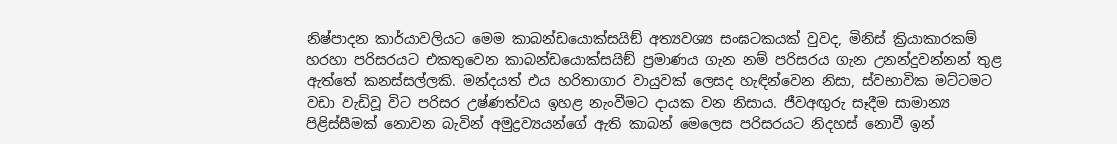නිෂ්පාදන කාර්යාවලියට මෙම කාබන්ඩයොක්සයිඞ් අත්‍යවශ්‍ය සංඝටකයක් වුවද, මිනිස් ක්‍රියාකාරකම් හරහා පරිසරයට එකතුවෙන කාබන්ඩයොක්සයිඞ් ප්‍රමාණය ගැන නම් පරිසරය ගැන උනන්දුවන්නන් තුළ ඇත්තේ කනස්සල්ලකි. මන්දයත් එය හරිතාගාර වායුවක් ලෙසද හැඳින්වෙන නිසා, ස්වභාවික මට්ටමට වඩා වැඩිවූ විට පරිසර උෂ්ණත්වය ඉහළ නැංවීමට දායක වන නිසාය. ජීවඅඟුරු සෑදීම සාමාන්‍ය පිළිස්සීමක් නොවන බැවින් අමුද්‍රව්‍යයන්ගේ ඇති කාබන් මෙලෙස පරිසරයට නිදහස් නොවී ඉන්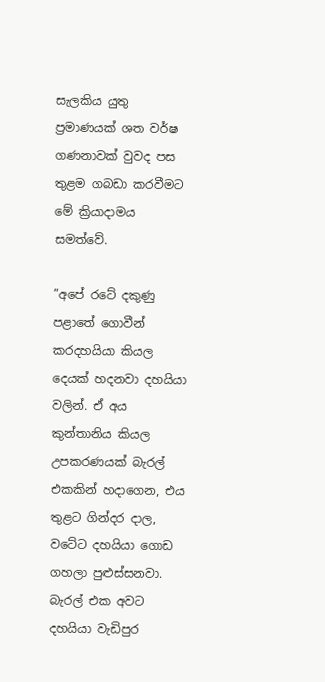සැලකිය යුතු ප්‍රමාණයක් ශත වර්ෂ ගණනාවක් වුවද පස තුළම ගබඩා කරවීමට මේ ක්‍රියාදාමය සමත්වේ.

”අපේ රටේ දකුණු පළාතේ ගොවීන් කරදහයියා කියල දෙයක් හදනවා දහයියා වලින්. ඒ අය කුන්තානිය කියල උපකරණයක් බැරල් එකකින් හදාගෙන, එය තුළට ගින්දර දාල, වටේට දහයියා ගොඩ ගහලා පුළුස්සනවා. බැරල් එක අවට දහයියා වැඩිපුර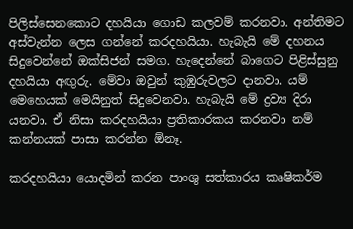පිලිස්සෙනකොට දහයියා ගොඩ කලවම් කරනවා. අන්තිමට අස්වැන්න ලෙස ගන්නේ කරදහයියා. හැබැයි මේ දහනය සිදුවෙන්නේ ඔක්සිජන් සමග. හැදෙන්නේ බාගෙට පිළිස්සුනු දහයියා අඟුරු. මේවා ඔවුන් කුඹුරුවලට දානවා. යම් මෙහෙයක් මෙයිනුත් සිදුවෙනවා. හැබැයි මේ ද්‍රව්‍ය දිරා යනවා. ඒ නිසා කරදහයියා ප්‍රතිකාරකය කරනවා නම් කන්නයක් පාසා කරන්න ඕනෑ.

කරදහයියා යොදමින් කරන පාංශු සත්කාරය කෘෂිකර්ම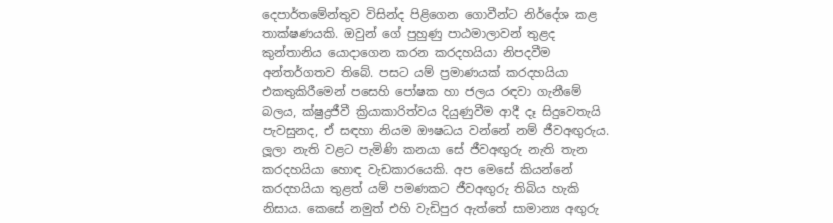දෙපාර්තමේන්තුව විසින්ද පිළිගෙන ගොවීන්ට නිර්දේශ කළ තාක්ෂණයකි. ඔවුන් ගේ පුහුණු පාඨමාලාවන් තුළද කුන්තානිය යොදාගෙන කරන කරදහයියා නිපදවීම අන්තර්ගතව තිබේ. පසට යම් ප්‍රමාණයක් කරදහයියා එකතුකිරීමෙන් පසෙහි පෝෂක හා ජලය රඳවා ගැනීමේ බලය, ක්ෂුද්‍රජීවී ක්‍රියාකාරිත්වය දියුණුවීම ආදී දෑ සිදුවෙතැයි පැවසුනද, ඒ සඳහා නියම ඖෂධය වන්නේ නම් ජීවඅඟුරුය. ලූලා නැති වළට පැමිණි කනයා සේ ජීවඅඟුරු නැති තැන කරදහයියා හොඳ වැඩකාරයෙකි. අප මෙසේ කියන්නේ කරදහයියා තුළත් යම් පමණකට ජීවඅඟුරු තිබිය හැකි නිසාය. කෙසේ නමුත් එහි වැඩිපුර ඇත්තේ සාමාන්‍ය අඟුරු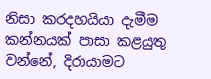නිසා කරදහයියා දැමීම කන්නයක් පාසා කළයුතු වන්නේ, දිරායාමට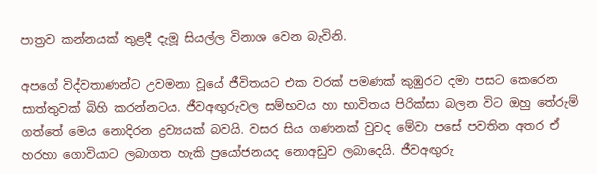පාත්‍රව කන්නයක් තුළදී දැමූ සියල්ල විනාශ වෙන බැවිනි.

අපගේ විද්වතාණන්ට උවමනා වූයේ ජීවිතයට එක වරක් පමණක් කුඹුරට දමා පසට කෙරෙන සාත්තුවක් බිහි කරන්නටය. ජීවඅඟුරුවල සම්භවය හා භාවිතය පිරික්සා බලන විට ඔහු තේරුම් ගත්තේ මෙය නොදිරන ද්‍රව්‍යයක් බවයි. වසර සිය ගණනක් වුවද මේවා පසේ පවතින අතර ඒ හරහා ගොවියාට ලබාගත හැකි ප්‍රයෝජනයද නොඅඩුව ලබාදෙයි. ජීවඅඟුරු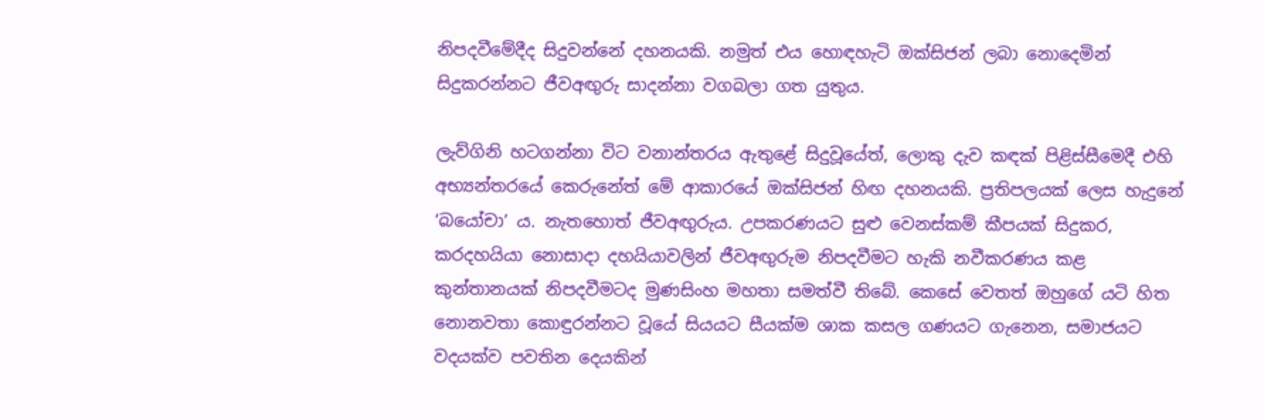නිපදවීමේදීද සිදුවන්නේ දහනයකි. නමුත් එය හොඳහැටි ඔක්සිජන් ලබා නොදෙමින් සිදුකරන්නට ජීවඅඟුරු සාදන්නා වගබලා ගත යුතුය.

ලැව්ගිනි හටගන්නා විට වනාන්තරය ඇතුළේ සිදුවූයේත්, ලොකු දැව කඳක් පිළිස්සීමෙදී එහි අභ්‍යන්තරයේ කෙරුනේත් මේ ආකාරයේ ඔක්සිජන් හිඟ දහනයකි. ප්‍රතිපලයක් ලෙස හැදුනේ ‘බයෝචා’ ය. නැතහොත් ජීවඅඟුරුය. උපකරණයට සුළු වෙනස්කම් කීපයක් සිදුකර, කරදහයියා නොසාදා දහයියාවලින් ජීවඅඟුරුම නිපදවීමට හැකි නවීකරණය කළ කුන්තානයක් නිපදවීමටද මුණසිංහ මහතා සමත්වී තිබේ. කෙසේ වෙතත් ඔහුගේ යටි හිත නොනවතා කොඳුරන්නට වූයේ සියයට සීයක්ම ශාක කසල ගණයට ගැනෙන, සමාජයට වදයක්ව පවතින දෙයකින්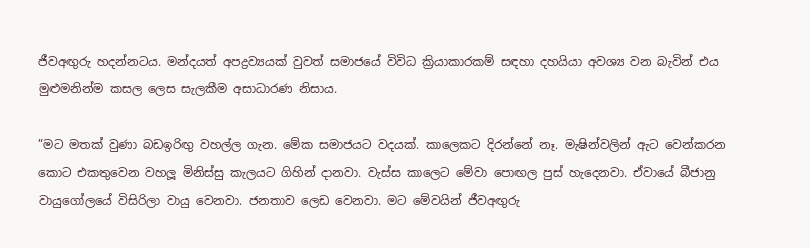ජීවඅඟුරු හදන්නටය. මන්දයත් අපද්‍රව්‍යයක් වුවත් සමාජයේ විවිධ ක්‍රියාකාරකම් සඳහා දහයියා අවශ්‍ය වන බැවින් එය මුළුමනින්ම කසල ලෙස සැලකීම අසාධාරණ නිසාය.

”මට මතක් වුණා බඩඉරිඟු වහල්ල ගැන. මේක සමාජයට වදයක්. කාලෙකට දිරන්නේ නෑ. මැෂින්වලින් ඇට වෙන්කරන කොට එකතුවෙන වහලූ මිනිස්සු කැලයට ගිහින් දානවා. වැස්ස කාලෙට මේවා පොඟල පුස් හැදෙනවා. ඒවායේ බීජානු වායුගෝලයේ විසිරිලා වායු වෙනවා. ජනතාව ලෙඩ වෙනවා. මට මේවයින් ජීවඅඟුරු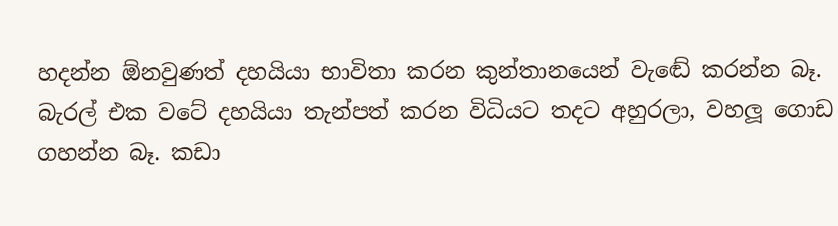හදන්න ඕනවුණත් දහයියා භාවිතා කරන කුන්තානයෙන් වැඬේ කරන්න බෑ. බැරල් එක වටේ දහයියා තැන්පත් කරන විධියට තදට අහුරලා, වහලූ ගොඩ ගහන්න බෑ. කඩා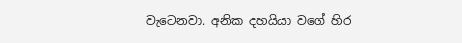වැටෙනවා. අනික දහයියා වගේ හිර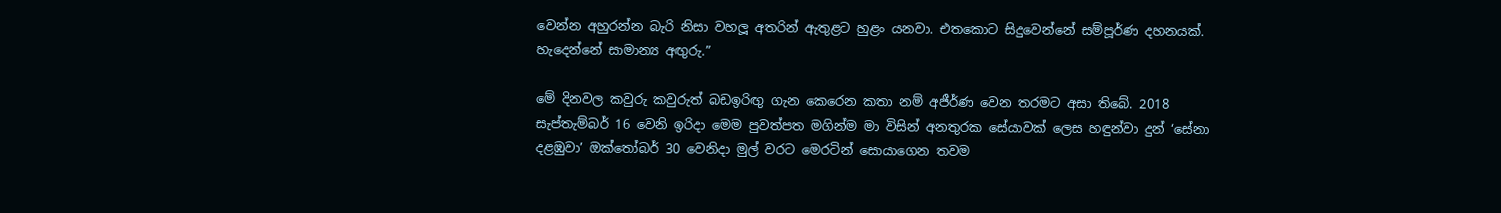වෙන්න අහුරන්න බැරි නිසා වහලූ අතරින් ඇතුළට හුළං යනවා. එතකොට සිදුවෙන්නේ සම්පූර්ණ දහනයක්. හැදෙන්නේ සාමාන්‍ය අඟුරු.”

මේ දිනවල කවුරු කවුරුත් බඩඉරිඟු ගැන කෙරෙන කතා නම් අජීර්ණ වෙන තරමට අසා තිබේ. 2018 සැප්තැම්බර් 16 වෙනි ඉරිදා මෙම පුවත්පත මගින්ම මා විසින් අනතුරක සේයාවක් ලෙස හඳුන්වා දුන් ‘සේනා දළඹුවා’ ඔක්තෝබර් 30 වෙනිදා මුල් වරට මෙරටින් සොයාගෙන තවම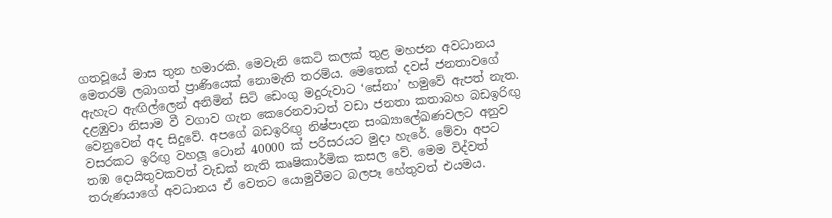ගතවූයේ මාස තුන හමාරකි. මෙවැනි කෙටි කලක් තුළ මහජන අවධානය මෙතරම් ලබාගත් ප්‍රාණියෙක් නොමැති තරම්ය. මෙතෙක් දවස් ජනතාවගේ ඇහැට ඇඟිල්ලෙන් අනිමින් සිටි ඩෙංගු මදුරුවාට ‘සේනා’ හමුවේ ඇපත් නැත. දළඹුවා නිසාම වී වගාව ගැන කෙරෙනවාටත් වඩා ජනතා කතාබහ බඩඉරිඟු වෙනුවෙන් අද සිදුවේ. අපගේ බඩඉරිඟු නිෂ්පාදන සංඛ්‍යාලේඛණවලට අනුව වසරකට ඉරිඟු වහලූ ටොන් 40000 ක් පරිසරයට මුදා හැරේ. මේවා අපට තඹ දොයිතුවකවත් වැඩක් නැති කෘෂිකාර්මික කසල වේ. මෙම විද්වත් තරුණයාගේ අවධානය ඒ වෙතට යොමුවීමට බලපෑ හේතුවත් එයමය.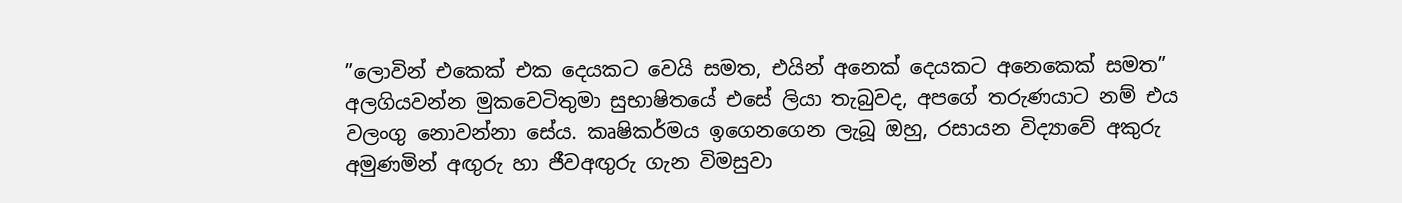”ලොවින් එකෙක් එක දෙයකට වෙයි සමත, එයින් අනෙක් දෙයකට අනෙකෙක් සමත” අලගියවන්න මුකවෙටිතුමා සුභාෂිතයේ එසේ ලියා තැබුවද, අපගේ තරුණයාට නම් එය වලංගු නොවන්නා සේය. කෘෂිකර්මය ඉගෙනගෙන ලැබූ ඔහු, රසායන විද්‍යාවේ අකුරු අමුණමින් අඟුරු හා ජීවඅඟුරු ගැන විමසුවා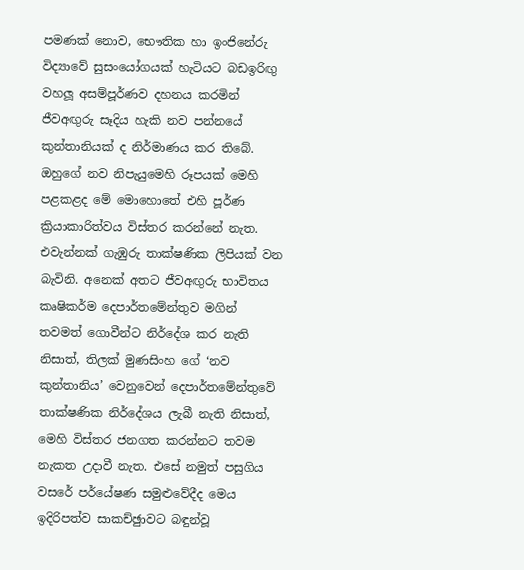පමණක් නොව, භෞතික හා ඉංජිනේරු විද්‍යාවේ සුසංයෝගයක් හැටියට බඩඉරිඟු වහලූ අසම්පූර්ණව දහනය කරමින් ජීවඅඟුරු සෑදිය හැකි නව පන්නයේ කුන්තානියක් ද නිර්මාණය කර තිබේ. ඔහුගේ නව නිපැයුමෙහි රූපයක් මෙහි පළකළද මේ මොහොතේ එහි පූර්ණ ක්‍රියාකාරිත්වය විස්තර කරන්නේ නැත. එවැන්නක් ගැඹුරු තාක්ෂණික ලිපියක් වන බැවිනි. අනෙක් අතට ජීවඅඟුරු භාවිතය කෘෂිකර්ම දෙපාර්තමේන්තුව මගින් තවමත් ගොවීන්ට නිර්දේශ කර නැති නිසාත්, තිලක් මුණසිංහ ගේ ‘නව කුන්තානිය’ වෙනුවෙන් දෙපාර්තමේන්තුවේ තාක්ෂණික නිර්දේශය ලැබී නැති නිසාත්, මෙහි විස්තර ජනගත කරන්නට තවම නැකත උදාවී නැත. එසේ නමුත් පසුගිය වසරේ පර්යේෂණ සමුළුවේදීද මෙය ඉදිරිපත්ව සාකච්ඡුාවට බඳුන්වූ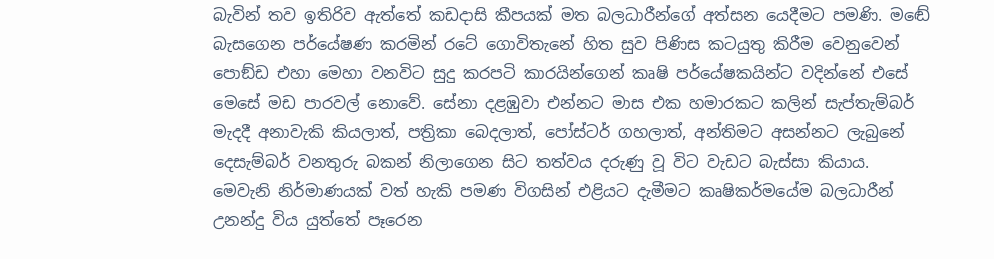බැවින් තව ඉතිරිව ඇත්තේ කඩදාසි කීපයක් මත බලධාරීන්ගේ අත්සන යෙදීමට පමණි. මඬේ බැසගෙන පර්යේෂණ කරමින් රටේ ගොවිතැනේ හිත සුව පිණිස කටයුතු කිරීම වෙනුවෙන් පොඞ්ඩ එහා මෙහා වනවිට සුදු කරපටි කාරයින්ගෙන් කෘෂි පර්යේෂකයින්ට වදින්නේ එසේ මෙසේ මඩ පාරවල් නොවේ. සේනා දළඹුවා එන්නට මාස එක හමාරකට කලින් සැප්තැම්බර් මැදදී අනාවැකි කියලාත්, පත්‍රිකා බෙදලාත්, පෝස්ටර් ගහලාත්, අන්තිමට අසන්නට ලැබුනේ දෙසැම්බර් වනතුරු බකන් නිලාගෙන සිට තත්වය දරුණු වූ විට වැඩට බැස්සා කියාය. මෙවැනි නිර්මාණයක් වත් හැකි පමණ විගසින් එළියට දැමීමට කෘෂිකර්මයේම බලධාරීන් උනන්දු විය යුත්තේ පෑරෙන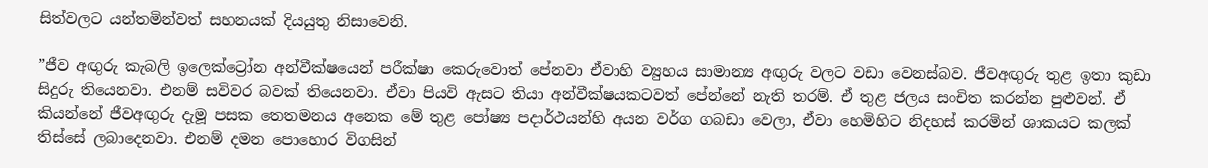සිත්වලට යන්තමින්වත් සහනයක් දියයුතු නිසාවෙනි.

”ජීව අඟුරු කැබලි ඉලෙක්ට්‍රෝන අන්වීක්ෂයෙන් පරීක්ෂා කෙරුවොත් පේනවා ඒවාහි ව්‍යුහය සාමාන්‍ය අඟුරු වලට වඩා වෙනස්බව. ජීවඅඟුරු තුළ ඉතා කුඩා සිදුරු තියෙනවා. එනම් සවිවර බවක් තියෙනවා. ඒවා පියවි ඇසට තියා අන්වීක්ෂයකටවත් පේන්නේ නැති තරම්. ඒ තුළ ජලය සංචිත කරන්න පුළුවන්. ඒ කියන්නේ ජීවඅඟුරු දැමූ පසක තෙතමනය අනෙක මේ තුළ පෝෂ්‍ය පදාර්ථයන්හි අයන වර්ග ගබඩා වෙලා, ඒවා හෙමිහිට නිදහස් කරමින් ශාකයට කලක් තිස්සේ ලබාදෙනවා. එනම් දමන පොහොර විගසින්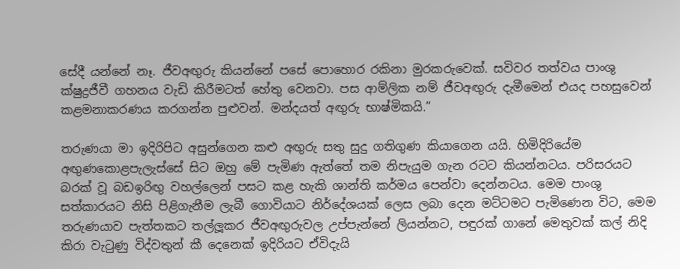සේදී යන්නේ නෑ. ජීවඅඟුරු කියන්නේ පසේ පොහොර රකිනා මුරකරුවෙක්. සවිවර තත්වය පාංශු ක්ෂුද්‍රජීවී ගහනය වැඩි කිරීමටත් හේතු වෙනවා. පස ආම්ලික නම් ජීවඅඟුරු දැමීමෙන් එයද පහසුවෙන් කළමනාකරණය කරගන්න පුළුවන්. මන්දයත් අඟුරු භාෂ්මිකයි.”

තරුණයා මා ඉදිරිපිට අසුන්ගෙන කළු අඟුරු සතු සුදු ගතිගුණ කියාගෙන යයි. හිමිදිරියේම අඟුණකොළපැලැස්සේ සිට ඔහු මේ පැමිණ ඇත්තේ තම නිපැයුම ගැන රටට කියන්නටය. පරිසරයට බරක් වූ බඩඉරිඟු වහල්ලෙන් පසට කළ හැකි ශාන්ති කර්මය පෙන්වා දෙන්නටය. මෙම පාංශු සත්කාරයට නිසි පිළිගැනීම ලැබී ගොවියාට නිර්දේශයක් ලෙස ලබා දෙන මට්ටමට පැමිණෙන විට, මෙම තරුණයාව පැත්තකට තල්ලූකර ජීවඅඟුරුවල උප්පැන්නේ ලියන්නට, පඳුරක් ගානේ මෙතුවක් කල් නිදි කිරා වැටුණු විද්වතුන් කී දෙනෙක් ඉදිරියට ඒවිදැයි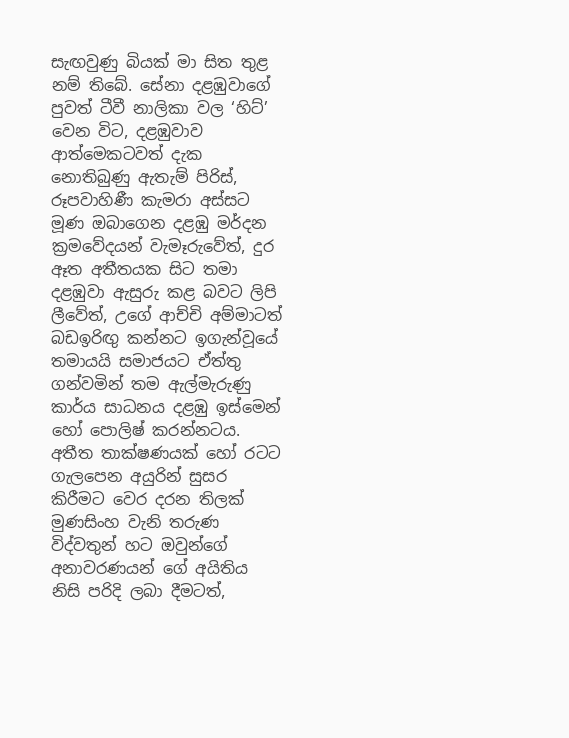සැඟවුණු බියක් මා සිත තුළ නම් තිබේ. සේනා දළඹුවාගේ පුවත් ටීවී නාලිකා වල ‘හිට්’ වෙන විට, දළඹුවාව ආත්මෙකටවත් දැක නොතිබුණු ඇතැම් පිරිස්, රූපවාහිණී කැමරා අස්සට මූණ ඔබාගෙන දළඹු මර්දන ක්‍රමවේදයන් වැමෑරුවේත්, දුර ඈත අතීතයක සිට තමා දළඹුවා ඇසුරු කළ බවට ලිපි ලීවේත්, උගේ ආච්චි අම්මාටත් බඩඉරිඟු කන්නට ඉගැන්වූයේ තමායයි සමාජයට ඒත්තු ගන්වමින් තම ඇල්මැරුණු කාර්ය සාධනය දළඹු ඉස්මෙන් හෝ පොලිෂ් කරන්නටය. අතීත තාක්ෂණයක් හෝ රටට ගැලපෙන අයුරින් සුසර කිරීමට වෙර දරන තිලක් මුණසිංහ වැනි තරුණ විද්වතුන් හට ඔවුන්ගේ අනාවරණයන් ගේ අයිතිය නිසි පරිදි ලබා දීමටත්,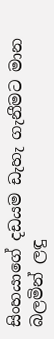සිංහයාගේ දඩයම ඩැහැ ගැනීමට මාන බලමින් ලඳු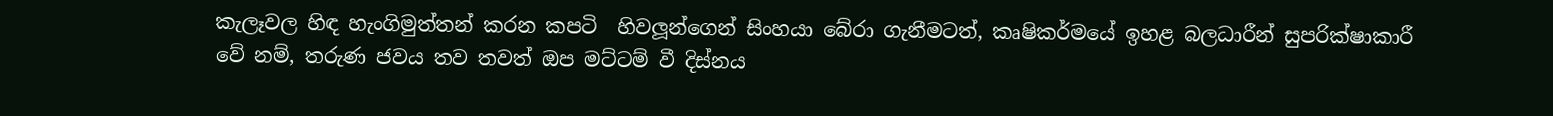කැලෑවල හිඳ හැංගිමුත්තන් කරන කපටි  හිවලූන්ගෙන් සිංහයා බේරා ගැනීමටත්, කෘෂිකර්මයේ ඉහළ බලධාරීන් සුපරික්ෂාකාරී වේ නම්, තරුණ ජවය තව තවත් ඔප මට්ටම් වී දිස්නය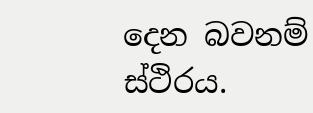දෙන බවනම් ස්ථිරය.